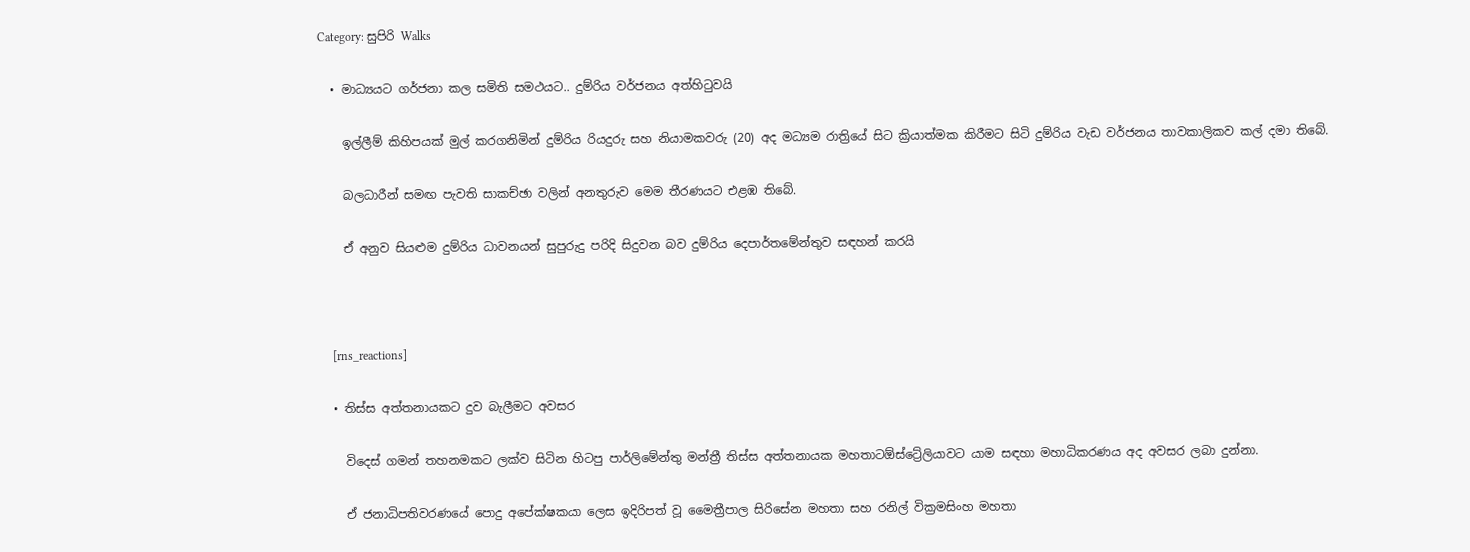Category: සුපිරි Walks

  • මාධ්‍යයට ගර්ජනා කල සමිති සමථයට.. දුම්රිය වර්ජනය අත්හිටුවයි

    ඉල්ලීම් කිහිපයක් මුල් කරගනිමින් දුම්රිය රියදුරු සහ නියාමකවරු (20) අද මධ්‍යම රාත්‍රියේ සිට ක්‍රියාත්මක කිරීමට සිටි දුම්රිය වැඩ වර්ජනය තාවකාලිකව කල් දමා තිබේ.

    බලධාරීන් සමඟ පැවති සාකච්ඡා වලින් අනතුරුව මෙම තීරණයට එළඹ තිබේ.

    ඒ අනුව සියළුම දුම්රිය ධාවනයන් සුපුරුදු පරිදි සිදුවන බව දුම්රිය දෙපාර්තමේන්තුව සඳහන් කරයි



    [rns_reactions]

  • තිස්ස අත්තනායකට දුව බැලීමට අවසර

    විදෙස් ගමන් තහනමකට ලක්ව සිටින හිටපු පාර්ලිමේන්තු මන්ත්‍රී තිස්ස අත්තනායක මහතාටඕස්ට්‍රේලියාවට යාම සඳහා මහාධිකරණය අද අවසර ලබා දුන්නා.

    ඒ ජනාධිපතිවරණයේ පොදු අපේක්ෂකයා ලෙස ඉදිරිපත් වූ මෛත්‍රීපාල සිරිසේන මහතා සහ රනිල් වික්‍රමසිංහ මහතා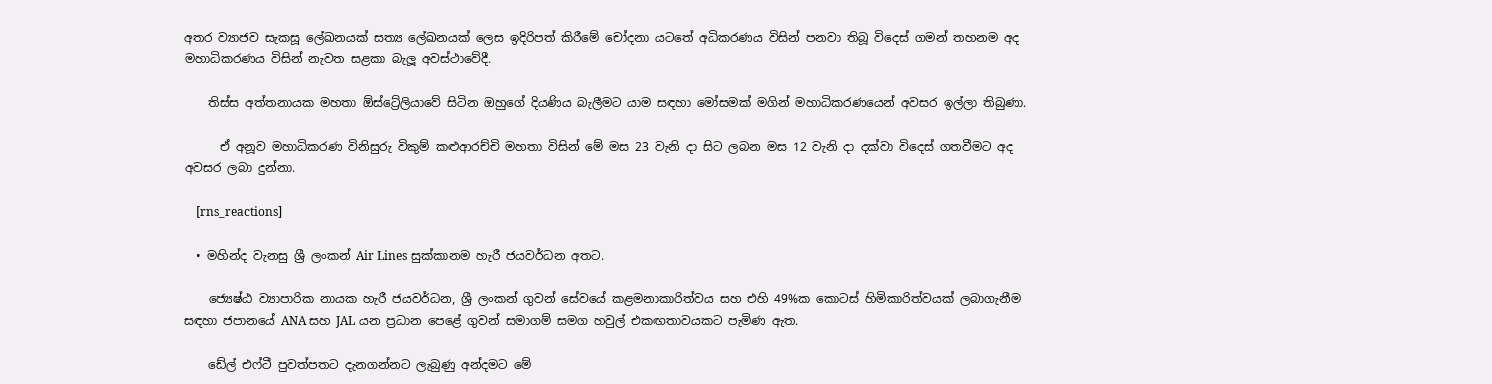අතර ව්‍යාජව සැකසූ ලේඛනයක් සත්‍ය ලේඛනයක් ලෙස ඉදිරිපත් කිරීමේ චෝදනා යටතේ අධිකරණය විසින් පනවා තිබූ විදෙස් ගමන් තහනම අද මහාධිකරණය විසින් නැවත සළකා බැලූ අවස්ථාවේදී.

    තිස්ස අත්තනායක මහතා ඕස්ට්‍රේලියාවේ සිටින ඔහුගේ දියණිය බැලීමට යාම සඳහා මෝසමක් මගින් මහාධිකරණයෙන් අවසර ඉල්ලා තිබුණා.

      ඒ අනූව මහාධිකරණ විනිසුරු විකුම් කළුආරච්චි මහතා විසින් මේ මස 23 වැනි දා සිට ලබන මස 12 වැනි දා දක්වා විදෙස් ගතවීමට අද අවසර ලබා දුන්නා.

    [rns_reactions]

  • මහින්ද වැනසු ශ්‍රී ලංකන් Air Lines සුක්කානම හැරී ජයවර්ධන අතට.

    ජ්‍යෙෂ්ඨ ව්‍යාපාරික නායක හැරී ජයවර්ධන, ශ්‍රී ලංකන් ගුවන් සේවයේ කළමනාකාරිත්වය සහ එහි 49%ක කොටස් හිමිකාරිත්වයක් ලබාගැනීම සඳහා ජපානයේ ANA සහ JAL යන ප්‍රධාන පෙළේ ගුවන් සමාගම් සමග හවුල් එකඟතාවයකට පැමිණ ඇත.

    ඩේල් එෆ්ටී පුවත්පතට දැනගන්නට ලැබුණු අන්දමට මේ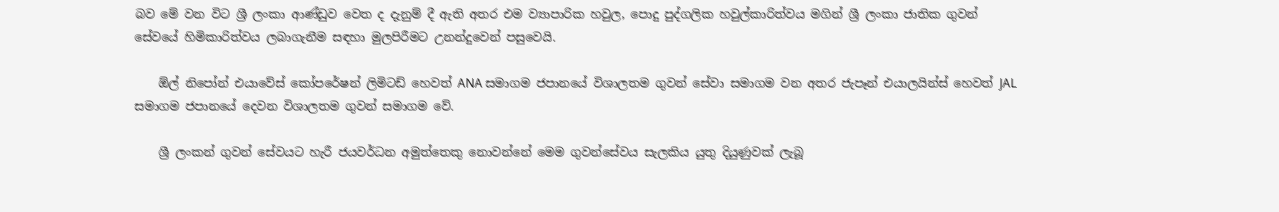බව මේ වන විට ශ්‍රී ලංකා ආණ්ඩුව වෙත ද දැනුම් දී ඇති අතර එම ව්‍යාපාරික හවුල, පොදු පුද්ගලික හවුල්කාරිත්වය මගින් ශ්‍රී ලංකා ජාතික ගුවන් සේවයේ හිමිකාරිත්වය ලබාගැනීම සඳහා මුලපිරීමට උනන්දුවෙන් පසුවෙයි.

    ඕල් නිපෝන් එයාවේස් කෝපරේෂන් ලිමිටඩ් හෙවත් ANA සමාගම ජපානයේ විශාලතම ගුවන් සේවා සමාගම වන අතර ජැපෑන් එයාලයින්ස් හෙවත් JAL සමාගම ජපානයේ දෙවන විශාලතම ගුවන් සමාගම වේ.

    ශ්‍රී ලංකන් ගුවන් සේවයට හැරී ජයවර්ධන අමුත්තෙකු නොවන්නේ මෙම ගුවන්සේවය සැලකිය යුතු දියුණුවක් ලැබූ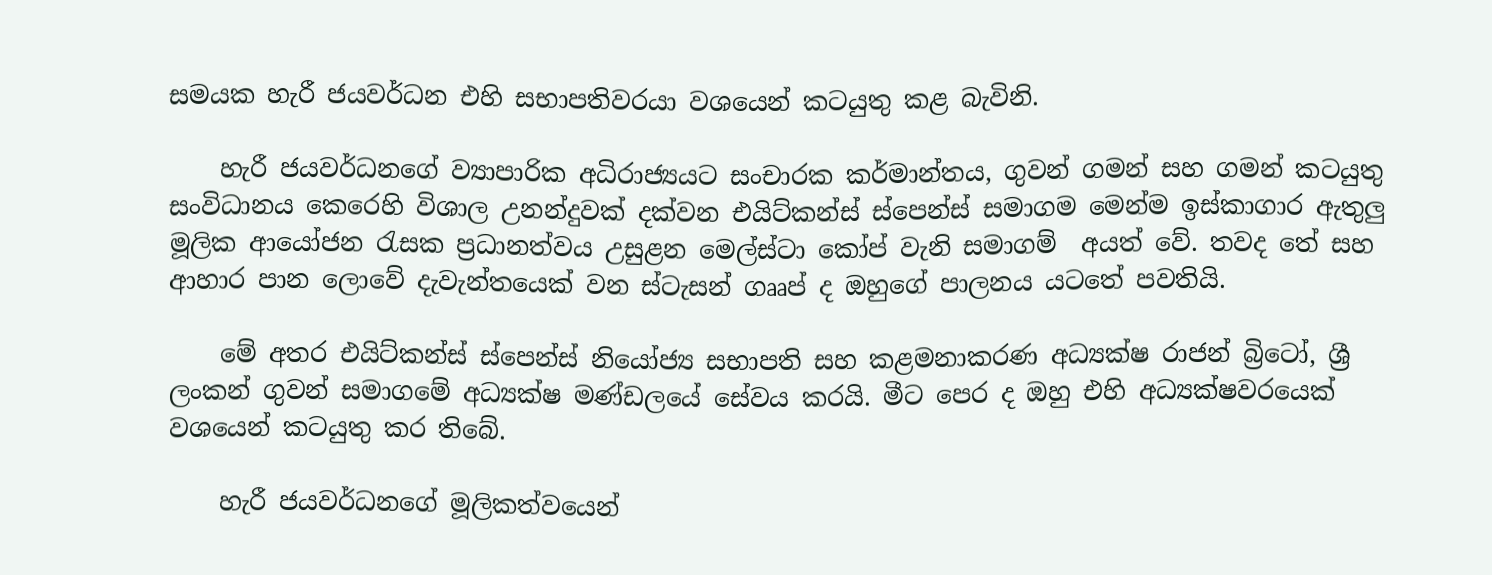සමයක හැරී ජයවර්ධන එහි සභාපතිවරයා වශයෙන් කටයුතු කළ බැවිනි.

    හැරී ජයවර්ධනගේ ව්‍යාපාරික අධිරාජ්‍යයට සංචාරක කර්මාන්තය, ගුවන් ගමන් සහ ගමන් කටයුතු සංවිධානය කෙරෙහි විශාල උනන්දුවක් දක්වන එයිට්කන්ස් ස්පෙන්ස් සමාගම මෙන්ම ඉස්කාගාර ඇතුලු මූලික ආයෝජන රැසක ප්‍රධානත්වය උසුළන මෙල්ස්ටා කෝප් වැනි සමාගම්  අයත් වේ. තවද තේ සහ ආහාර පාන ලොවේ දැවැන්තයෙක් වන ස්ටැසන් ගෲප් ද ඔහුගේ පාලනය යටතේ පවතියි.

    මේ අතර එයිට්කන්ස් ස්පෙන්ස් නියෝජ්‍ය සභාපති සහ කළමනාකරණ අධ්‍යක්ෂ රාජන් බ්‍රිටෝ, ශ්‍රී ලංකන් ගුවන් සමාගමේ අධ්‍යක්ෂ මණ්ඩලයේ සේවය කරයි. මීට පෙර ද ඔහු එහි අධ්‍යක්ෂවරයෙක් වශයෙන් කටයුතු කර තිබේ.

    හැරී ජයවර්ධනගේ මූලිකත්වයෙන්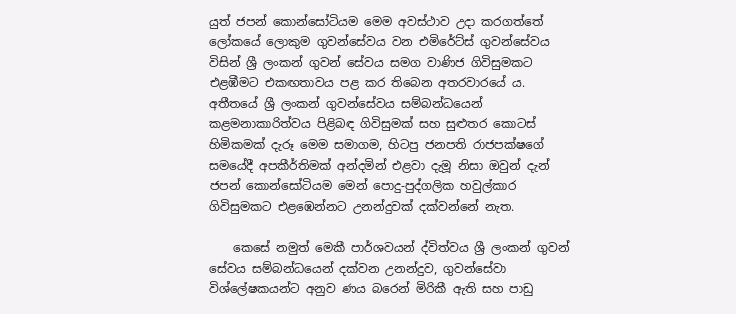යුත් ජපන් කොන්සෝටියම මෙම අවස්ථාව උදා කරගත්තේ ලෝකයේ ලොකුම ගුවන්සේවය වන එමිරේට්ස් ගුවන්සේවය විසින් ශ්‍රී ලංකන් ගුවන් සේවය සමග වාණිජ ගිවිසුමකට එළඹීමට එකඟතාවය පළ කර තිබෙන අතරවාරයේ ය. අතීතයේ ශ්‍රී ලංකන් ගුවන්සේවය සම්බන්ධයෙන් කළමනාකාරිත්වය පිළිබඳ ගිවිසුමක් සහ සුළුතර කොටස් හිමිකමක් දැරූ මෙම සමාගම, හිටපු ජනපති රාජපක්ෂගේ සමයේදී අපකීර්තිමක් අන්දමින් එළවා දැමූ නිසා ඔවුන් දැන් ජපන් කොන්සෝටියම මෙන් පොදු-පුද්ගලික හවුල්කාර ගිවිසුමකට එළඹෙන්නට උනන්දුවක් දක්වන්නේ නැත.

    කෙසේ නමුත් මෙකී පාර්ශවයන් ද්විත්වය ශ්‍රී ලංකන් ගුවන් සේවය සම්බන්ධයෙන් දක්වන උනන්දුව, ගුවන්සේවා විශ්ලේෂකයන්ට අනුව ණය බරෙන් මිරිකී ඇති සහ පාඩු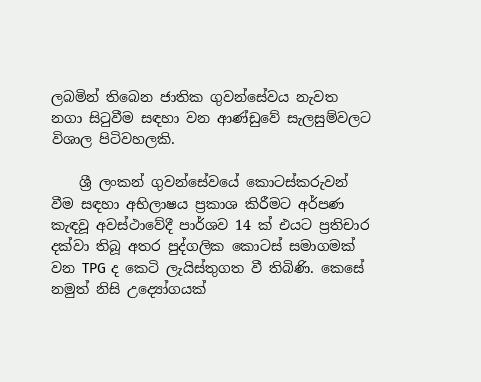ලබමින් තිබෙන ජාතික ගුවන්සේවය නැවත නගා සිටුවීම සඳහා වන ආණ්ඩුවේ සැලසුම්වලට විශාල පිටිවහලකි.

    ශ්‍රී ලංකන් ගුවන්සේවයේ කොටස්කරුවන් වීම සඳහා අභිලාෂය ප්‍රකාශ කිරීමට අර්පණ කැඳවූ අවස්ථාවේදී පාර්ශව 14 ක් එයට ප්‍රතිචාර දක්වා තිබූ අතර පුද්ගලික කොටස් සමාගමක් වන TPG ද කෙටි ලැයිස්තුගත වී තිබිණි. කෙසේ නමුත් නිසි උද්‍යෝගයක්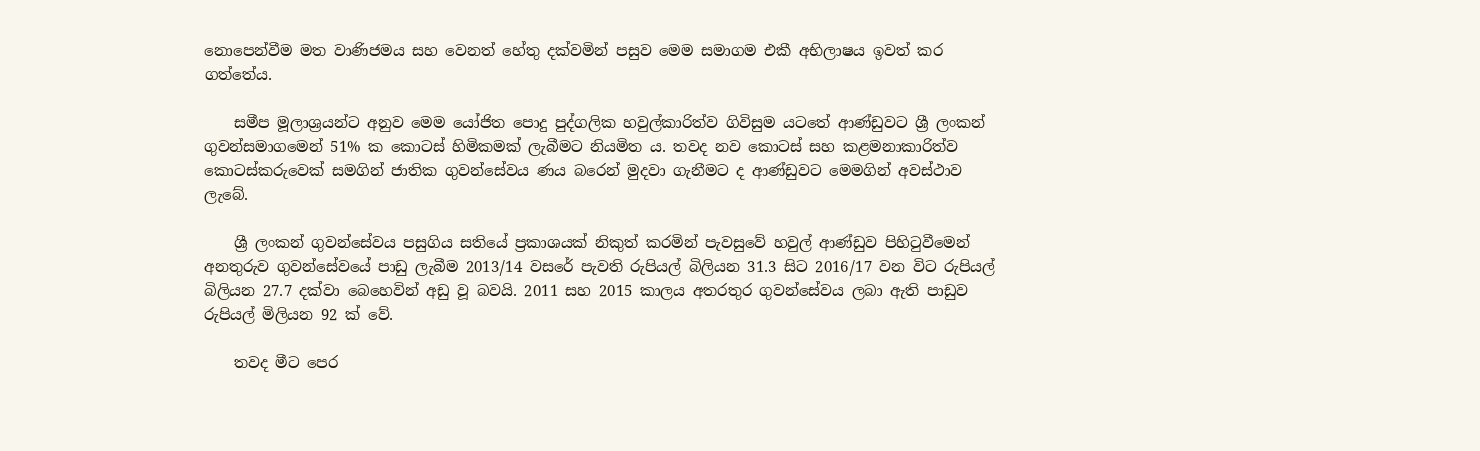නොපෙන්වීම මත වාණිජමය සහ වෙනත් හේතු දක්වමින් පසුව මෙම සමාගම එකී අභිලාෂය ඉවත් කර ගත්තේය.

    සමීප මූලාශ්‍රයන්ට අනුව මෙම යෝජිත පොදු පුද්ගලික හවුල්කාරිත්ව ගිවිසුම යටතේ ආණ්ඩුවට ශ්‍රී ලංකන් ගුවන්සමාගමෙන් 51% ක කොටස් හිමිකමක් ලැබීමට නියමිත ය. තවද නව කොටස් සහ කළමනාකාරිත්ව කොටස්කරුවෙක් සමගින් ජාතික ගුවන්සේවය ණය බරෙන් මුදවා ගැනීමට ද ආණ්ඩුවට මෙමගින් අවස්ථාව ලැබේ.

    ශ්‍රී ලංකන් ගුවන්සේවය පසුගිය සතියේ ප්‍රකාශයක් නිකුත් කරමින් පැවසුවේ හවුල් ආණ්ඩුව පිහිටුවීමෙන් අනතුරුව ගුවන්සේවයේ පාඩු ලැබීම 2013/14 වසරේ පැවති රුපියල් බිලියන 31.3 සිට 2016/17 වන විට රුපියල් බිලියන 27.7 දක්වා බෙහෙවින් අඩු වූ බවයි. 2011 සහ 2015 කාලය අතරතුර ගුවන්සේවය ලබා ඇති පාඩුව රුපියල් මිලියන 92 ක් වේ.

    තවද මීට පෙර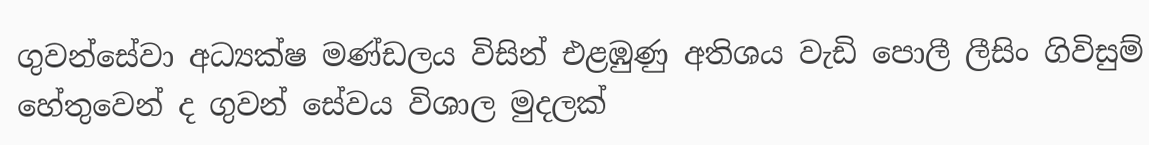ගුවන්සේවා අධ්‍යක්ෂ මණ්ඩලය විසින් එළඹුණු අතිශය වැඩි පොලී ලීසිං ගිවිසුම් හේතුවෙන් ද ගුවන් සේවය විශාල මුදලක්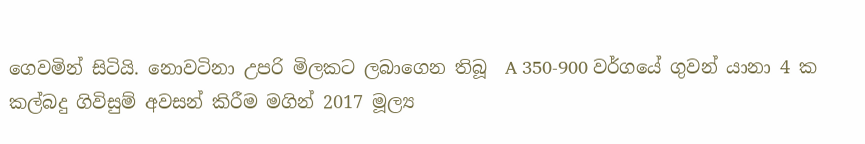ගෙවමින් සිටියි. නොවටිනා උපරි මිලකට ලබාගෙන තිබූ  A 350-900 වර්ගයේ ගුවන් යානා 4 ක කල්බදු ගිවිසුම් අවසන් කිරීම මගින් 2017 මූල්‍ය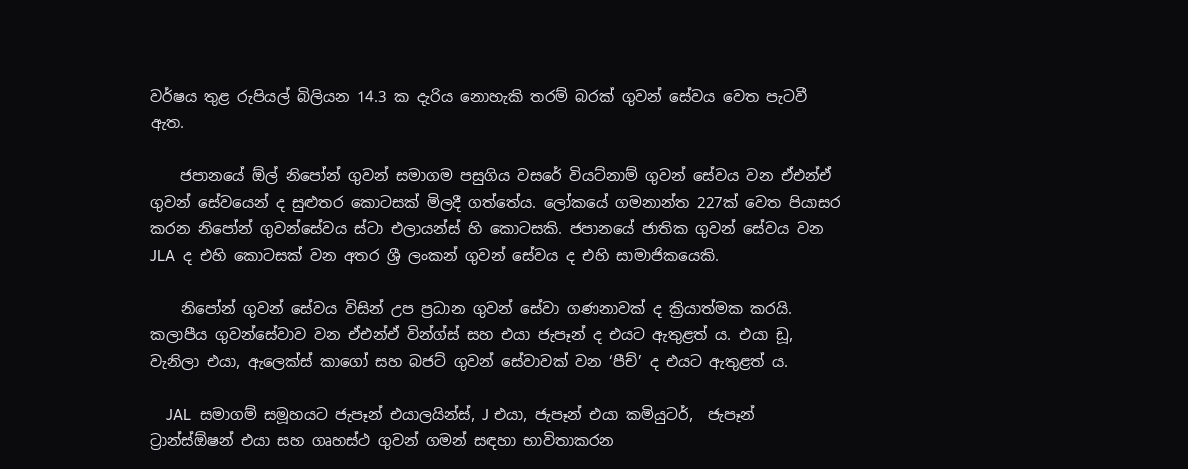වර්ෂය තුළ රුපියල් බිලියන 14.3 ක දැරිය නොහැකි තරම් බරක් ගුවන් සේවය වෙත පැටවී ඇත.

    ජපානයේ ඕල් නිපෝන් ගුවන් සමාගම පසුගිය වසරේ වියට්නාම් ගුවන් සේවය වන ඒඑන්ඒ ගුවන් සේවයෙන් ද සුළුතර කොටසක් මිලදී ගත්තේය. ලෝකයේ ගමනාන්ත 227ක් වෙත පියාසර කරන නිපෝන් ගුවන්සේවය ස්ටා එලායන්ස් හි කොටසකි. ජපානයේ ජාතික ගුවන් සේවය වන JLA  ද එහි කොටසක් වන අතර ශ්‍රී ලංකන් ගුවන් සේවය ද එහි සාමාජිකයෙකි.

    නිපෝන් ගුවන් සේවය විසින් උප ප්‍රධාන ගුවන් සේවා ගණනාවක් ද ක්‍රියාත්මක කරයි. කලාපීය ගුවන්සේවාව වන ඒඑන්ඒ වින්ග්ස් සහ එයා ජැපෑන් ද එයට ඇතුළත් ය. එයා ඩූ, වැනිලා එයා, ඇලෙක්ස් කාගෝ සහ බජට් ගුවන් සේවාවක් වන ‘පීච්’ ද එයට ඇතුළත් ය.

    JAL  සමාගම් සමූහයට ජැපෑන් එයාලයින්ස්, J එයා, ජැපෑන් එයා කමියුටර්,  ජැපෑන් ට්‍රාන්ස්ඕෂන් එයා සහ ගෘහස්ථ ගුවන් ගමන් සඳහා භාවිතාකරන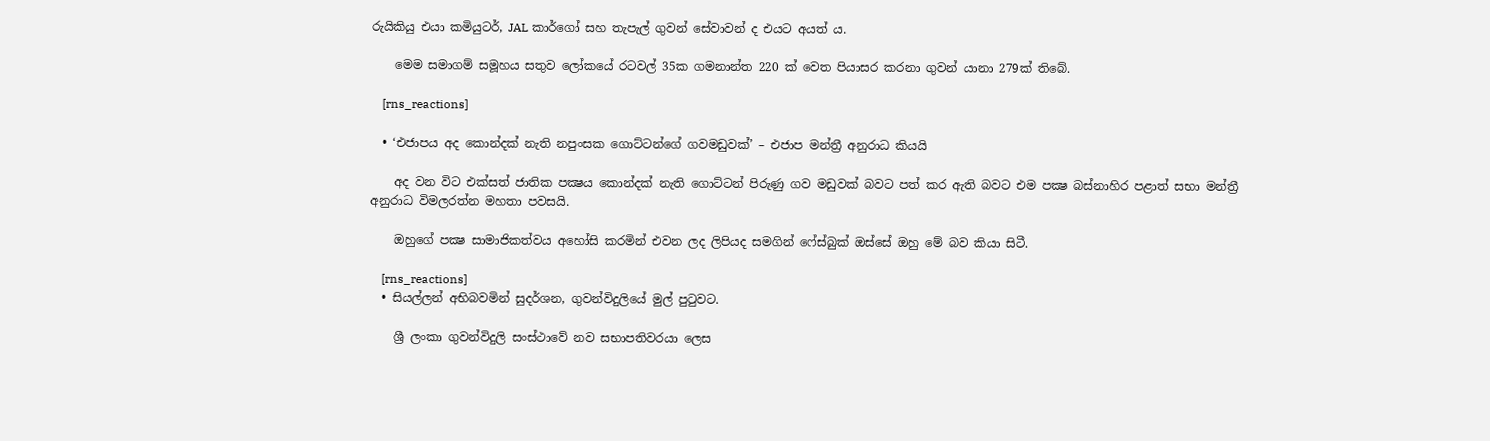රුයිකියු එයා කමියුටර්, JAL කාර්ගෝ සහ තැපැල් ගුවන් සේවාවන් ද එයට අයත් ය.

    මෙම සමාගම් සමූහය සතුව ලෝකයේ රටවල් 35ක ගමනාන්ත 220 ක් වෙත පියාසර කරනා ගුවන් යානා 279ක් තිබේ.

    [rns_reactions]

  • ‘එජාපය අද කොන්දක් නැති නපුංසක ගොට්ටන්ගේ ගවමඩුවක්’ – එජාප මන්ත්‍රී අනුරාධ කියයි

    අද වන විට එක්සත් ජාතික පක්‍ෂය කොන්දක් නැති ගොට්ටන් පිරුණු ගව මඩුවක් බවට පත් කර ඇති බවට එම පක්‍ෂ බස්නාහිර පළාත් සභා මන්ත්‍රී අනුරාධ විමලරත්න මහතා පවසයි.

    ඔහුගේ පක්‍ෂ සාමාජිකත්වය අහෝසි කරමින් එවන ලද ලිපියද සමගින් ෆේස්බුක් ඔස්සේ ඔහු මේ බව කියා සිටී.

    [rns_reactions]
  • සියල්ලන් අභිබවමින් සුදර්ශන, ගුවන්විදුලියේ මුල් පුටුවට.

    ශ්‍රී ලංකා ගුවන්විදුලි සංස්ථාවේ නව සභාපතිවරයා ලෙස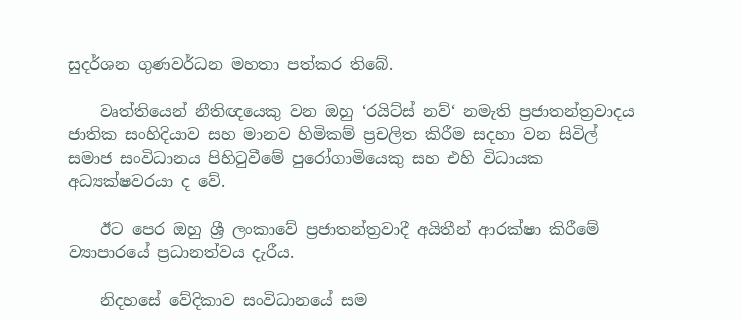සුදර්ශන ගුණවර්ධන මහතා පත්කර තිබේ.

    වෘත්තියෙන් නීතිඥයෙකු වන ඔහු ‘රයිට්ස් නව්‘ නමැති ප්‍රජාතන්ත්‍රවාදය ජාතික සංහිදියාව සහ මානව හිමිකම් ප්‍රචලිත කිරීම සදහා වන සිවිල් සමාජ සංවිධානය පිහිටුවීමේ පුරෝගාමියෙකු සහ එහි විධායක අධ්‍යක්ෂවරයා ද වේ.

    ඊට පෙර ඔහු ශ්‍රී ලංකාවේ ප්‍රජාතන්ත්‍රවාදී අයිතීන් ආරක්ෂා කිරීමේ ව්‍යාපාරයේ ප්‍රධානත්වය දැරීය.

    නිදහසේ වේදිකාව සංවිධානයේ සම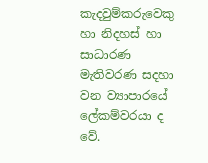කැදවුම්කරුවෙකු හා නිදහස් හා සාධාරණ මැතිවරණ සදහා වන ව්‍යාපාරයේ ලේකම්වරයා ද වේ.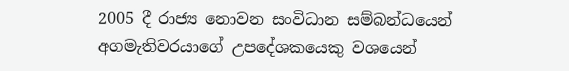2005 දී රාජ්‍ය නොවන සංවිධාන සම්බන්ධයෙන්  අගමැතිවරයාගේ උපදේශකයෙකු වශයෙන්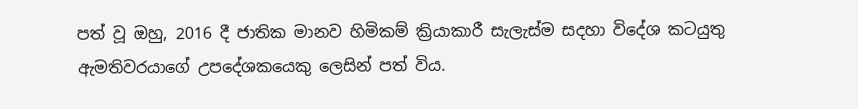පත් වූ ඔහු, 2016 දී ජාතික මානව හිමිකම් ක්‍රියාකාරී සැලැස්ම සදහා විදේශ කටයුතු ඇමතිවරයාගේ උපදේශකයෙකු ලෙසින් පත් විය.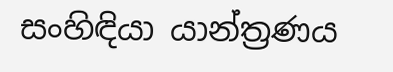සංහිඳියා යාන්ත්‍රණය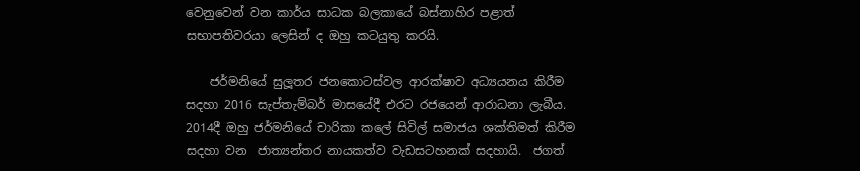වෙනුවෙන් වන කාර්ය සාධක බලකායේ බස්නාහිර පළාත් සභාපතිවරයා ලෙසින් ද ඔහු කටයුතු කරයි.

    ජර්මනියේ සුලූතර ජනකොටස්වල ආරක්ෂාව අධ්‍යයනය කිරීම සදහා 2016 සැප්තැම්බර් මාසයේදී එරට රජයෙන් ආරාධනා ලැබීය. 2014දී ඔහු ජර්මනියේ චාරිකා කලේ සිවිල් සමාජය ශක්තිමත් කිරීම සදහා වන  ජාත්‍යන්තර නායකත්ව වැඩසටහනක් සදහායි.  ජගත්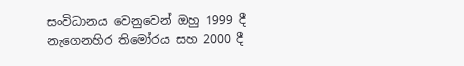සංවිධානය වෙනුවෙන් ඔහු 1999 දී නැගෙනහිර තිමෝරය සහ 2000 දී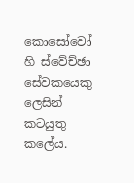කොසෝවෝ හි ස්වේච්ඡා සේවකයෙකු ලෙසින් කටයුතු කලේය.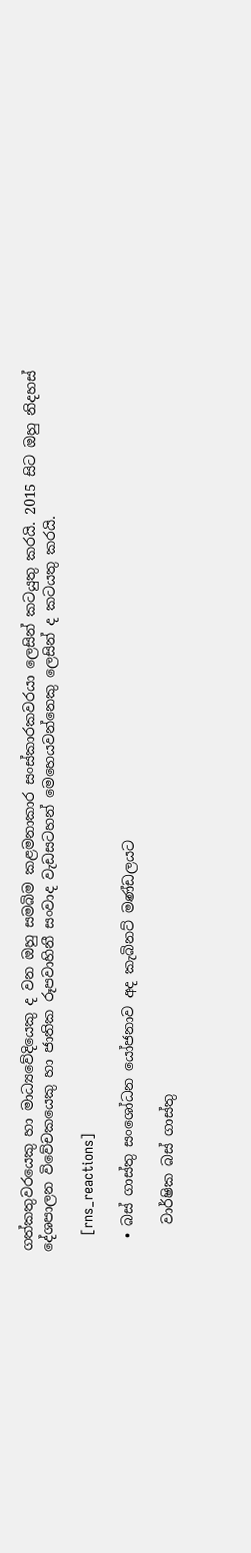ගත්කතුවරයෙකු හා මාධ්‍යවේදියෙකු ද වන ඔහු සමබිම කළමනාකාර සංස්කාරකවරයා ලෙසින් කටයුතු කරයි. 2015 සිට ඔහු නිදහස් දේශපාලන විවේචකයෙකු හා ජාතික රූපවාහිනී සංවාද වැඩසටහන් මෙහෙයවන්නෙකු ලෙසින් ද කටයතු කරයි.

    [rns_reactions]

  • බස් ගාස්තු සංශෝධන යෝජනාව අද කැබිනට් මණ්ඩලයට

    වාර්ෂික බස් ගාස්තු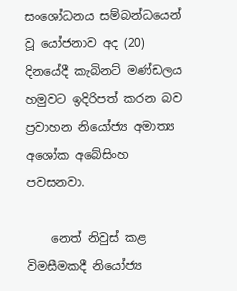සංශෝධනය සම්බන්ධයෙන් වූ යෝජනාව අද (20) දිනයේදී කැබිනට් මණ්ඩලය හමුවට ඉදිරිපත් කරන බව ප්‍රවාහන නියෝජ්‍ය අමාත්‍ය අශෝක අබේසිංහ පවසනවා.

    නෙත් නිවුස් කළ විමසීමකදී නියෝජ්‍ය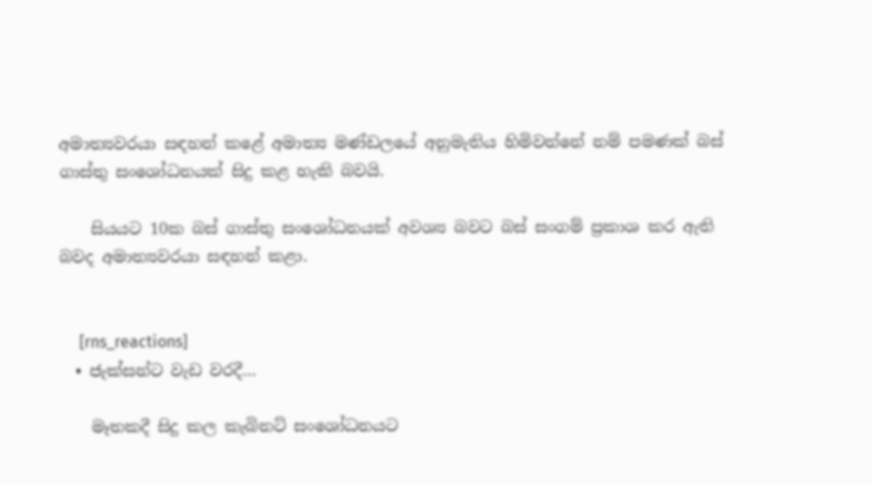අමාත්‍යවරයා සඳහන් කළේ අමාත්‍ය මණ්ඩලයේ අනුමැතිය හිමිවන්නේ නම් පමණක් බස් ගාස්තු සංශෝධනයක් සිදු කළ හැකි බවයි.

    සියයට 10ක බස් ගාස්තු සංශෝධනයක් අවශ්‍ය බවට බස් සංගම් ප්‍රකාශ කර ඇති බවද අමාත්‍යවරයා සඳහන් කළා.


     [rns_reactions]
  • ජැක්සන්ට වැඩ වරදී…

    මෑතකදී සිදු කල කැබිනට් සංශෝධනයට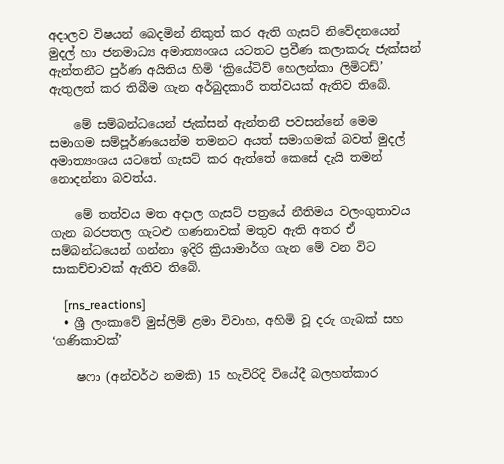අදාලව විෂයන් බෙදමින් නිකුත් කර ඇති ගැසට් නිවේදනයෙන් මුදල් හා ජනමාධ්‍ය අමාත්‍යංශය යටතට ප්‍රවීණ කලාකරු ජැක්සන් ඇන්තනීට පුර්ණ අයිතිය හිමි ‘ක්‍රියේටිව් හෙලන්කා ලිමිටඩ්’ ඇතුලත් කර තිබීම ගැන අර්බුදකාරී තත්වයක් ඇතිව තිබේ.

    මේ සම්බන්ධයෙන් ජැක්සන් ඇන්තනී පවසන්නේ මෙම සමාගම සම්පූර්ණයෙන්ම තමනට අයත් සමාගමක් බවත් මුදල් අමාත්‍යංශය යටතේ ගැසට් කර ඇත්තේ කෙසේ දැයි තමන් නොදන්නා බවත්ය.

    මේ තත්වය මත අදාල ගැසට් පත්‍රයේ නීතිමය වලංගුතාවය ගැන බරපතල ගැටළු ගණනාවක් මතුව ඇති අතර ඒ සම්බන්ධයෙන් ගන්නා ඉදිරි ක්‍රියාමාර්ග ගැන මේ වන විට සාකච්චාවක් ඇතිව තිබේ.

    [rns_reactions]
  • ශ්‍රී ලංකාවේ මුස්ලිම් ළමා විවාහ, අහිමි වූ දරු ගැබක් සහ ‘ගණිකාවක්’

    ෂෆා (අන්වර්ථ නමකි) 15 හැවිරිදි වියේදී බලහත්කාර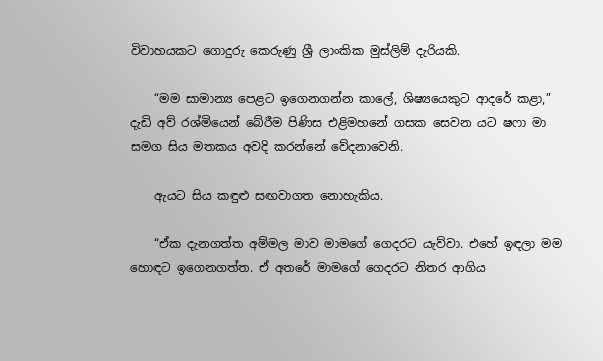විවාහයකට ගොදුරු කෙරුණු ශ්‍රී ලාංකික මුස්ලිම් දැරියකි.

    “මම සාමාන්‍ය පෙළට ඉගෙනගන්න කාලේ, ශිෂ්‍යයෙකුට ආදරේ කළා,” දැඩි අව් රශ්මියෙන් බේරීම පිණිස එළිමහනේ ගසක සෙවන යට ෂෆා මා සමග සිය මතකය අවදි කරන්නේ වේදනාවෙනි.

    ඇයට සිය කඳුළු සඟවාගත නොහැකිය.

    “ඒක දැනගත්ත අම්මල මාව මාමගේ ගෙදරට යැව්වා. එහේ ඉඳලා මම හොඳට ඉගෙනගත්ත. ඒ අතරේ මාමගේ ගෙදරට නිතර ආගිය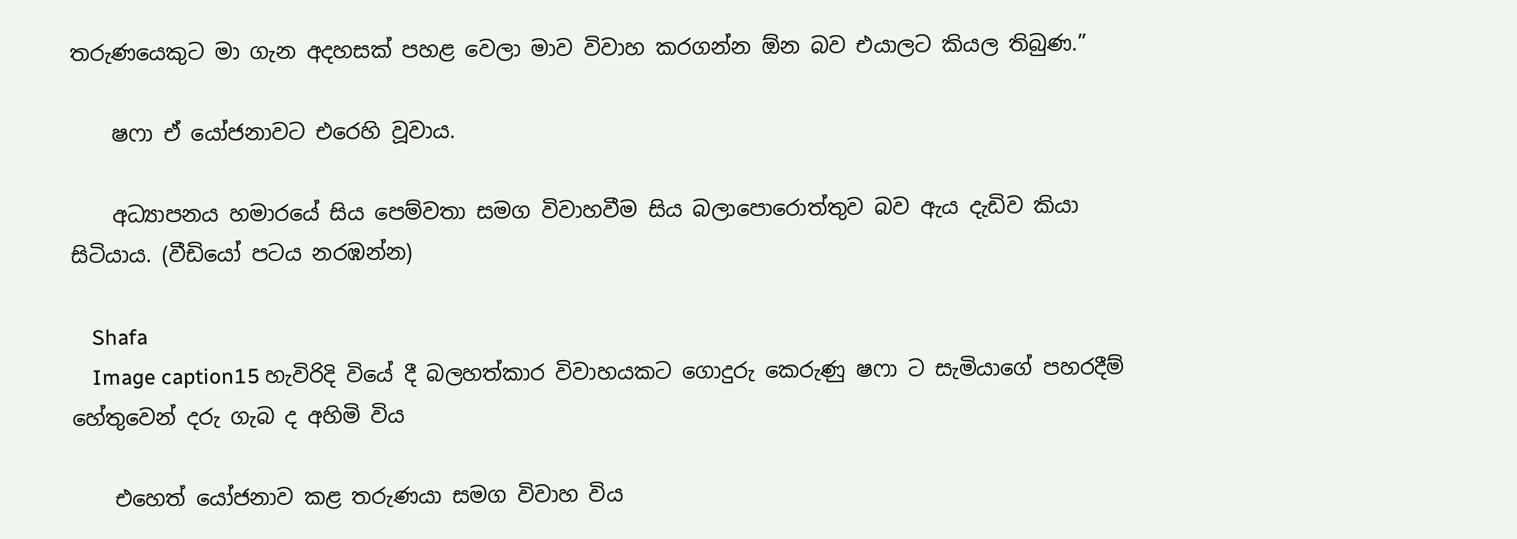තරුණයෙකුට මා ගැන අදහසක් පහළ වෙලා මාව විවාහ කරගන්න ඕන බව එයාලට කියල තිබුණ.”

    ෂෆා ඒ යෝජනාවට එරෙහි වූවාය.

    අධ්‍යාපනය හමාරයේ සිය පෙම්වතා සමග විවාහවීම සිය බලාපොරොත්තුව බව ඇය දැඩිව කියා සිටියාය. (වීඩියෝ පටය නරඹන්න)

    Shafa
    Image caption15 හැවිරිදි වියේ දී බලහත්කාර විවාහයකට ගොදුරු කෙරුණු ෂෆා ට සැමියාගේ පහරදීම් හේතුවෙන් දරු ගැබ ද අහිමි විය

    එහෙත් යෝජනාව කළ තරුණයා සමග විවාහ විය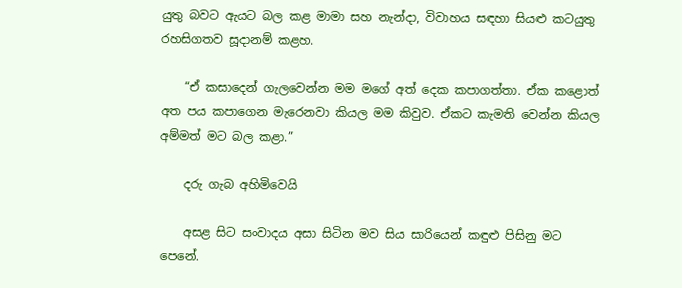යුතු බවට ඇයට බල කළ මාමා සහ නැන්දා, විවාහය සඳහා සියළු කටයුතු රහසිගතව සූදානම් කළහ.

    “ඒ කසාදෙන් ගැලවෙන්න මම මගේ අත් දෙක කපාගත්තා. ඒක කළොත් අත පය කපාගෙන මැරෙනවා කියල මම කිවුව. ඒකට කැමති වෙන්න කියල අම්මත් මට බල කළා.”

    දරු ගැබ අහිමිවෙයි

    අසළ සිට සංවාදය අසා සිටින මව සිය සාරියෙන් කඳුළු පිසිනු මට පෙනේ.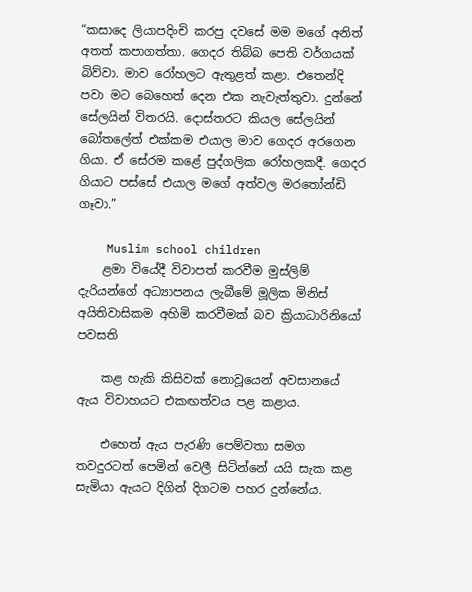“කසාදෙ ලියාපදිංචි කරපු දවසේ මම මගේ අනිත් අතත් කපාගත්තා. ගෙදර තිබ්බ පෙති වර්ගයක් බිව්වා. මාව රෝහලට ඇතුළත් කළා. එතෙන්දි පවා මට බෙහෙත් දෙන එක නැවැත්තුවා. දුන්නේ සේලයින් විතරයි. දොස්තරට කියල සේලයින් බෝතලේත් එක්කම එයාල මාව ගෙදර අරගෙන ගියා. ඒ සේරම කළේ පුද්ගලික රෝහලකදී. ගෙදර ගියාට පස්සේ එයාල මගේ අත්වල මරතෝන්ඩි ගෑවා.”

    Muslim school children
    ළමා වියේදී විවාපත් කරවීම මුස්ලිම් දැරියන්ගේ අධ්‍යාපනය ලැබීමේ මූලික මිනිස් අයිතිවාසිකම අහිමි කරවීමක් බව ක්‍රියාධාරිනියෝ පවසති

    කළ හැකි කිසිවක් නොවූයෙන් අවසානයේ ඇය විවාහයට එකඟත්වය පළ කළාය.

    එහෙත් ඇය පැරණි පෙම්වතා සමග තවදුරටත් පෙමින් වෙලී සිටින්නේ යයි සැක කළ සැමියා ඇයට දිගින් දිගටම පහර දුන්නේය.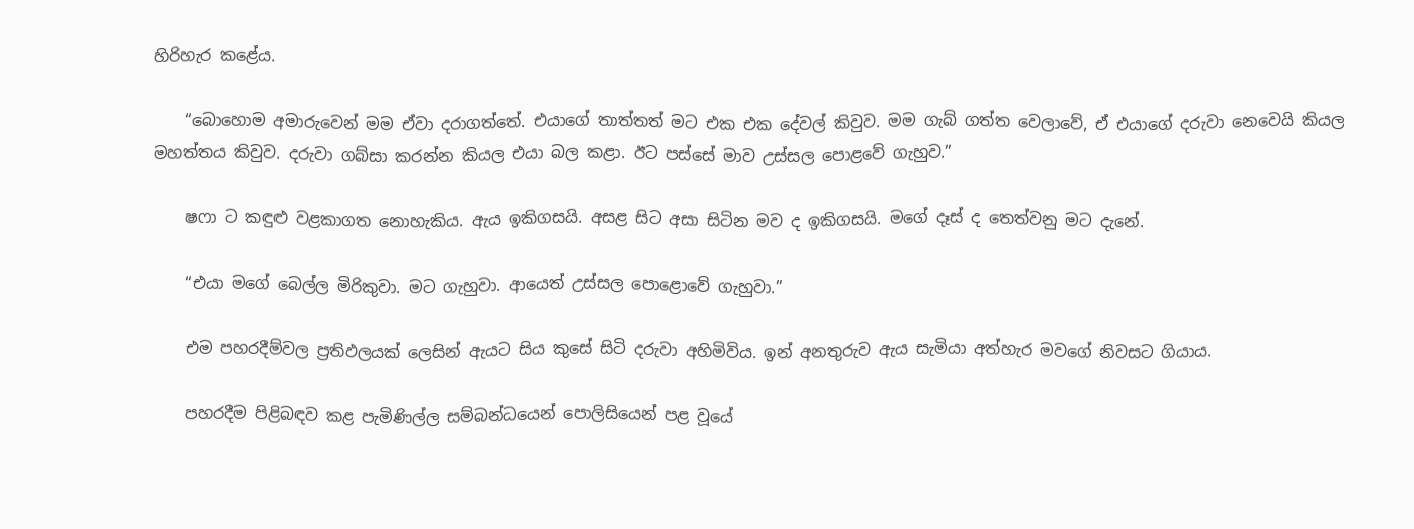හිරිහැර කළේය.

    “බොහොම අමාරුවෙන් මම ඒවා දරාගත්තේ. එයාගේ තාත්තත් මට එක එක දේවල් කිවුව. මම ගැබ් ගත්ත වෙලාවේ, ඒ එයාගේ දරුවා නෙවෙයි කියල මහත්තය කිවුව. දරුවා ගබ්සා කරන්න කියල එයා බල කළා. ඊට පස්සේ මාව උස්සල පොළවේ ගැහුව.”

    ෂෆා ට කඳුළු වළකාගත නොහැකිය. ඇය ඉකිගසයි. අසළ සිට අසා සිටින මව ද ඉකිගසයි. මගේ දෑස් ද තෙත්වනු මට දැනේ.

    “එයා මගේ බෙල්ල මිරිකුවා. මට ගැහුවා. ආයෙත් උස්සල පොළොවේ ගැහුවා.”

    එම පහරදීම්වල ප්‍රතිඵලයක් ලෙසින් ඇයට සිය කුසේ සිටි දරුවා අහිමිවිය. ඉන් අනතුරුව ඇය සැමියා අත්හැර මවගේ නිවසට ගියාය.

    පහරදීම පිළිබඳව කළ පැමිණිල්ල සම්බන්ධයෙන් පොලිසියෙන් පළ වූයේ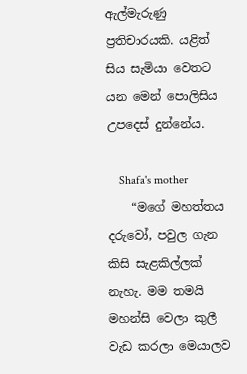ඇල්මැරුණු ප්‍රතිචාරයකි. යළිත් සිය සැමියා වෙතට යන මෙන් පොලිසිය උපදෙස් දුන්නේය.

    Shafa's mother
    “මගේ මහත්තය දරුවෝ, පවුල ගැන කිසි සැළකිල්ලක් නැහැ. මම තමයි මහන්සි වෙලා කුලී වැඩ කරලා මෙයාලව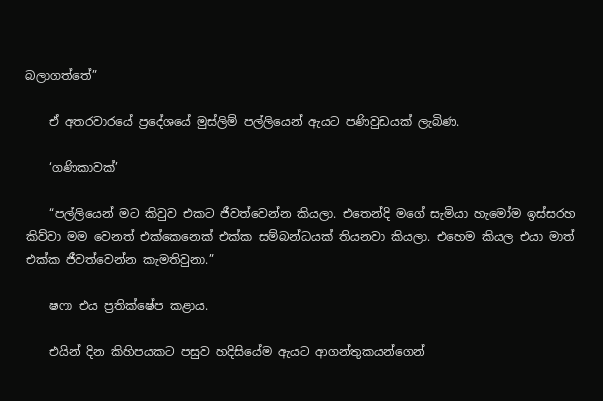බලාගත්තේ”

    ඒ අතරවාරයේ ප්‍රදේශයේ මුස්ලිම් පල්ලියෙන් ඇයට පණිවුඩයක් ලැබිණ.

    ‘ගණිකාවක්’

    “පල්ලියෙන් මට කිවුව එකට ජීවත්වෙන්න කියලා. එතෙන්දි මගේ සැමියා හැමෝම ඉස්සරහ කිව්වා මම වෙනත් එක්කෙනෙක් එක්ක සම්බන්ධයක් තියනවා කියලා. එහෙම කියල එයා මාත් එක්ක ජීවත්වෙන්න කැමතිවුනා.”

    ෂෆා එය ප්‍රතික්ෂේප කළාය.

    එයින් දින කිහිපයකට පසුව හදිසියේම ඇයට ආගන්තුකයන්ගෙන්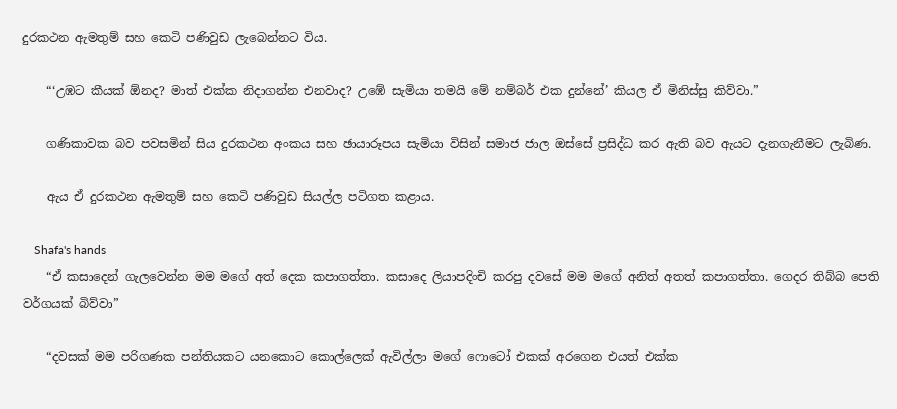දුරකථන ඇමතුම් සහ කෙටි පණිවුඩ ලැබෙන්නට විය.

    “‘උඹට කීයක් ඕනද? මාත් එක්ක නිදාගන්න එනවාද? උඹේ සැමියා තමයි මේ නම්බර් එක දුන්නේ’ කියල ඒ මිනිස්සු කිව්වා.”

    ගණිකාවක බව පවසමින් සිය දුරකථන අංකය සහ ඡායාරූපය සැමියා විසින් සමාජ ජාල ඔස්සේ ප්‍රසිද්ධ කර ඇති බව ඇයට දැනගැනීමට ලැබිණ.

    ඇය ඒ දුරකථන ඇමතුම් සහ කෙටි පණිවුඩ සියල්ල පටිගත කළාය.

    Shafa's hands
    “ඒ කසාදෙන් ගැලවෙන්න මම මගේ අත් දෙක කපාගත්තා. කසාදෙ ලියාපදිංචි කරපු දවසේ මම මගේ අනිත් අතත් කපාගත්තා. ගෙදර තිබ්බ පෙති වර්ගයක් බිව්වා”

    “දවසක් මම පරිගණක පන්තියකට යනකොට කොල්ලෙක් ඇවිල්ලා මගේ ෆොටෝ එකක් අරගෙන එයත් එක්ක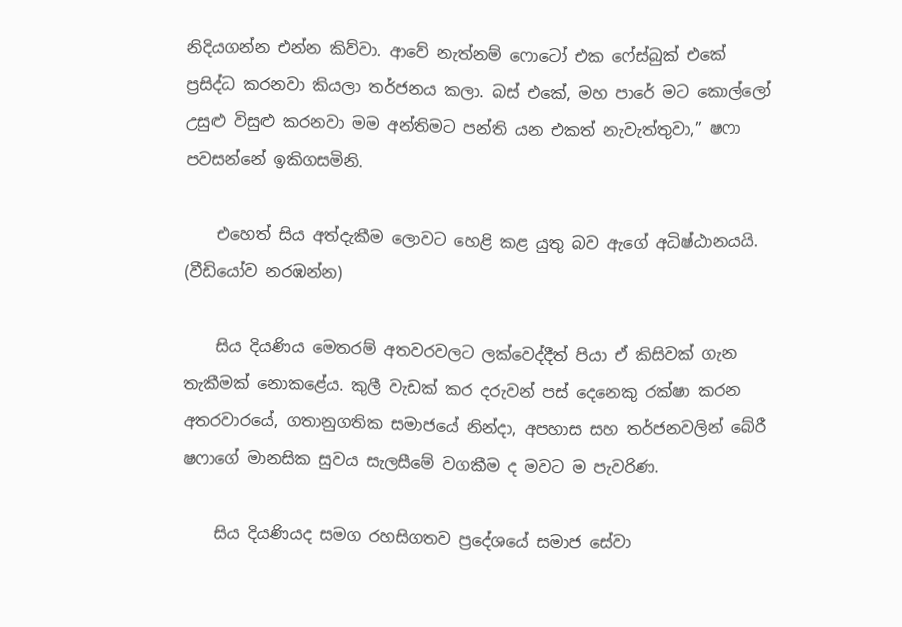නිදියගන්න එන්න කිව්වා. ආවේ නැත්නම් ෆොටෝ එක ෆේස්බුක් එකේ ප්‍රසිද්ධ කරනවා කියලා තර්ජනය කලා. බස් එකේ, මහ පාරේ මට කොල්ලෝ උසුළු විසුළු කරනවා මම අන්තිමට පන්ති යන එකත් නැවැත්තුවා,” ෂෆා පවසන්නේ ඉකිගසමිනි.

    එහෙත් සිය අත්දැකීම ලොවට හෙළි කළ යුතු බව ඇගේ අධිෂ්ඨානයයි. (වීඩියෝව නරඹන්න)

    සිය දියණිය මෙතරම් අතවරවලට ලක්වෙද්දීත් පියා ඒ කිසිවක් ගැන තැකීමක් නොකළේය. කුලී වැඩක් කර දරුවන් පස් දෙනෙකු රක්ෂා කරන අතරවාරයේ, ගතානුගතික සමාජයේ නින්දා, අපහාස සහ තර්ජනවලින් බේරී ෂෆාගේ මානසික සුවය සැලසීමේ වගකීම ද මවට ම පැවරිණ.

    සිය දියණියද සමග රහසිගතව ප්‍රදේශයේ සමාජ සේවා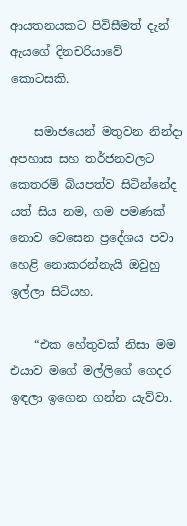ආයතනයකට පිවිසීමත් දැන් ඇයගේ දිනචරියාවේ කොටසකි.

    සමාජයෙන් මතුවන නින්දා අපහාස සහ තර්ජනවලට කෙතරම් බියපත්ව සිටින්නේද යත් සිය නම, ගම පමණක් නොව වෙසෙන ප්‍රදේශය පවා හෙළි නොකරන්නැයි ඔවුහු ඉල්ලා සිටියහ.

    “එක හේතුවක් නිසා මම එයාව මගේ මල්ලිගේ ගෙදර ඉඳලා ඉගෙන ගන්න යැව්වා.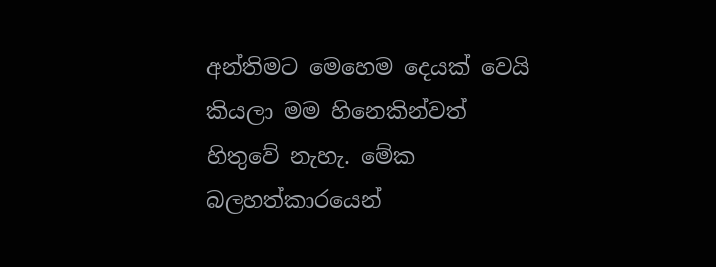අන්තිමට මෙහෙම දෙයක් වෙයි කියලා මම හිනෙකින්වත් හිතුවේ නැහැ. මේක බලහත්කාරයෙන්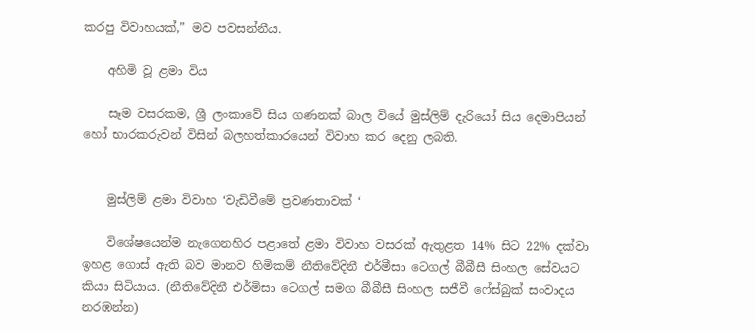කරපු විවාහයක්,” මව පවසන්නීය.

    අහිමි වූ ළමා විය

    සෑම වසරකම, ශ්‍රී ලංකාවේ සිය ගණනක් බාල වියේ මුස්ලිම් දැරියෝ සිය දෙමාපියන් හෝ භාරකරුවන් විසින් බලහත්කාරයෙන් විවාහ කර දෙනු ලබති.


    මුස්ලිම් ළමා විවාහ ‘වැඩිවීමේ ප්‍රවණතාවක් ‘

    විශේෂයෙන්ම නැගෙනහිර පළාතේ ළමා විවාහ වසරක් ඇතුළත 14% සිට 22% දක්වා ඉහළ ගොස් ඇති බව මානව හිමිකම් නීතිවේදිනී එර්මීසා ටෙගල් බීබීසී සිංහල සේවයට කියා සිටියාය. (නීතිවේදිනී එර්මිසා ටෙගල් සමග බීබීසී සිංහල සජීවී ෆේස්බුක් සංවාදය නරඹන්න)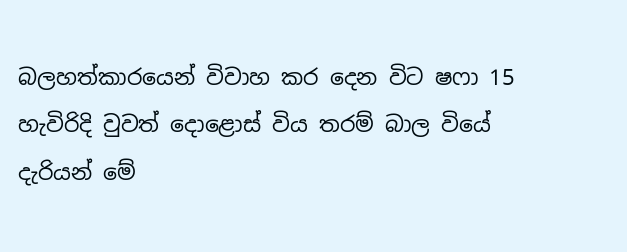බලහත්කාරයෙන් විවාහ කර දෙන විට ෂෆා 15 හැවිරිදි වුවත් දොළොස් විය තරම් බාල වියේ දැරියන් මේ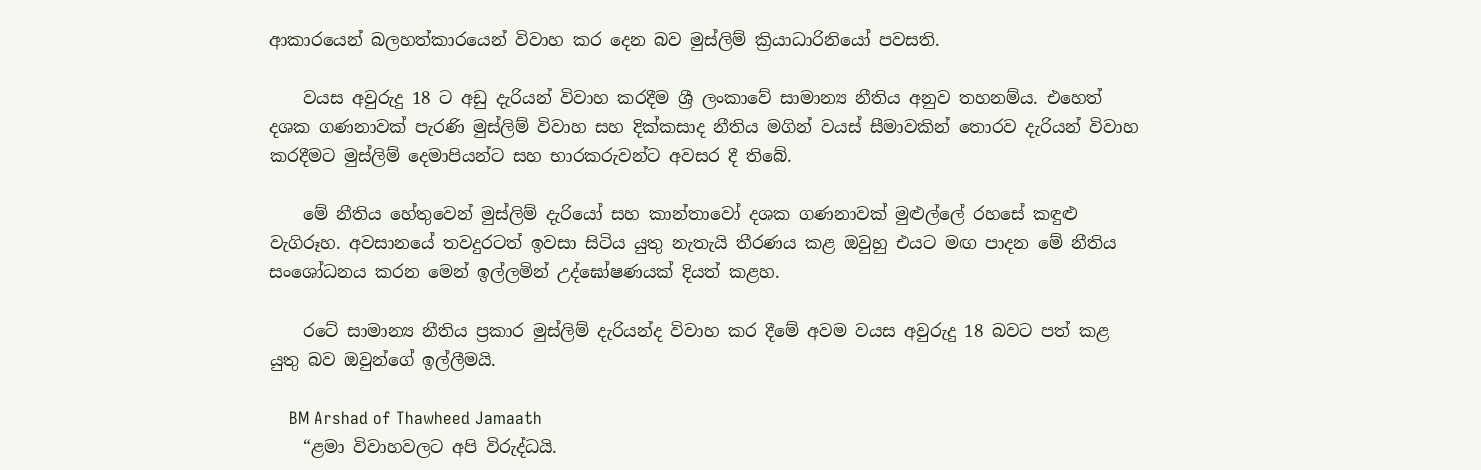ආකාරයෙන් බලහත්කාරයෙන් විවාහ කර දෙන බව මුස්ලිම් ක්‍රියාධාරිනියෝ පවසති.

    වයස අවුරුදු 18 ට අඩු දැරියන් විවාහ කරදීම ශ්‍රී ලංකාවේ සාමාන්‍ය නීතිය අනුව තහනම්ය. එහෙත් දශක ගණනාවක් පැරණි මුස්ලිම් විවාහ සහ දික්කසාද නීතිය මගින් වයස් සීමාවකින් තොරව දැරියන් විවාහ කරදීමට මුස්ලිම් දෙමාපියන්ට සහ භාරකරුවන්ට අවසර දී තිබේ.

    මේ නීතිය හේතුවෙන් මුස්ලිම් දැරියෝ සහ කාන්තාවෝ දශක ගණනාවක් මුළුල්ලේ රහසේ කඳුළු වැගිරූහ. අවසානයේ තවදුරටත් ඉවසා සිටිය යුතු නැතැයි තීරණය කළ ඔවුහු එයට මඟ පාදන මේ නීතිය සංශෝධනය කරන මෙන් ඉල්ලමින් උද්ඝෝෂණයක් දියත් කළහ.

    රටේ සාමාන්‍ය නීතිය ප්‍රකාර මුස්ලිම් දැරියන්ද විවාහ කර දීමේ අවම වයස අවුරුදු 18 බවට පත් කළ යුතු බව ඔවුන්ගේ ඉල්ලීමයි.

    BM Arshad of Thawheed Jamaath
    “ළමා විවාහවලට අපි විරුද්ධයි.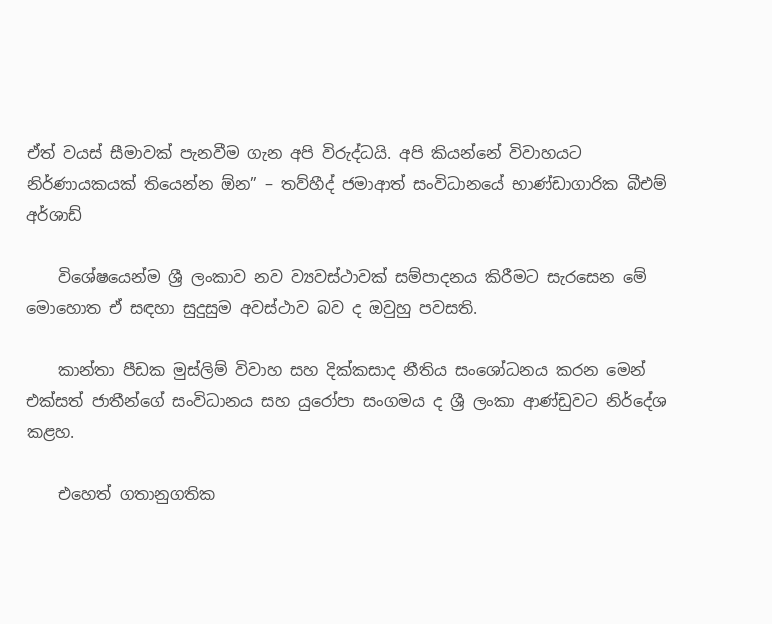ඒත් වයස් සීමාවක් පැනවීම ගැන අපි විරුද්ධයි. අපි කියන්නේ විවාහයට නිර්ණායකයක් තියෙන්න ඕන” – තව්හීද් ජමාආත් සංවිධානයේ භාණ්ඩාගාරික බීඑම් අර්ශාඩ්

    විශේෂයෙන්ම ශ්‍රී ලංකාව නව ව්‍යවස්ථාවක් සම්පාදනය කිරීමට සැරසෙන මේ මොහොත ඒ සඳහා සුදුසුම අවස්ථාව බව ද ඔවුහු පවසති.

    කාන්තා පීඩක මුස්ලිම් විවාහ සහ දික්කසාද නීතිය සංශෝධනය කරන මෙන් එක්සත් ජාතීන්ගේ සංවිධානය සහ යුරෝපා සංගමය ද ශ්‍රී ලංකා ආණ්ඩුවට නිර්දේශ කළහ.

    එහෙත් ගතානුගතික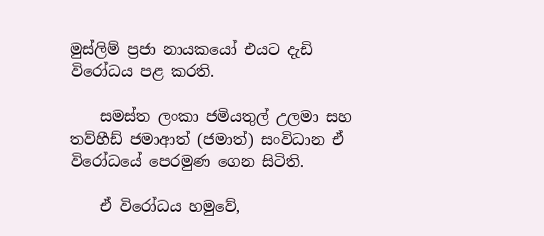මුස්ලිම් ප්‍රජා නායකයෝ එයට දැඩි විරෝධය පළ කරති.

    සමස්ත ලංකා ජමියතුල් උලමා සහ තව්හීඩ් ජමාආත් (ජමාත්) සංවිධාන ඒ විරෝධයේ පෙරමුණ ගෙන සිටිති.

    ඒ විරෝධය හමුවේ,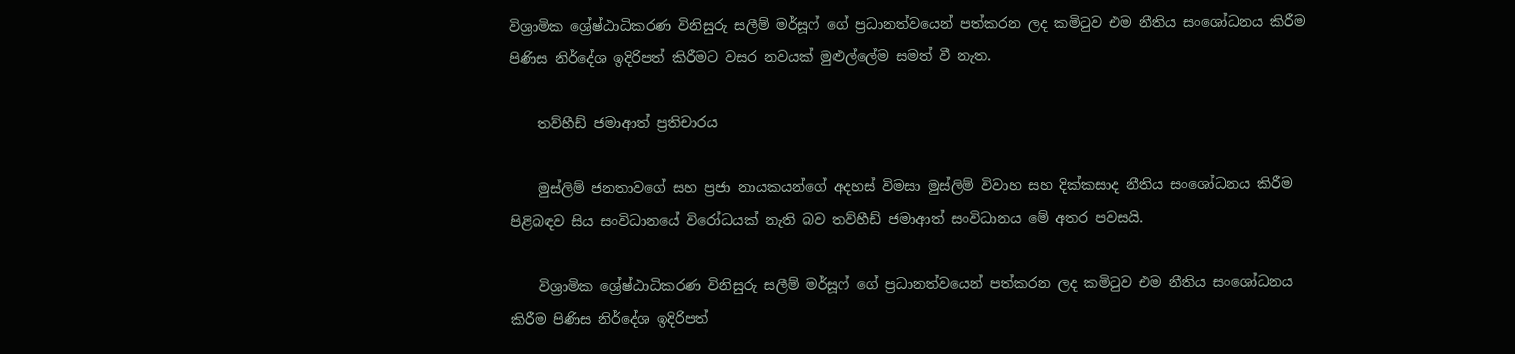විශ්‍රාමික ශ්‍රේෂ්ඨාධිකරණ විනිසුරු සලීම් මර්සූෆ් ගේ ප්‍රධානත්වයෙන් පත්කරන ලද කමිටුව එම නීතිය සංශෝධනය කිරීම පිණිස නිර්දේශ ඉදිරිපත් කිරීමට වසර නවයක් මුළුල්ලේම සමත් වී නැත.

    තව්හීඩ් ජමාආත් ප්‍රතිචාරය

    මුස්ලිම් ජනතාවගේ සහ ප්‍රජා නායකයන්ගේ අදහස් විමසා මුස්ලිම් විවාහ සහ දික්කසාද නීතිය සංශෝධනය කිරීම පිළිබඳව සිය සංවිධානයේ විරෝධයක් නැති බව තව්හීඩ් ජමාආත් සංවිධානය මේ අතර පවසයි.

    විශ්‍රාමික ශ්‍රේෂ්ඨාධිකරණ විනිසුරු සලීම් මර්සූෆ් ගේ ප්‍රධානත්වයෙන් පත්කරන ලද කමිටුව එම නීතිය සංශෝධනය කිරීම පිණිස නිර්දේශ ඉදිරිපත්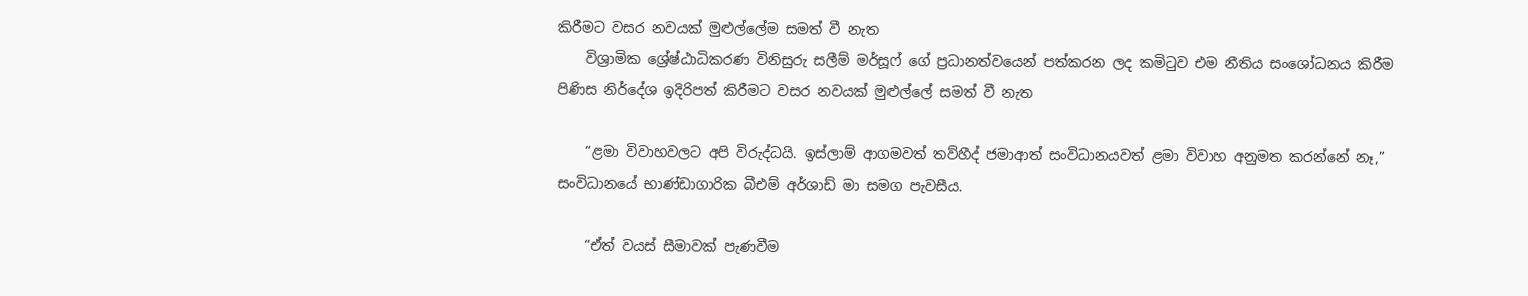කිරීමට වසර නවයක් මුළුල්ලේම සමත් වී නැත
    විශ්‍රාමික ශ්‍රේෂ්ඨාධිකරණ විනිසුරු සලීම් මර්සූෆ් ගේ ප්‍රධානත්වයෙන් පත්කරන ලද කමිටුව එම නීතිය සංශෝධනය කිරීම පිණිස නිර්දේශ ඉදිරිපත් කිරීමට වසර නවයක් මුළුල්ලේ සමත් වී නැත

    “ළමා විවාහවලට අපි විරුද්ධයි. ඉස්ලාම් ආගමවත් තව්හීද් ජමාආත් සංවිධානයවත් ළමා විවාහ අනුමත කරන්නේ නෑ,” සංවිධානයේ භාණ්ඩාගාරික බීඑම් අර්ශාඩ් මා සමග පැවසීය.

    “ඒත් වයස් සීමාවක් පැණවීම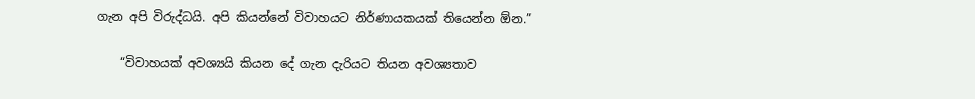ගැන අපි විරුද්ධයි. අපි කියන්නේ විවාහයට නිර්ණායකයක් තියෙන්න ඕන.”

    “විවාහයක් අවශ්‍යයි කියන දේ ගැන දැරියට තියන අවශ්‍යතාව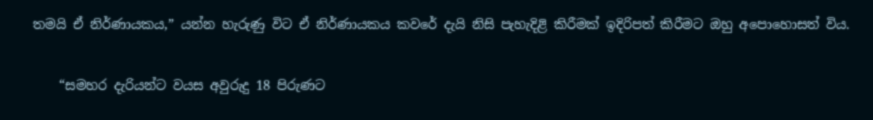තමයි ඒ නිර්ණායකය,” යන්න හැරුණු විට ඒ නිර්ණායකය කවරේ දැයි නිසි පැහැදිළි කිරීමක් ඉදිරිපත් කිරීමට ඔහු අපොහොසත් විය.

    “සමහර දැරියන්ට වයස අවුරුදු 18 පිරුණට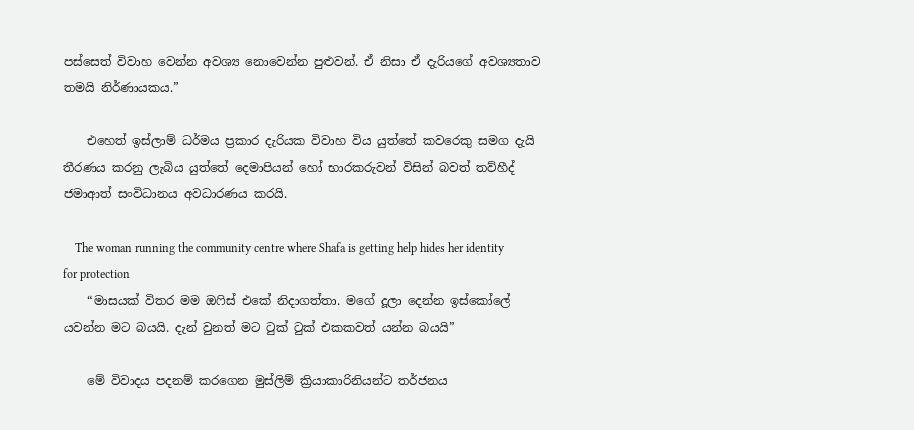පස්සෙත් විවාහ වෙන්න අවශ්‍ය නොවෙන්න පුළුවන්. ඒ නිසා ඒ දැරියගේ අවශ්‍යතාව තමයි නිර්ණායකය.”

    එහෙත් ඉස්ලාම් ධර්මය ප්‍රකාර දැරියක විවාහ විය යුත්තේ කවරෙකු සමග දැයි තීරණය කරනු ලැබිය යුත්තේ දෙමාපියන් හෝ භාරකරුවන් විසින් බවත් තව්හීද් ජමාආත් සංවිධානය අවධාරණය කරයි.

    The woman running the community centre where Shafa is getting help hides her identity for protection
    “මාසයක් විතර මම ඔෆිස් එකේ නිදාගත්තා. මගේ දූලා දෙන්න ඉස්කෝලේ යවන්න මට බයයි. දැන් වුනත් මට ටුක් ටුක් එකකවත් යන්න බයයි”

    මේ විවාදය පදනම් කරගෙන මුස්ලිම් ක්‍රියාකාරිනියන්ට තර්ජනය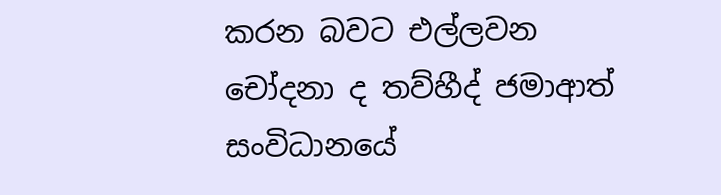කරන බවට එල්ලවන චෝදනා ද තව්හීද් ජමාආත් සංවිධානයේ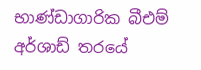භාණ්ඩාගාරික බීඑම් අර්ශාඩ් තරයේ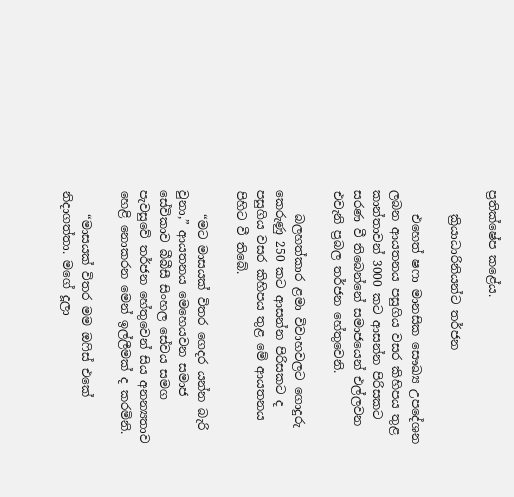ප්‍රතික්ෂේප කළේය.

    ක්‍රියාධාරිනියන්ට තර්ජන

    එහෙත් ෂෆා මානසික සෞඛ්‍ය උපදේශන ලබන ආයතනය පසුගිය වසර කිහිපය තුළ කාන්තාවන් 3000 කට ආසන්න පිරිසකට සරණ වී තිබෙන්නේ සමාජයෙන් එල්ලවන එවැනි ප්‍රබල තර්ජන හේතුවෙනි.

    බලහත්කාර ළමා විවාහවලට ගොදුරු කෙරුණු 250 කට ආසන්න පිරිසකට ද පසුගිය වසර කිහිපය තුළ මේ ආයතනය පිහිට වී තිබේ.

    “මට මාසයක් විතර ගෙදර යන්න බැරි වුනා,” ආයතනය මෙහෙයවන සමාජ සේවිකාව බීබීසී සිංහල සේවය සමග පැවසුවේ තර්ජන හේතුවෙන් සිය අනන්‍යතාව හෙළි නොකරන මෙන් ඉල්ලීමක් ද කරමිනි.

    “මාසයක් විතර මම ඔෆිස් එකේ නිදාගත්තා. මගේ දූලා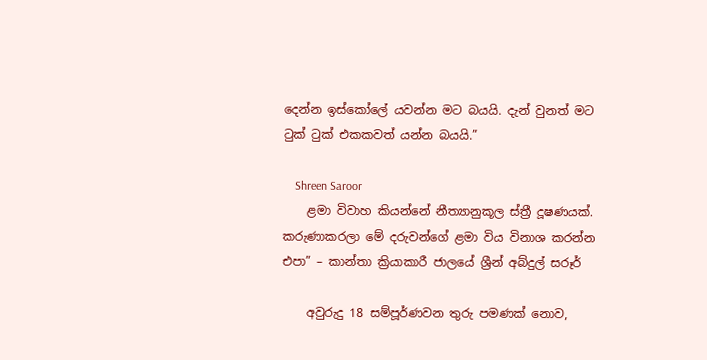දෙන්න ඉස්කෝලේ යවන්න මට බයයි. දැන් වුනත් මට ටුක් ටුක් එකකවත් යන්න බයයි.”

    Shreen Saroor
    ළමා විවාහ කියන්නේ නීත්‍යානුකූල ස්ත්‍රී දූෂණයක්. කරුණාකරලා මේ දරුවන්ගේ ළමා විය විනාශ කරන්න එපා” – කාන්තා ක්‍රියාකාරී ජාලයේ ශ්‍රීන් අබ්දුල් සරූර්

    අවුරුදු 18 සම්පූර්ණවන තුරු පමණක් නොව,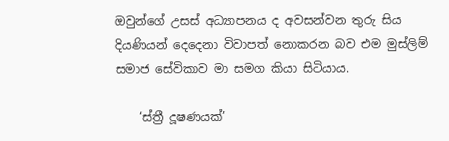ඔවුන්ගේ උසස් අධ්‍යාපනය ද අවසන්වන තුරු සිය දියණියන් දෙදෙනා විවාපත් නොකරන බව එම මුස්ලිම් සමාජ සේවිකාව මා සමග කියා සිටියාය.

    ‘ස්ත්‍රී දූෂණයක්’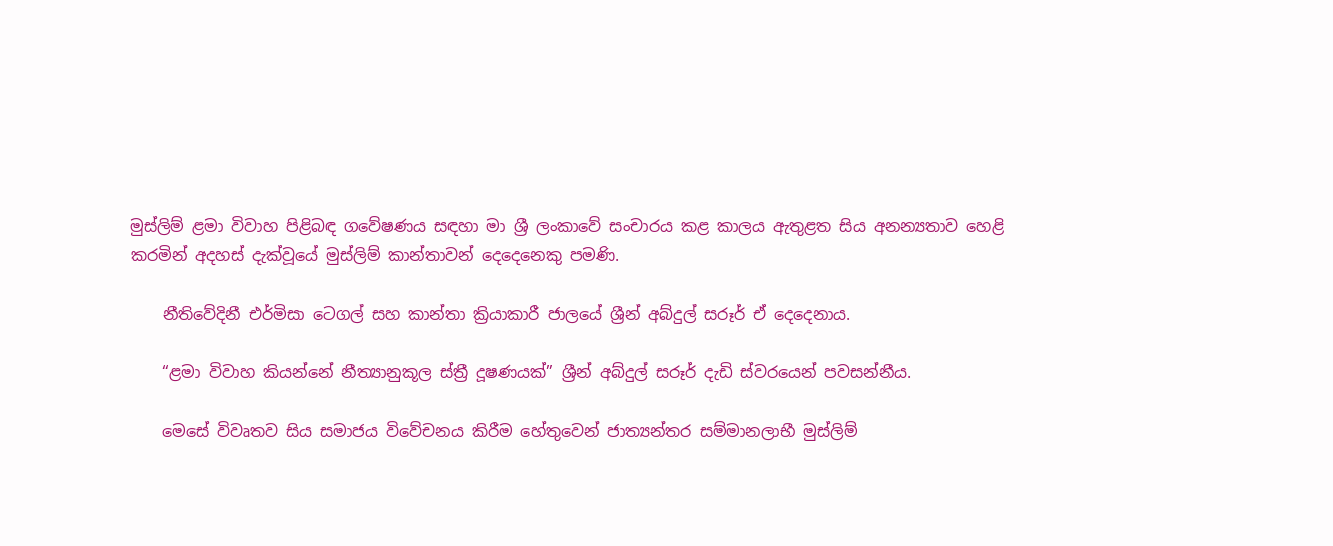මුස්ලිම් ළමා විවාහ පිළිබඳ ගවේෂණය සඳහා මා ශ්‍රී ලංකාවේ සංචාරය කළ කාලය ඇතුළත සිය අනන්‍යතාව හෙළි කරමින් අදහස් දැක්වූයේ මුස්ලිම් කාන්තාවන් දෙදෙනෙකු පමණි.

    නීතිවේදිනී එර්මිසා ටෙගල් සහ කාන්තා ක්‍රියාකාරී ජාලයේ ශ්‍රීන් අබ්දුල් සරූර් ඒ දෙදෙනාය.

    “ළමා විවාහ කියන්නේ නීත්‍යානුකූල ස්ත්‍රී දූෂණයක්” ශ්‍රීන් අබ්දුල් සරූර් දැඩි ස්වරයෙන් පවසන්නීය.

    මෙසේ විවෘතව සිය සමාජය විවේචනය කිරීම හේතුවෙන් ජාත්‍යන්තර සම්මානලාභී මුස්ලිම්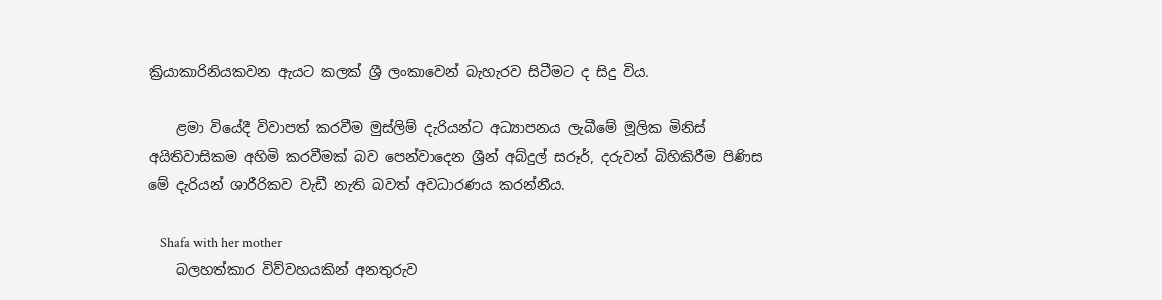ක්‍රියාකාරිනියකවන ඇයට කලක් ශ්‍රී ලංකාවෙන් බැහැරව සිටීමට ද සිදු විය.

    ළමා වියේදී විවාපත් කරවීම මුස්ලිම් දැරියන්ට අධ්‍යාපනය ලැබීමේ මූලික මිනිස් අයිතිවාසිකම අහිමි කරවීමක් බව පෙන්වාදෙන ශ්‍රීන් අබ්දුල් සරූර්, දරුවන් බිහිකිරීම පිණිස මේ දැරියන් ශාරීරිකව වැඩී නැති බවත් අවධාරණය කරන්නීය.

    Shafa with her mother
    බලහත්කාර විව්වහයකින් අනතුරුව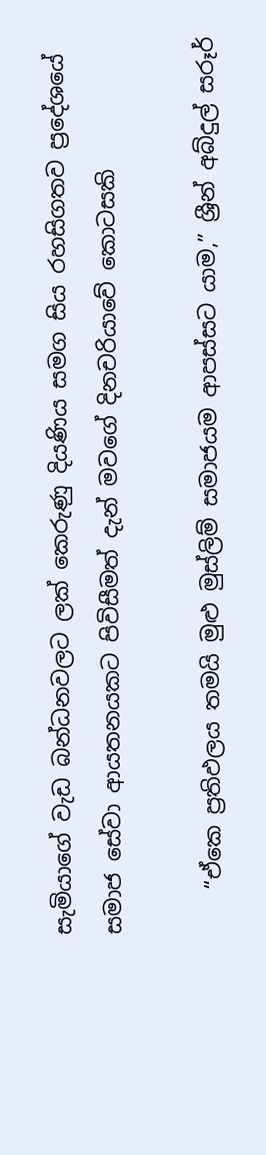සැමියාගේ වැඩ බන්ධනවලට ලක් කෙරුණු දියණිය සමග සිය රහසිගතව ප්‍රදේශයේ සමාජ සේවා ආයතනයකට පිවිසීමත් දැන් මවගේ දිනචරියාවේ කොටසකි

    “ඒකෙ ප්‍රතිඵලය තමයි මුළු මුස්ලිම් සමාජයම ආපස්සට යාම,” ශ්‍රීන් අබ්දුල් සරූර්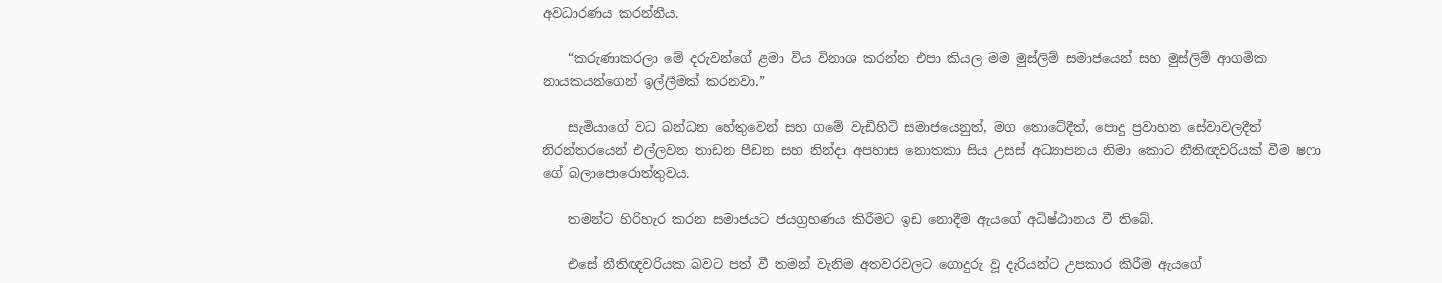අවධාරණය කරන්නීය.

    “කරුණාකරලා මේ දරුවන්ගේ ළමා විය විනාශ කරන්න එපා කියල මම මුස්ලිම් සමාජයෙන් සහ මුස්ලිම් ආගමික නායකයන්ගෙන් ඉල්ලීමක් කරනවා.”

    සැමියාගේ වධ බන්ධන හේතුවෙන් සහ ගමේ වැඩිහිටි සමාජයෙනුත්, මග තොටේදීත්, පොදු ප්‍රවාහන සේවාවලදීත් නිරන්තරයෙන් එල්ලවන තාඩන පීඩන සහ නින්දා අපහාස නොතකා සිය උසස් අධ්‍යාපනය නිමා කොට නීතිඥවරියක් වීම ෂෆා ගේ බලාපොරොත්තුවය.

    තමන්ට හිරිහැර කරන සමාජයට ජයග්‍රහණය කිරීමට ඉඩ නොදීම ඇයගේ අධිෂ්ඨානය වී තිබේ.

    එසේ නීතිඥවරියක බවට පත් වී තමන් වැනිම අතවරවලට ගොදුරු වූ දැරියන්ට උපකාර කිරීම ඇයගේ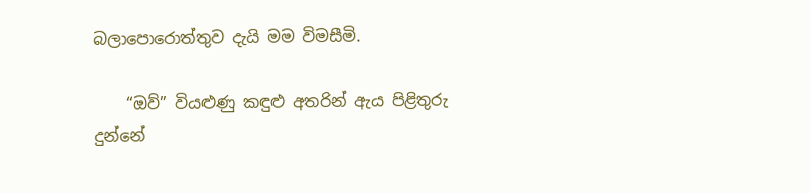බලාපොරොත්තුව දැයි මම විමසීමි.

    “ඔව්” වියළුණු කඳුළු අතරින් ඇය පිළිතුරු දුන්නේ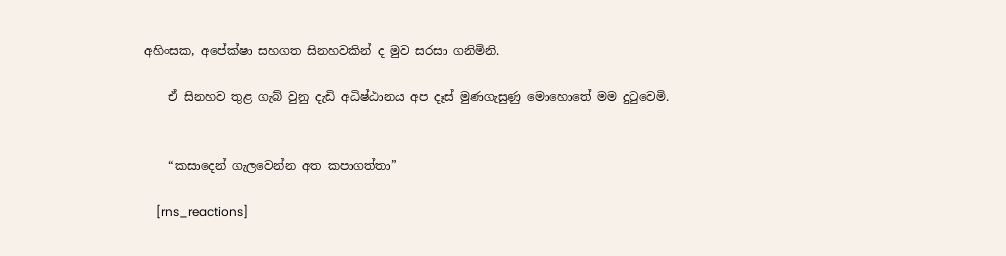අහිංසක, අපේක්ෂා සහගත සිනහවකින් ද මුව සරසා ගනිමිනි.

    ඒ සිනහව තුළ ගැබ් වුනු දැඩි අධිෂ්ඨානය අප දෑස් මුණගැසුණු මොහොතේ මම දුටුවෙමි.


    “කසාදෙන් ගැලවෙන්න අත කපාගත්තා”

    [rns_reactions]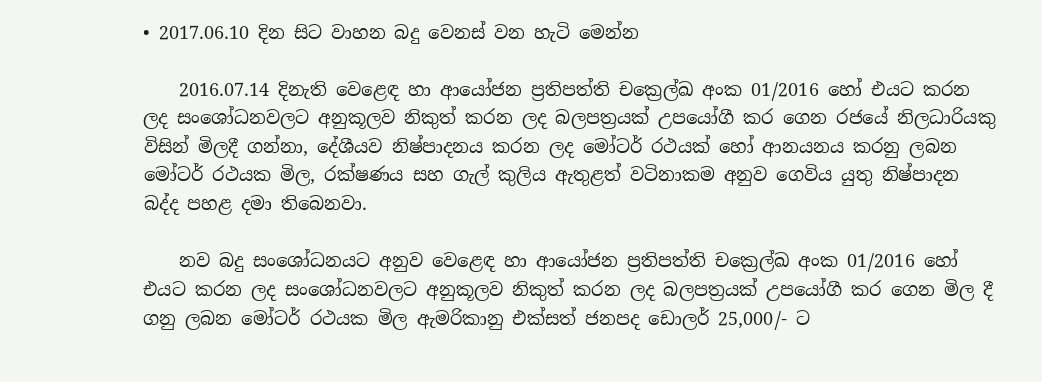• 2017.06.10 දින සිට වාහන බදු වෙනස් වන හැටි මෙන්න

    2016.07.14 දිනැති වෙළෙඳ හා ආයෝජන ප්‍රතිපත්ති චක්‍රෙල්ඛ අංක 01/2016 හෝ එයට කරන ලද සංශෝධනවලට අනුකූලව නිකුත් කරන ලද බලපත්‍රයක් උපයෝගී කර ගෙන රජයේ නිලධාරියකු විසින් මිලදී ගන්නා, දේශීයව නිෂ්පාදනය කරන ලද මෝටර් රථයක් හෝ ආනයනය කරනු ලබන මෝටර් රථයක මිල, රක්ෂණය සහ ගැල් කුලිය ඇතුළත් වටිනාකම අනුව ගෙවිය යුතු නිෂ්පාදන බද්ද පහළ දමා තිබෙනවා.

    නව බදු සංශෝධනයට අනුව වෙළෙඳ හා ආයෝජන ප්‍රතිපත්ති චක්‍රෙල්ඛ අංක 01/2016 හෝ එයට කරන ලද සංශෝධනවලට අනුකූලව නිකුත් කරන ලද බලපත්‍රයක් උපයෝගී කර ගෙන මිල දී ගනු ලබන මෝටර් රථයක මිල ඇමරිකානු එක්සත් ජනපද ඩොලර් 25,000/- ට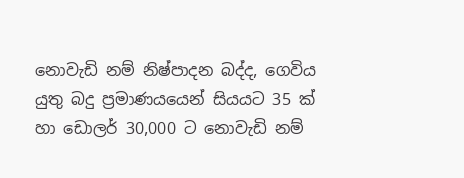නොවැඩි නම් නිෂ්පාදන බද්ද, ගෙවිය යුතු බදු ප්‍රමාණයයෙන් සියයට 35 ක් හා ඩොලර් 30,000 ට නොවැඩි නම්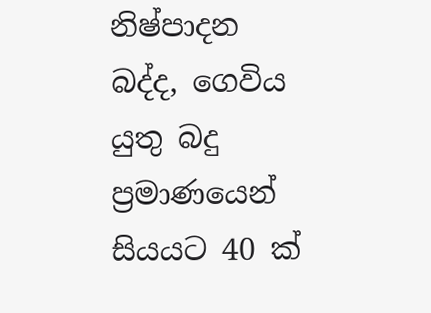නිෂ්පාදන බද්ද, ගෙවිය යුතු බදු ප්‍රමාණයෙන් සියයට 40 ක්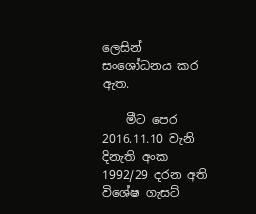ලෙසින් සංශෝධනය කර ඇත.

    මීට පෙර 2016.11.10 වැනි දිනැති අංක 1992/29 දරන අති විශේෂ ගැසට්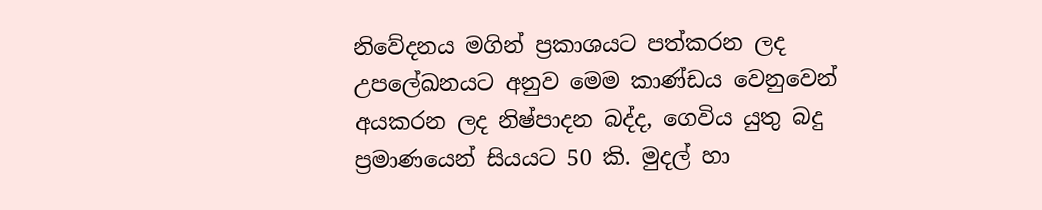නිවේදනය මගින් ප්‍රකාශයට පත්කරන ලද උපලේඛනයට අනුව මෙම කාණ්ඩය වෙනුවෙන් අයකරන ලද නිෂ්පාදන බද්ද, ගෙවිය යුතු බදු ප්‍රමාණයෙන් සියයට 50 කි. මුදල් හා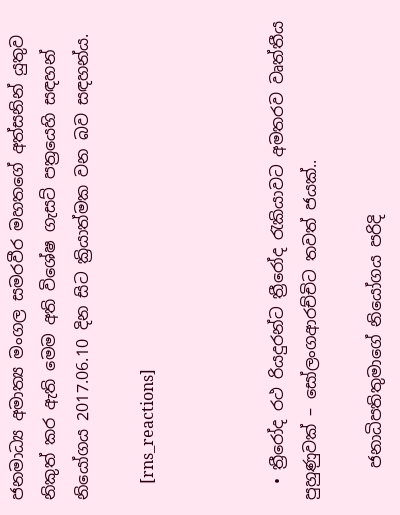ජනමාධ්‍ය අමාත්‍ය මංගල සමරවීර මහතගේ අත්සනින් යුතුව නිකුත් කර ඇති මෙම අති විශේෂ ගැසට් පත්‍රයෙහි සඳහන් නියෝගය 2017.06.10 දින සිට ක්‍රියාත්මක වන බව සඳහන්ය.

    [rns_reactions]



  • ත්‍රීරෝද රථ රියදුරන්ට ත්‍රීරෝද රැකියාවට අමතරව වෘත්තීය පුහුණුවක් – සෝලංගආරච්චිට තවත් ජයක්..

    ජනාධිපතිතුමාගේ නියෝගය පරිදි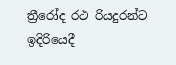ත්‍රීරෝද රථ රියදුරන්ට ඉදිරියෙදී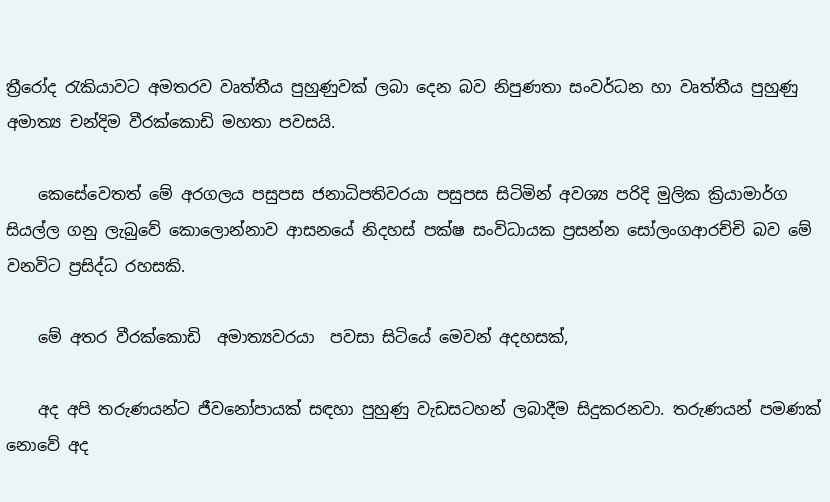ත්‍රීරෝද රැකියාවට අමතරව වෘත්තීය පුහුණුවක් ලබා දෙන බව නිපුණතා සංවර්ධන හා වෘත්තීය පුහුණු අමාත්‍ය චන්දිම වීරක්කො‍ඩි මහතා පවසයි.

    කෙසේවෙතත් මේ අරගලය පසුපස ජනාධිපතිවරයා පසුපස සිටිමින් අවශ්‍ය පරිදි මුලික ක්‍රියාමාර්ග සියල්ල ගනු ලැබුවේ කොලොන්නාව ආසනයේ නිදහස් පක්ෂ සංවිධායක ප්‍රසන්න සෝලංගආරච්චි බව මේ වනවිට ප්‍රසිද්ධ රහසකි.

    මේ අතර වීරක්කොඩි  අමාත්‍යවරයා  පවසා සිටියේ මෙවන් අදහසක්,

    අද අපි තරුණයන්ට ජීවනෝපායක් සඳහා පුහුණු වැඩසටහන් ලබාදීම සිදුකරනවා. තරුණයන් පමණක් නොවේ අද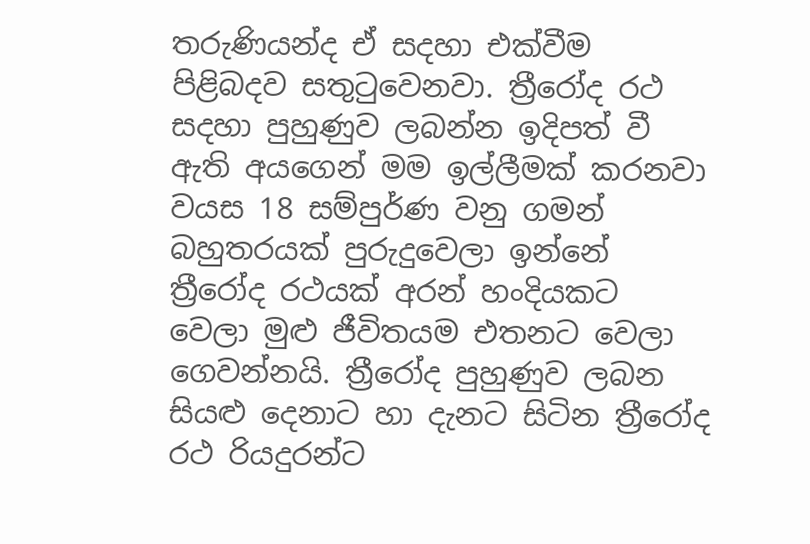තරුණියන්ද ඒ සදහා එක්වීම පිළිබදව සතුටුවෙනවා. ත්‍රීරෝද රථ සදහා පුහුණුව ලබන්න ඉදිපත් වී ඇති අයගෙන් මම ඉල්ලීමක් කරනවා වයස 18 සම්පුර්ණ වනු ගමන් බහුතරයක් පුරුදුවෙලා ඉන්නේ ත්‍රීරෝද රථයක් අරන් හංදියකට වෙලා මුළු ජීවිතයම එතනට වෙලා ගෙවන්නයි. ත්‍රීරෝද පුහුණුව ලබන සියළු දෙනාට හා දැනට සිටින ත්‍රීරෝද රථ රියදුරන්ට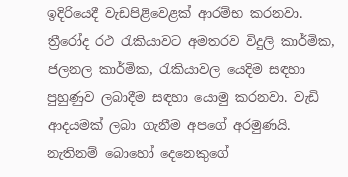ඉදිරියෙදී වැඩපිළිවෙළක් ආරම්භ කරනවා. ත්‍රීරෝද රථ රැකියාවට අමතරව විදුලි කාර්මික, ජලනල කාර්මික, රැකියාවල යෙදිම සඳහා පුහුණුව ලබාදීම සඳහා යොමු කරනවා. වැඩි ආදයමක් ලබා ගැනීම අපගේ අරමුණයි. නැතිනම් බොහෝ දෙනෙකුගේ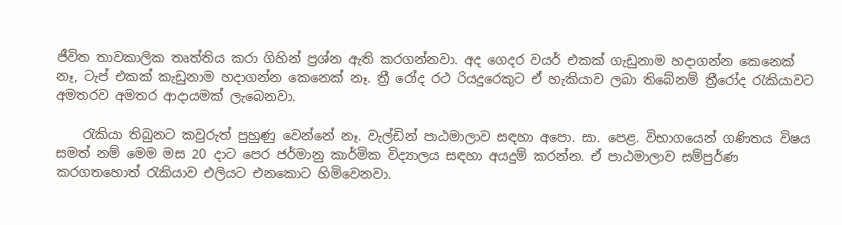ජීවිත තාවකාලික තෘත්තිය කරා ගිහින් ප්‍රශ්න ඇති කරගන්නවා. අද ගෙදර වයර් එකක් ගැඩුනාම හදාගන්න කෙනෙක් නෑ, ටැප් එකක් කැඩුනාම හදාගන්න කෙනෙක් නෑ. ත්‍රී රෝද රථ රියදුරෙකුට ඒ හැකියාව ලබා තිබේනම් ත්‍රීරෝද රැකියාවට අමතරව අමතර ආදායමක් ලැබෙනවා.

    රැකියා තිබුනට කවුරුත් පුහුණු වෙන්නේ නෑ. වැල්ඩින් පාඨමාලාව සඳහා අපො. සා. පෙළ. විභාගයෙන් ගණිතය විෂය සමත් නම් මෙම මස 20 දාට පෙර ජර්මානු කාර්මික විද්‍යාලය සඳහා අයදුම් කරන්න. ඒ පාඨමාලාව සම්පුර්ණ කරගතහොත් රැකියාව එලියට එනකොට හිමිවෙනවා.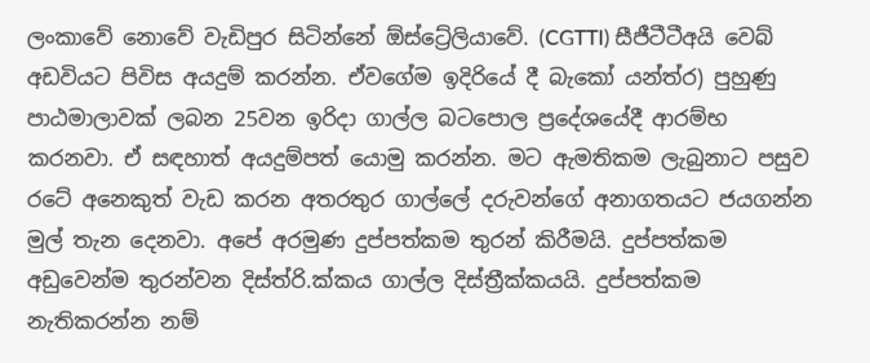ලංකාවේ නොවේ වැඩිපුර සිටින්නේ ඕස්ට්‍රේලියාවේ. (CGTTI) සීජීටීටීඅයි වෙබ් අඩවියට පිවිස අයදුම් කරන්න. ඒවගේම ඉදිරියේ දී බැකෝ යන්ත්ර) පුහුණු පාඨමාලාවක් ලබන 25වන ඉරිදා ගාල්ල බටපොල ප්‍රදේශයේදී ආරම්භ කරනවා. ඒ සඳහාත් අයදුම්පත් යොමු කරන්න. මට ඇමතිකම ලැබුනාට පසුව රටේ අනෙකුත් වැඩ කරන අතරතුර ගාල්ලේ දරුවන්ගේ අනාගතයට ජයගන්න මුල් තැන දෙනවා. අපේ අරමුණ දුප්පත්කම තුරන් කිරීමයි. දුප්පත්කම අඩුවෙන්ම තුරන්වන දිස්ත්රි.ක්කය ගාල්ල දිස්ත්‍රීක්කයයි. දුප්පත්කම නැතිකරන්න නම්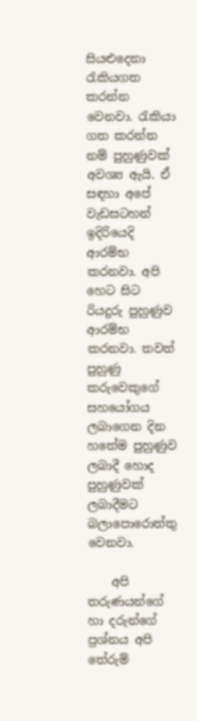සියළුදෙනා රැකියගත කරන්න වෙනවා. රැකියා ගත කරන්න නම් පුහුණුවක් අවශ්‍ය ඇයි. ඒ සඳහා අපේ වැඩසටහන් ඉදිරියෙදි ආරම්භ කරනවා. අපි හෙට සිට රියදුරු පුහුණුව ආරම්භ කරනවා. තවත් පුහුණු කරුවෙකුගේ සහයෝගය ලබාගෙන දින හතේම පුහුණුව ලබාදී හොද පුහුණුවක් ලබාදීමට බලාපොරොත්තු වෙනවා.

    අපි තරුණයන්ගේ හා දරුන්ගේ ප්‍රශ්නය අපි තේරුම්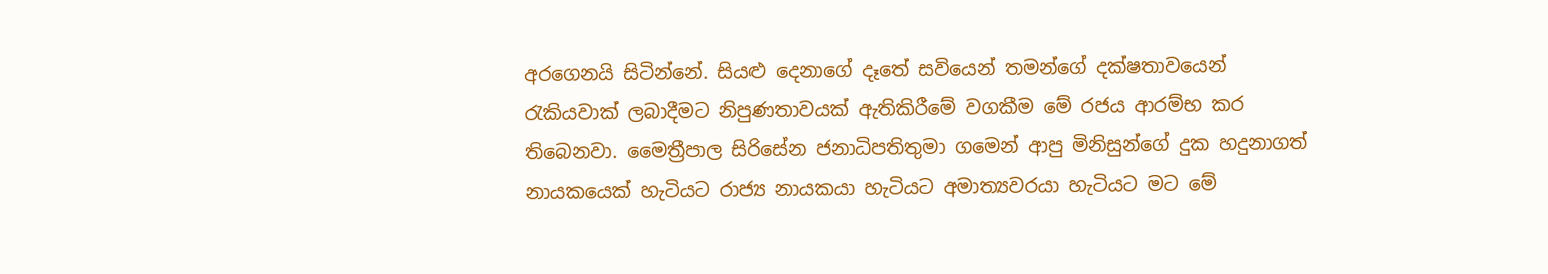අරගෙනයි සිටින්නේ. සියළු දෙනාගේ දෑතේ සවියෙන් තමන්ගේ දක්ෂතාවයෙන් රැකියවාක් ලබාදීමට නිපුණතාවයක් ඇතිකිරීමේ වගකීම මේ රජය ආරම්භ කර තිබෙනවා. මෛත්‍රීපාල සිරිසේන ජනාධිපතිතුමා ගමෙන් ආපු මිනිසුන්ගේ දුක හදුනාගත් නායකයෙක් හැටියට රාජ්‍ය නායකයා හැටියට අමාත්‍යවරයා හැටියට මට මේ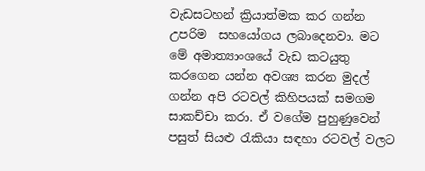වැඩසටහන් ක්‍රියාත්මක කර ගන්න උපරිම  සහයෝගය ලබාදෙනවා. මට මේ අමාත්‍යාංශයේ වැඩ කටයුතු කරගෙන යන්න අවශ්‍ය කරන මුදල් ගන්න අපි රටවල් කිහිපයක් සමගම සාකච්චා කරා. ඒ වගේම පුහුණුවෙන් පසුත් සියළු රැකියා සඳහා රටවල් වලට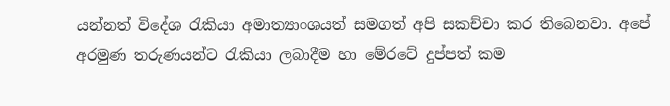යන්නත් විදේශ රැකියා අමාත්‍යාංශයත් සමගත් අපි සකච්චා කර තිබෙනවා. අපේ අරමුණ තරුණයන්ට රැකියා ලබාදීම හා මේරටේ දුප්පත් කම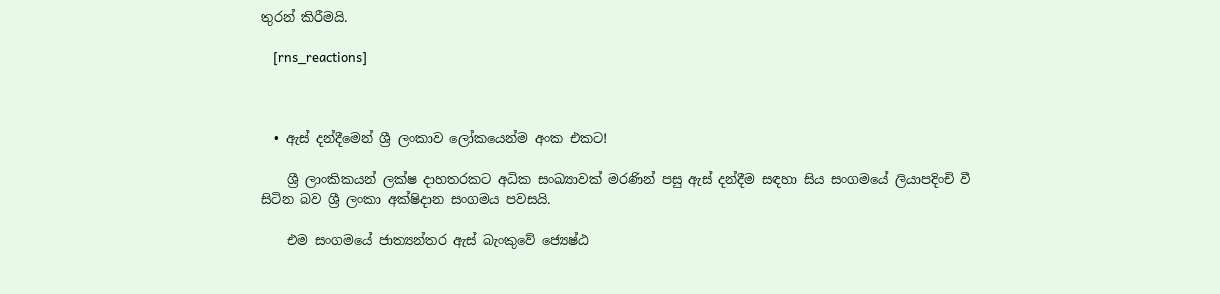තුරන් කිරීමයි.

    [rns_reactions]



  • ඇස් දන්දීමෙන් ශ්‍රී ලංකාව ලෝකයෙන්ම අංක එකට!

    ශ්‍රී ලාංකිකයන් ලක්ෂ දාහතරකට අධික සංඛ්‍යාවක් මරණින් පසු ඇස් දන්දීම සඳහා සිය සංගමයේ ලියාපදිංචි වී සිටින බව ශ්‍රී ලංකා අක්ෂිදාන සංගමය පවසයි.

    එම සංගමයේ ජාත්‍යන්තර ඇස් බැංකුවේ ජ්‍යෙෂ්ඨ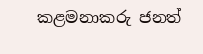කළමනාකරු ජනත්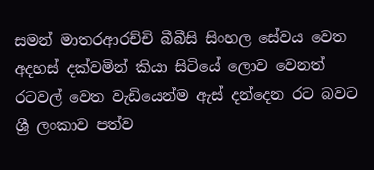සමන් මාතරආරච්චි බීබීසි සිංහල සේවය වෙත අදහස් දක්වමින් කියා සිටියේ ලොව වෙනත් රටවල් වෙත වැඩියෙන්ම ඇස් දන්දෙන රට බවට ශ්‍රී ලංකාව පත්ව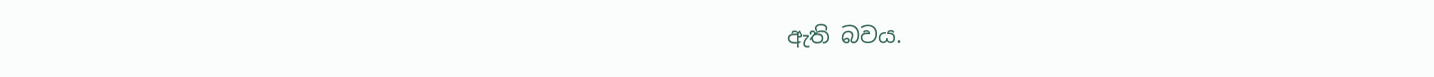ඇති බවය.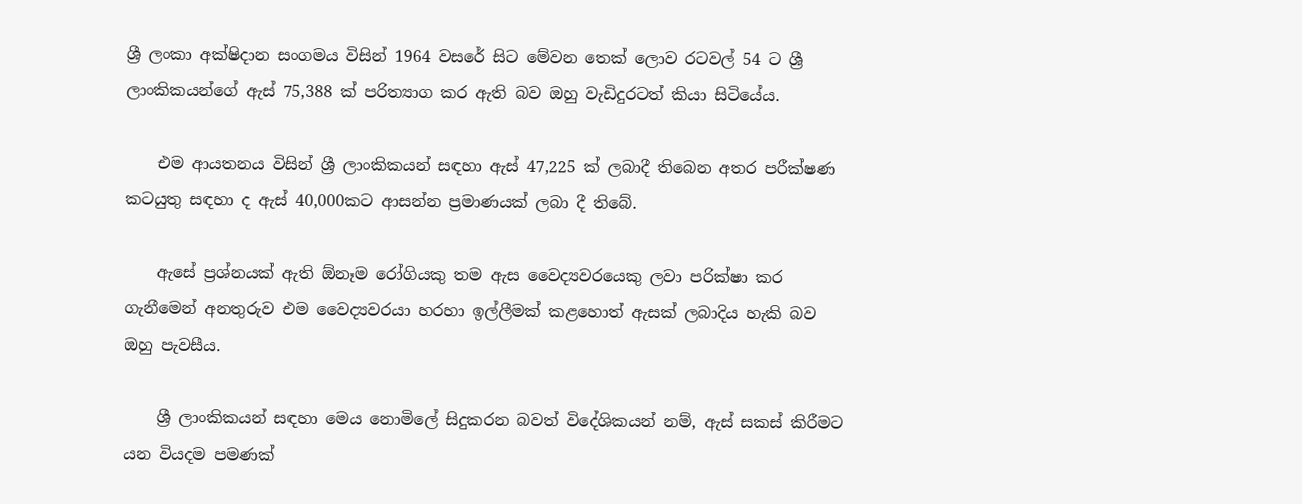ශ්‍රී ලංකා අක්ෂිදාන සංගමය විසින් 1964 වසරේ සිට මේවන තෙක් ලොව රටවල් 54 ට ශ්‍රී ලාංකිකයන්ගේ ඇස් 75,388 ක් පරිත්‍යාග කර ඇති බව ඔහු වැඩිදුරටත් කියා සිටියේය.

    එම ආයතනය විසින් ශ්‍රී ලාංකිකයන් සඳහා ඇස් 47,225 ක් ලබාදී තිබෙන අතර පරීක්ෂණ කටයුතු සඳහා ද ඇස් 40,000කට ආසන්න ප්‍රමාණයක් ලබා දී තිබේ.

    ඇසේ ප්‍රශ්නයක් ඇති ඕනෑම රෝගියකු තම ඇස වෛද්‍යවරයෙකු ලවා පරික්ෂා කර ගැනීමෙන් අනතුරුව එම වෛද්‍යවරයා හරහා ඉල්ලීමක් කළහොත් ඇසක් ලබාදිය හැකි බව ඔහු පැවසීය.

    ශ්‍රී ලාංකිකයන් සඳහා මෙය නොමිලේ සිදුකරන බවත් විදේශිකයන් නම්, ඇස් සකස් කිරීමට යන වියදම පමණක්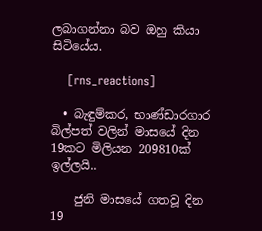ලබාගන්නා බව ඔහු කියා සිටියේය.

    [rns_reactions]

  • බැඳුම්කර, භාණ්ඩාරගාර බිල්පත් වලින් මාසයේ දින 19කට මිලියන 209810ක් ඉල්ලයි..

    ජුනි මාසයේ ගතවූ දින 19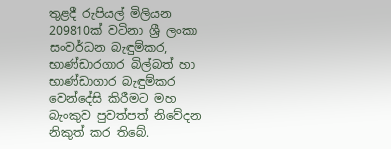තුළදී රුපියල් මිලියන 209810ක් වටිනා ශ්‍රී ලංකා සංවර්ධන බැඳුම්කර, භාණ්ඩාරගාර බිල්බත් හා භාණ්ඩාගාර බැඳුම්කර වෙන්දේසි කිරීමට මහ බැංකුව පුවත්පත් නිවේදන නිකුත් කර තිබේ.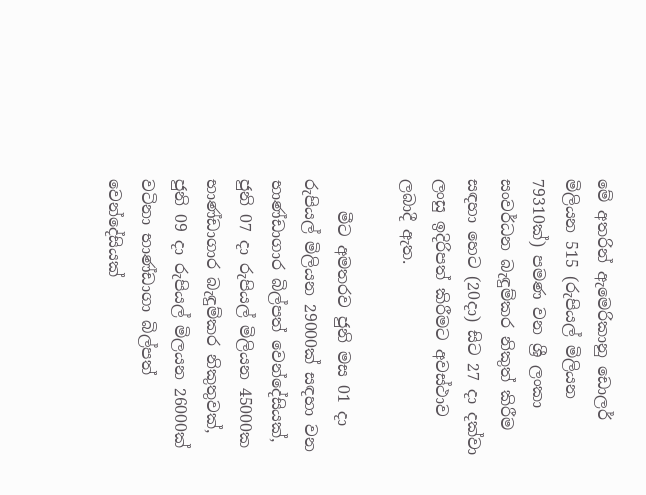මේ අතරින් ඇමෙරිකානු ඩොලර් මිලියන 515 (රුපියල් මිලියන 79310ක්) පමණ වන ශ්‍රී ලංකා සංවර්ධන බැඳුම්කර නිකුත් කිරීම සඳහා හෙට (20දා) සිට 27 දා දක්වා ලංසු ඉදිරිපත් කිරීමට අවස්ථාව ලබාදී ඇත.

    මීට අමතරව ජුනි මස 01 දා රුපියල් මිලියන 29000ක් සඳහා වන භාණ්ඩාගාර බිල්පත් වෙන්දේසියක්, ජුනි 07 දා රුපියල් මිලියන 45000ක භාණ්ඩාගාර බැඳුම්කර නිකුතුවක්, ජුනි 09 දා රුපියල් මිලයන 26000ක් වටිනා භාණ්ඩාගා බිල්පත් වෙන්දේසියක්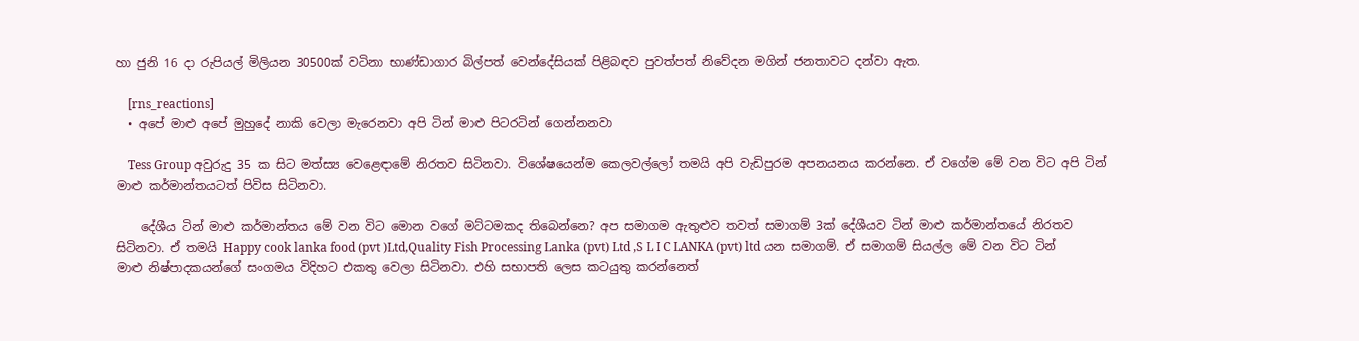හා ජුනි 16 දා රුපියල් මිලියන 30500ක් වටිනා භාණ්ඩාගාර බිල්පත් වෙන්දේසියක් පිළිබඳව පුවත්පත් නිවේදන මගින් ජනතාවට දන්වා ඇත.

    [rns_reactions]
  • අපේ මාළු අපේ මුහුදේ නාකි වෙලා මැරෙනවා අපි ටින් මාළු පිටරටින් ගෙන්නනවා

    Tess Group අවුරුදු 35 ක සිට මත්ස්‍ය වෙළෙඳාමේ නිරතව සිටිනවා. විශේෂයෙන්ම කෙලවල්ලෝ තමයි අපි වැඩිපුරම අපනයනය කරන්නෙ. ඒ වගේම මේ වන විට අපි ටින් මාළු කර්මාන්තයටත් පිවිස සිටිනවා.

    දේශීය ටින් මාළු කර්මාන්තය මේ වන විට මොන වගේ මට්ටමකද තිබෙන්නෙ? අප සමාගම ඇතුළුව තවත් සමාගම් 3ක් දේශීයව ටින් මාළු කර්මාන්තයේ නිරතව සිටිනවා. ඒ තමයි Happy cook lanka food (pvt )Ltd,Quality Fish Processing Lanka (pvt) Ltd ,S L I C LANKA (pvt) ltd යන සමාගම්. ඒ සමාගම් සියල්ල මේ වන විට ටින් මාළු නිෂ්පාදකයන්ගේ සංගමය විදිහට එකතු වෙලා සිටිනවා. එහි සභාපති ලෙස කටයුතු කරන්නෙත්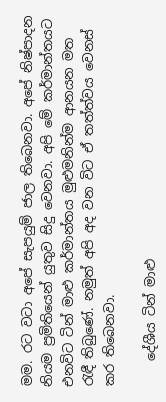මම. රට වටා අපේ සැපයුම් ජාල තිබෙනවා. අපේ නිෂ්පාදන නියම ප්‍රමිතියෙන් යුතුව සිදු වෙනවා. අපි මේ කර්මාන්තයට එනවිට ටින් මාළු කර්මාන්තය මුළුමනින්ම ආනයන මත රැඳී තිබුණේ. නමුත් අපි අද වන විට ඒ තත්ත්වය වෙනස් කර තිබෙනවා.

    දේශීය ටින් මාළු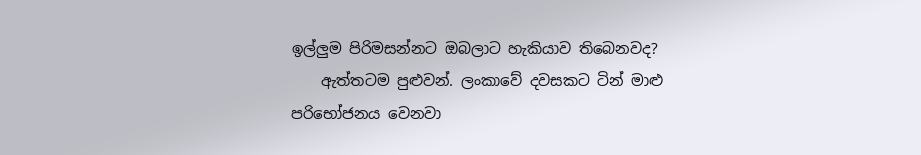ඉල්ලුම පිරිමසන්නට ඔබලාට හැකියාව තිබෙනවද?
    ඇත්තටම පුළුවන්. ලංකාවේ දවසකට ටින් මාළු පරිභෝජනය වෙනවා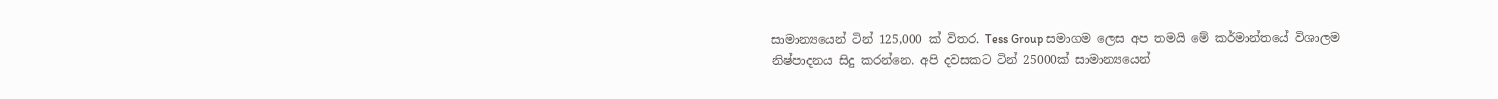සාමාන්‍යයෙන් ටින් 125,000 ක් විතර. Tess Group සමාගම ලෙස අප තමයි මේ කර්මාන්තයේ විශාලම නිෂ්පාදනය සිදු කරන්නෙ. අපි දවසකට ටින් 25000ක් සාමාන්‍යයෙන්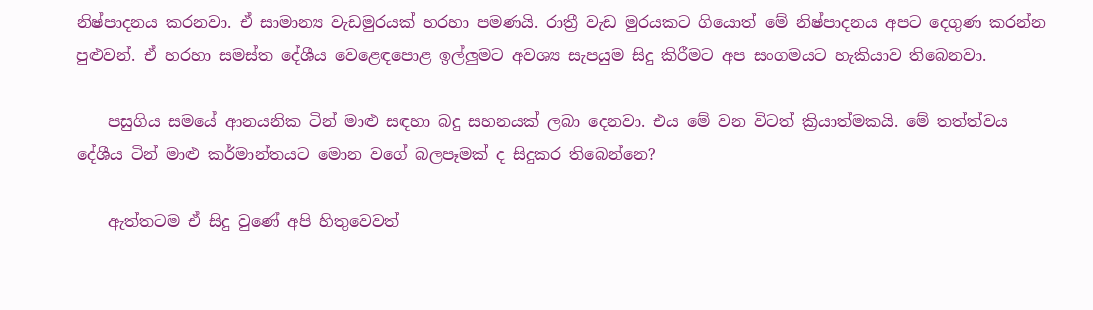නිෂ්පාදනය කරනවා. ඒ සාමාන්‍ය වැඩමුරයක් හරහා පමණයි. රාත්‍රී වැඩ මුරයකට ගියොත් මේ නිෂ්පාදනය අපට දෙගුණ කරන්න පුළුවන්. ඒ හරහා සමස්ත දේශීය වෙළෙඳපොළ ඉල්ලුමට අවශ්‍ය සැපයුම සිදු කිරීමට අප සංගමයට හැකියාව තිබෙනවා.

    පසුගිය සමයේ ආනයනික ටින් මාළු සඳහා බදු සහනයක් ලබා දෙනවා. එය මේ වන විටත් ක්‍රියාත්මකයි. මේ තත්ත්වය දේශීය ටින් මාළු කර්මාන්තයට මොන වගේ බලපෑමක් ද සිදුකර තිබෙන්නෙ?

    ඇත්තටම ඒ සිදු වුණේ අපි හිතුවෙවත්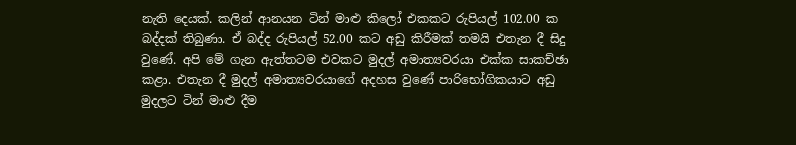නැති දෙයක්. කලින් ආනයන ටින් මාළු කිලෝ එකකට රුපියල් 102.00 ක බද්දක් තිබුණා. ඒ බද්ද රුපියල් 52.00 කට අඩු කිරීමක් තමයි එතැන දී සිදු වුණේ. අපි මේ ගැන ඇත්තටම එවකට මුදල් අමාත්‍යවරයා එක්ක සාකච්ඡා කළා. එතැන දී මුදල් අමාත්‍යවරයාගේ අදහස වුණේ පාරිභෝගිකයාට අඩු මුදලට ටින් මාළු දීම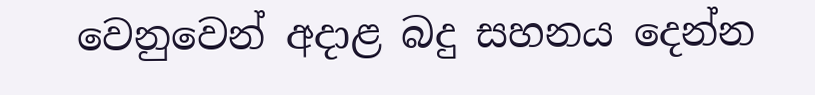වෙනුවෙන් අදාළ බදු සහනය දෙන්න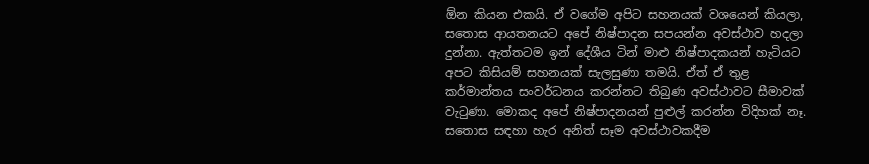ඕන කියන එකයි. ඒ වගේම අපිට සහනයක් වශයෙන් කියලා, සතොස ආයතනයට අපේ නිෂ්පාදන සපයන්න අවස්ථාව හදලා දුන්නා. ඇත්තටම ඉන් දේශීය ටින් මාළු නිෂ්පාදකයන් හැටියට අපට කිසියම් සහනයක් සැලසුණා තමයි. ඒත් ඒ තුළ කර්මාන්තය සංවර්ධනය කරන්නට තිබුණ අවස්ථාවට සීමාවක් වැටුණා. මොකද අපේ නිෂ්පාදනයන් පුළුල් කරන්න විදිහක් නෑ. සතොස සඳහා හැර අනිත් සෑම අවස්ථාවකදීම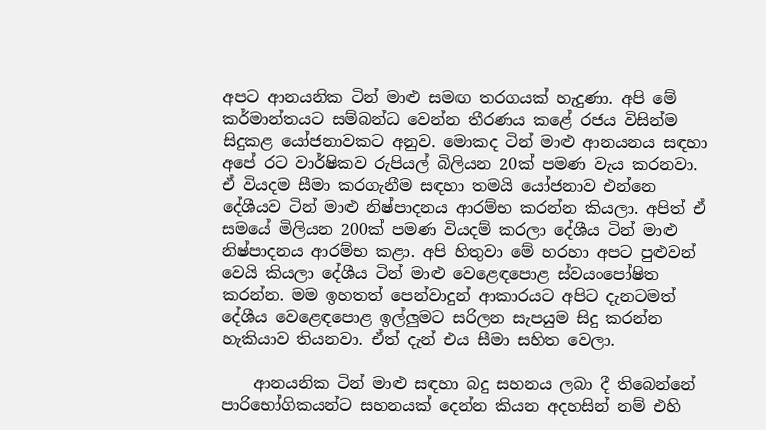අපට ආනයනික ටින් මාළු සමඟ තරගයක් හැදුණා. අපි මේ කර්මාන්තයට සම්බන්ධ වෙන්න තීරණය කළේ රජය විසින්ම සිදුකළ යෝජනාවකට අනුව. මොකද ටින් මාළු ආනයනය සඳහා අපේ රට වාර්ෂිකව රුපියල් බිලියන 20ක් පමණ වැය කරනවා. ඒ වියදම සීමා කරගැනීම සඳහා තමයි යෝජනාව එන්නෙ දේශීයව ටින් මාළු නිෂ්පාදනය ආරම්භ කරන්න කියලා. අපිත් ඒ සමයේ මිලියන 200ක් පමණ වියදම් කරලා දේශීය ටින් මාළු නිෂ්පාදනය ආරම්භ කළා. අපි හිතුවා මේ හරහා අපට පුළුවන් වෙයි කියලා දේශීය ටින් මාළු වෙළෙඳපොළ ස්වයංපෝෂිත කරන්න. මම ඉහතත් පෙන්වාදුන් ආකාරයට අපිට දැනටමත් දේශීය වෙළෙඳපොළ ඉල්ලුමට සරිලන සැපයුම සිදු කරන්න හැකියාව තියනවා. ඒත් දැන් එය සීමා සහිත වෙලා.

    ආනයනික ටින් මාළු සඳහා බදු සහනය ලබා දී තිබෙන්නේ පාරිභෝගිකයන්ට සහනයක් දෙන්න කියන අදහසින් නම් එහි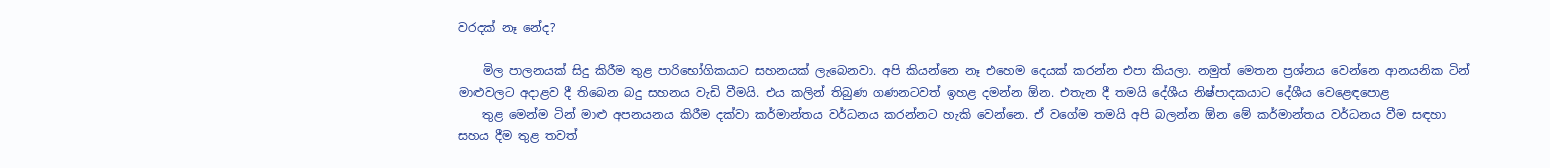වරදක් නෑ නේද?

    මිල පාලනයක් සිදු කිරීම තුළ පාරිභෝගිකයාට සහනයක් ලැබෙනවා. අපි කියන්නෙ නෑ එහෙම දෙයක් කරන්න එපා කියලා. නමුත් මෙතන ප්‍රශ්නය වෙන්නෙ ආනයනික ටින් මාළුවලට අදාළව දී තිබෙන බදු සහනය වැඩි වීමයි. එය කලින් තිබුණ ගණනටවත් ඉහළ දමන්න ඕන. එතැන දී තමයි දේශීය නිෂ්පාදකයාට දේශීය වෙළෙඳපොළ
    තුළ මෙන්ම ටින් මාළු අපනයනය කිරීම දක්වා කර්මාන්තය වර්ධනය කරන්නට හැකි වෙන්නෙ. ඒ වගේම තමයි අපි බලන්න ඕන මේ කර්මාන්තය වර්ධනය වීම සඳහා සහය දීම තුළ තවත්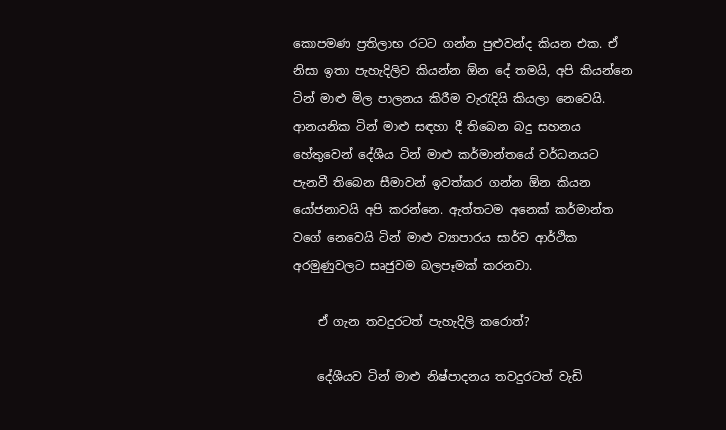කොපමණ ප්‍රතිලාභ රටට ගන්න පුළුවන්ද කියන එක. ඒ නිසා ඉතා පැහැදිලිව කියන්න ඕන දේ තමයි, අපි කියන්නෙ ටින් මාළු මිල පාලනය කිරීම වැරැදියි කියලා නෙවෙයි. ආනයනික ටින් මාළු සඳහා දී තිබෙන බදු සහනය හේතුවෙන් දේශීය ටින් මාළු කර්මාන්තයේ වර්ධනයට පැනවී තිබෙන සීමාවන් ඉවත්කර ගන්න ඕන කියන යෝජනාවයි අපි කරන්නෙ. ඇත්තටම අනෙක් කර්මාන්ත වගේ නෙවෙයි ටින් මාළු ව්‍යාපාරය සාර්ව ආර්ථික අරමුණුවලට සෘජුවම බලපෑමක් කරනවා.

    ඒ ගැන තවදුරටත් පැහැදිලි කරොත්?

    දේශීයව ටින් මාළු නිෂ්පාදනය තවදුරටත් වැඩි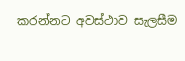කරන්නට අවස්ථාව සැලසීම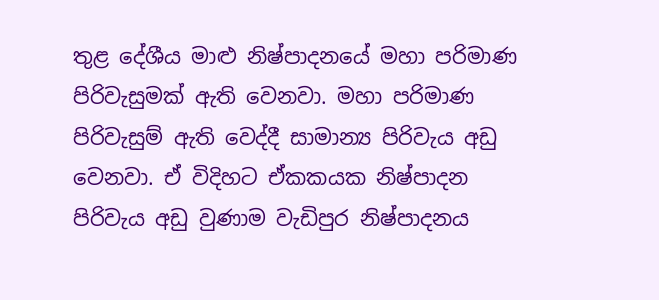තුළ දේශීය මාළු නිෂ්පාදනයේ මහා පරිමාණ පිරිවැසුමක් ඇති වෙනවා. මහා පරිමාණ පිරිවැසුම් ඇති වෙද්දී සාමාන්‍ය පිරිවැය අඩු වෙනවා. ඒ විදිහට ඒකකයක නිෂ්පාදන පිරිවැය අඩු වුණාම වැඩිපුර නිෂ්පාදනය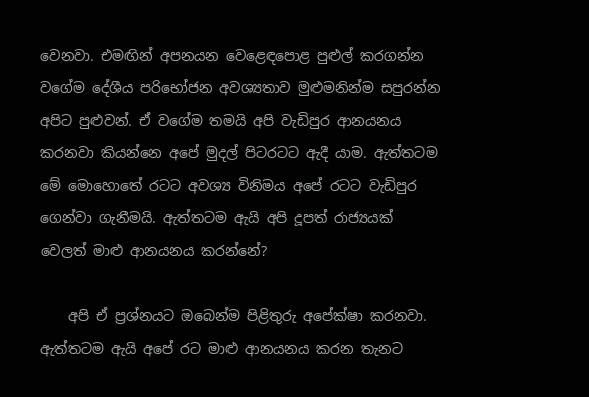වෙනවා. එමඟින් අපනයන වෙළෙඳපොළ පුළුල් කරගන්න වගේම දේශීය පරිභෝජන අවශ්‍යතාව මුළුමනින්ම සපුරන්න අපිට පුළුවන්. ඒ වගේම තමයි අපි වැඩිපුර ආනයනය කරනවා කියන්නෙ අපේ මුදල් පිටරටට ඇදී යාම. ඇත්තටම මේ මොහොතේ රටට අවශ්‍ය විනිමය අපේ රටට වැඩිපුර ගෙන්වා ගැනීමයි. ඇත්තටම ඇයි අපි දූපත් රාජ්‍යයක් වෙලත් මාළු ආනයනය කරන්නේ?

    අපි ඒ ප්‍රශ්නයට ඔබෙන්ම පිළිතුරු අපේක්ෂා කරනවා. ඇත්තටම ඇයි අපේ රට මාළු ආනයනය කරන තැනට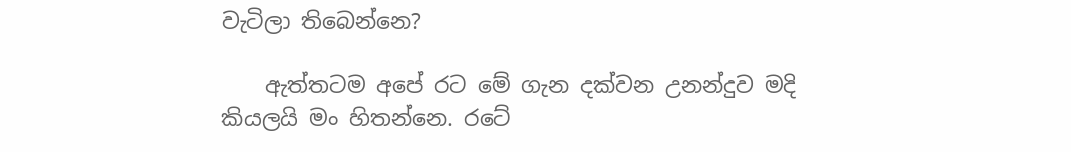වැටිලා තිබෙන්නෙ?

    ඇත්තටම අපේ රට මේ ගැන දක්වන උනන්දුව මදි කියලයි මං හිතන්නෙ. රටේ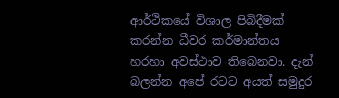ආර්ථිකයේ විශාල පිබිදීමක් කරන්න ධීවර කර්මාන්තය හරහා අවස්ථාව තිබෙනවා. දැන් බලන්න අපේ රටට අයත් සමුදුර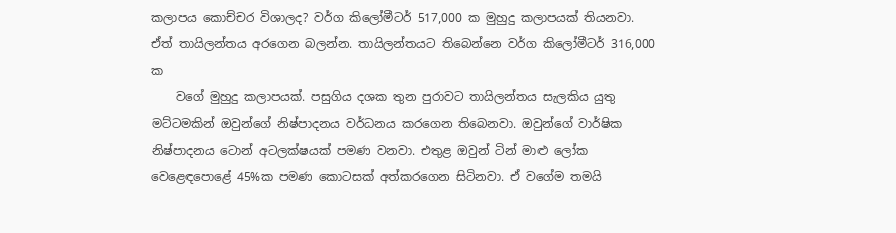කලාපය කොච්චර විශාලද? වර්ග කිලෝමීටර් 517,000 ක මුහුදු කලාපයක් තියනවා. ඒත් තායිලන්තය අරගෙන බලන්න. තායිලන්තයට තිබෙන්නෙ වර්ග කිලෝමීටර් 316,000 ක
    වගේ මුහුදු කලාපයක්. පසුගිය දශක තුන පුරාවට තායිලන්තය සැලකිය යුතු මට්ටමකින් ඔවුන්ගේ නිෂ්පාදනය වර්ධනය කරගෙන තිබෙනවා. ඔවුන්ගේ වාර්ෂික නිෂ්පාදනය ටොන් අටලක්ෂයක් පමණ වනවා. එතුළ ඔවුන් ටින් මාළු ලෝක වෙළෙඳපොළේ 45%ක පමණ කොටසක් අත්කරගෙන සිටිනවා. ඒ වගේම තමයි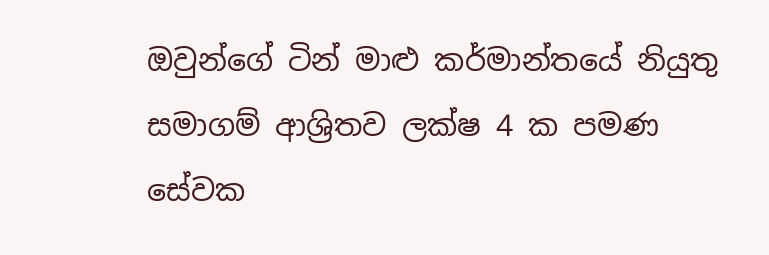ඔවුන්ගේ ටින් මාළු කර්මාන්තයේ නියුතු සමාගම් ආශ්‍රිතව ලක්ෂ 4 ක පමණ සේවක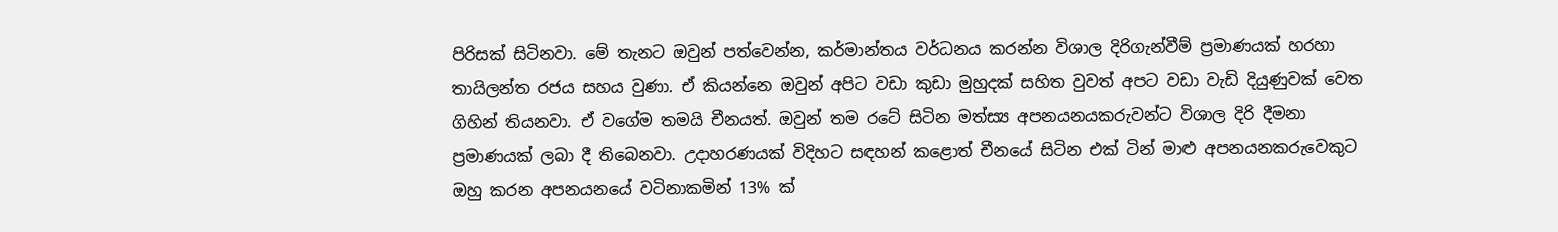පිරිසක් සිටිනවා. මේ තැනට ඔවුන් පත්වෙන්න, කර්මාන්තය වර්ධනය කරන්න විශාල දිරිගැන්වීම් ප්‍රමාණයක් හරහා තායිලන්ත රජය සහය වුණා. ඒ කියන්නෙ ඔවුන් අපිට වඩා කුඩා මුහුදක් සහිත වුවත් අපට වඩා වැඩි දියුණුවක් වෙත ගිහින් තියනවා. ඒ වගේම තමයි චීනයත්. ඔවුන් තම රටේ සිටින මත්ස්‍ය අපනයනයකරුවන්ට විශාල දිරි දීමනා ප්‍රමාණයක් ලබා දී තිබෙනවා. උදාහරණයක් විදිහට සඳහන් කළොත් චීනයේ සිටින එක් ටින් මාළු අපනයනකරුවෙකුට ඔහු කරන අපනයනයේ වටිනාකමින් 13% ක්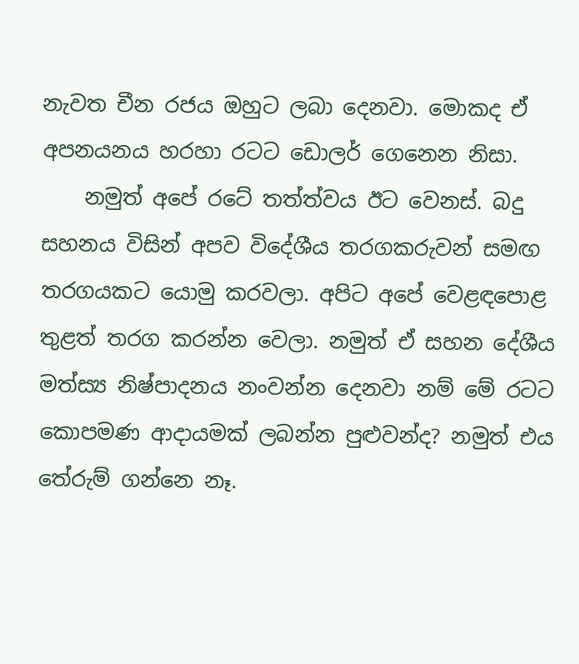නැවත චීන රජය ඔහුට ලබා දෙනවා. මොකද ඒ අපනයනය හරහා රටට ඩොලර් ගෙනෙන නිසා.
    නමුත් අපේ රටේ තත්ත්වය ඊට වෙනස්. බදු සහනය විසින් අපව විදේශීය තරගකරුවන් සමඟ තරගයකට යොමු කරවලා. අපිට අපේ වෙළඳපොළ තුළත් තරග කරන්න වෙලා. නමුත් ඒ සහන දේශීය මත්ස්‍ය නිෂ්පාදනය නංවන්න දෙනවා නම් මේ රටට කොපමණ ආදායමක් ලබන්න පුළුවන්ද? නමුත් එය තේරුම් ගන්නෙ නෑ.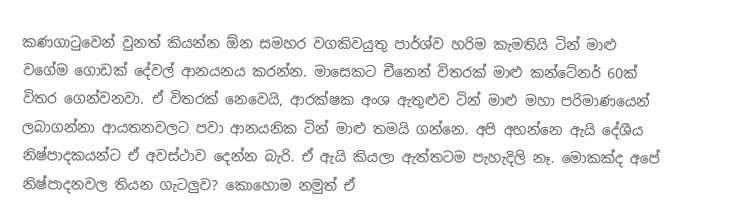කණගාටුවෙන් වුනත් කියන්න ඕන සමහර වගකිවයුතු පාර්ශ්ව හරිම කැමතියි ටින් මාළු වගේම ගොඩක් දේවල් ආනයනය කරන්න. මාසෙකට චීනෙන් විතරක් මාළු කන්ටේනර් 60ක් විතර ගෙන්වනවා. ඒ විතරක් නෙවෙයි, ආරක්ෂක අංශ ඇතුළුව ටින් මාළු මහා පරිමාණයෙන් ලබාගන්නා ආයතනවලට පවා ආනයනික ටින් මාළු තමයි ගන්නෙ. අපි අහන්නෙ ඇයි දේශීය නිෂ්පාදකයන්ට ඒ අවස්ථාව දෙන්න බැරි. ඒ ඇයි කියලා ඇත්තටම පැහැදිලි නෑ. මොකක්ද අපේ නිෂ්පාදනවල තියන ගැටලුව? කොහොම නමුත් ඒ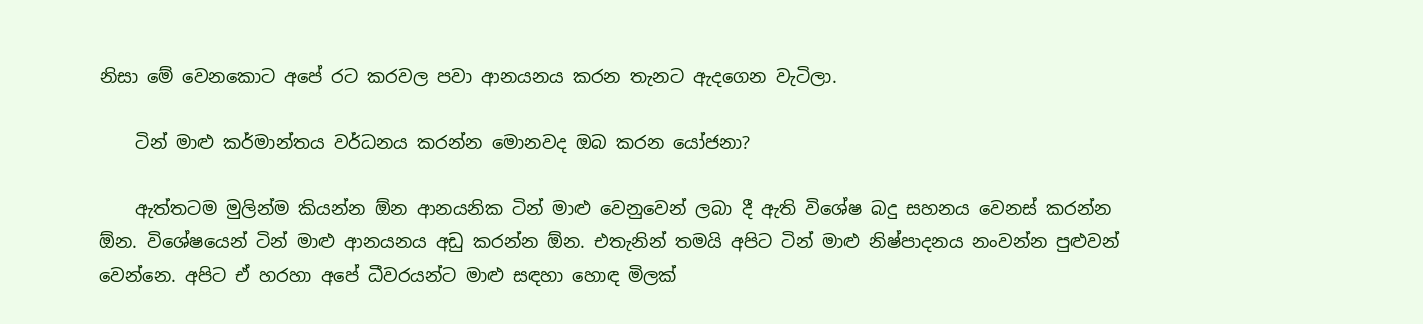නිසා මේ වෙනකොට අපේ රට කරවල පවා ආනයනය කරන තැනට ඇදගෙන වැටිලා.

    ටින් මාළු කර්මාන්තය වර්ධනය කරන්න මොනවද ඔබ කරන යෝජනා?

    ඇත්තටම මුලින්ම කියන්න ඕන ආනයනික ටින් මාළු වෙනුවෙන් ලබා දී ඇති විශේෂ බදු සහනය වෙනස් කරන්න ඕන. විශේෂයෙන් ටින් මාළු ආනයනය අඩු කරන්න ඕන. එතැනින් තමයි අපිට ටින් මාළු නිෂ්පාදනය නංවන්න පුළුවන් වෙන්නෙ. අපිට ඒ හරහා අපේ ධීවරයන්ට මාළු සඳහා හොඳ මිලක්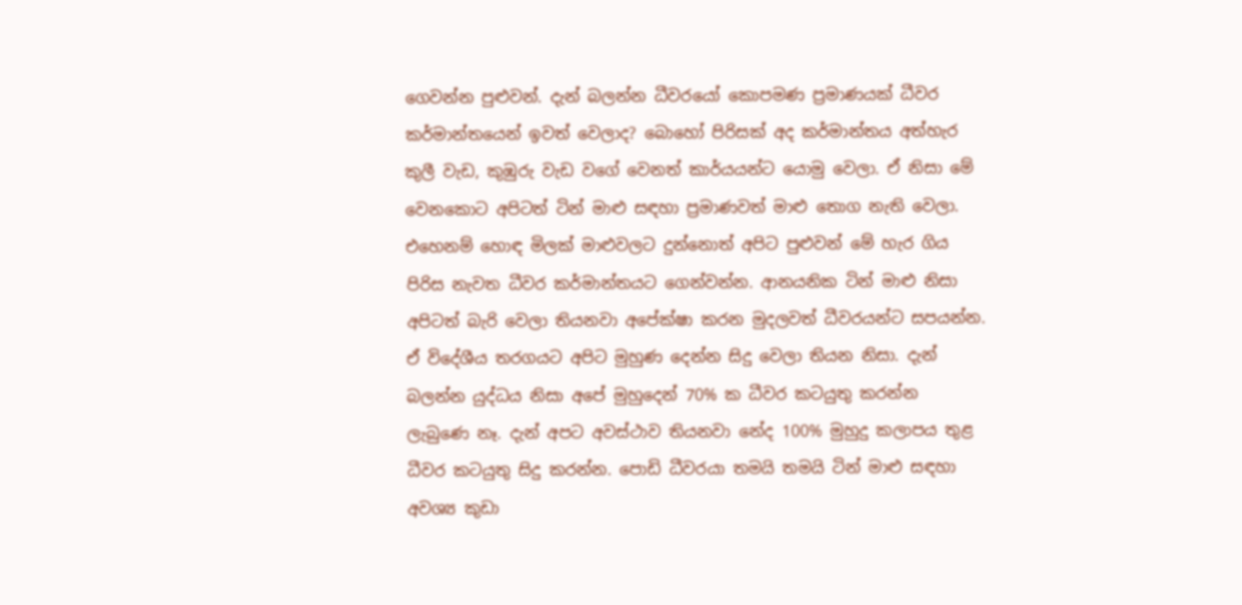ගෙවන්න පුළුවන්. දැන් බලන්න ධීවරයෝ කොපමණ ප්‍රමාණයක් ධීවර කර්මාන්තයෙන් ඉවත් වෙලාද? බොහෝ පිරිසක් අද කර්මාන්තය අත්හැර කුලී වැඩ, කුඹුරු වැඩ වගේ වෙනත් කාර්යයන්ට යොමු වෙලා. ඒ නිසා මේ වෙනකොට අපිටත් ටින් මාළු සඳහා ප්‍රමාණවත් මාළු තොග නැති වෙලා. එහෙනම් හොඳ මිලක් මාළුවලට දුන්නොත් අපිට පුළුවන් මේ හැර ගිය පිරිස නැවත ධීවර කර්මාන්තයට ගෙන්වන්න. ආනයනික ටින් මාළු නිසා අපිටත් බැරි වෙලා තියනවා අපේක්ෂා කරන මුදලවත් ධීවරයන්ට සපයන්න. ඒ විදේශීය තරගයට අපිට මුහුණ දෙන්න සිදු වෙලා තියන නිසා. දැන් බලන්න යුද්ධය නිසා අපේ මුහුදෙන් 70% ක ධීවර කටයුතු කරන්න ලැබුණෙ නෑ. දැන් අපට අවස්ථාව තියනවා නේද 100% මුහුදු කලාපය තුළ ධීවර කටයුතු සිදු කරන්න. පොඩි ධීවරයා තමයි තමයි ටින් මාළු සඳහා අවශ්‍ය කුඩා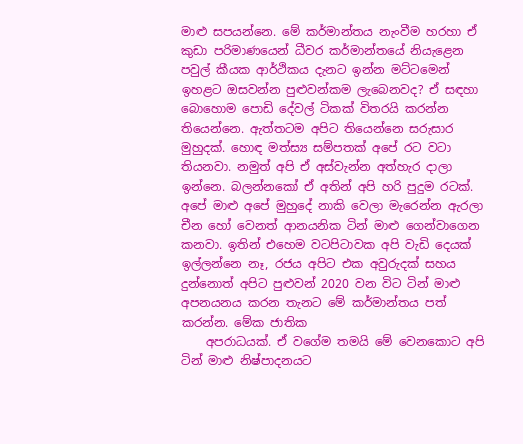මාළු සපයන්නෙ. මේ කර්මාන්තය නැංවීම හරහා ඒ කුඩා පරිමාණයෙන් ධීවර කර්මාන්තයේ නියැළෙන පවුල් කීයක ආර්ථිකය දැනට ඉන්න මට්ටමෙන් ඉහළට ඔසවන්න පුළුවන්කම ලැබෙනවද? ඒ සඳහා බොහොම පොඩි දේවල් ටිකක් විතරයි කරන්න තියෙන්නෙ. ඇත්තටම අපිට තියෙන්නෙ සරුසාර මුහුදක්. හොඳ මත්ස්‍ය සම්පතක් අපේ රට වටා තියනවා. නමුත් අපි ඒ අස්වැන්න අත්හැර දාලා ඉන්නෙ. බලන්නකෝ ඒ අතින් අපි හරි පුදුම රටක්. අපේ මාළු අපේ මුහුදේ නාකි වෙලා මැරෙන්න ඇරලා චීන හෝ වෙනත් ආනයනික ටින් මාළු ගෙන්වාගෙන කනවා. ඉතින් එහෙම වටපිටාවක අපි වැඩි දෙයක් ඉල්ලන්නෙ නෑ, රජය අපිට එක අවුරුදක් සහය දුන්නොත් අපිට පුළුවන් 2020 වන විට ටින් මාළු අපනයනය කරන තැනට මේ කර්මාන්තය පත් කරන්න. මේක ජාතික
    අපරාධයක්. ඒ වගේම තමයි මේ වෙනකොට අපි ටින් මාළු නිෂ්පාදනයට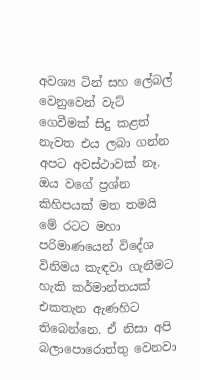අවශ්‍ය ටින් සහ ලේබල් වෙනුවෙන් වැට් ගෙවීමක් සිදු කළත් නැවත එය ලබා ගන්න අපට අවස්ථාවක් නෑ. ඔය වගේ ප්‍රශ්න කිහිපයක් මත තමයි මේ රටට මහා පරිමාණයෙන් විදේශ විනිමය කැඳවා ගැනීමට හැකි කර්මාන්තයක් එකතැන ඇණහිට තිබෙන්නෙ. ඒ නිසා අපි බලාපොරොත්තු වෙනවා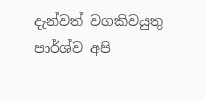දැන්වත් වගකිවයුතු පාර්ශ්ව අපි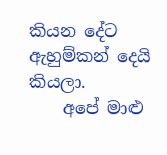කියන දේට ඇහුම්කන් දෙයි කියලා.
    අපේ මාළු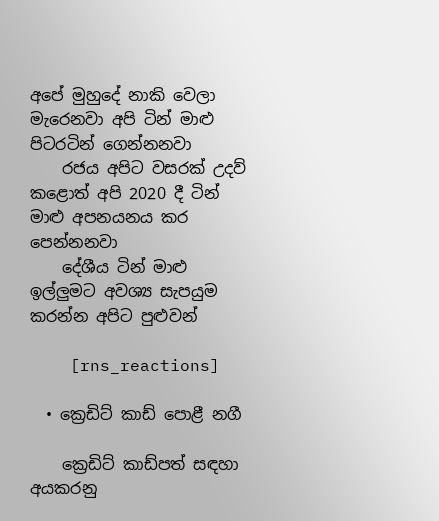අපේ මුහුදේ නාකි වෙලා මැරෙනවා අපි ටින් මාළු පිටරටින් ගෙන්නනවා
    රජය අපිට වසරක් උදව් කළොත් අපි 2020 දී ටින් මාළු අපනයනය කර පෙන්නනවා
    දේශීය ටින් මාළු ඉල්ලුමට අවශ්‍ය සැපයුම කරන්න අපිට පුළුවන්

    [rns_reactions]

  • ක්‍රෙඩිට් කාඩ් පොළී නගී

    ක්‍රෙඩිට් කාඩ්පත් සඳහා අයකරනු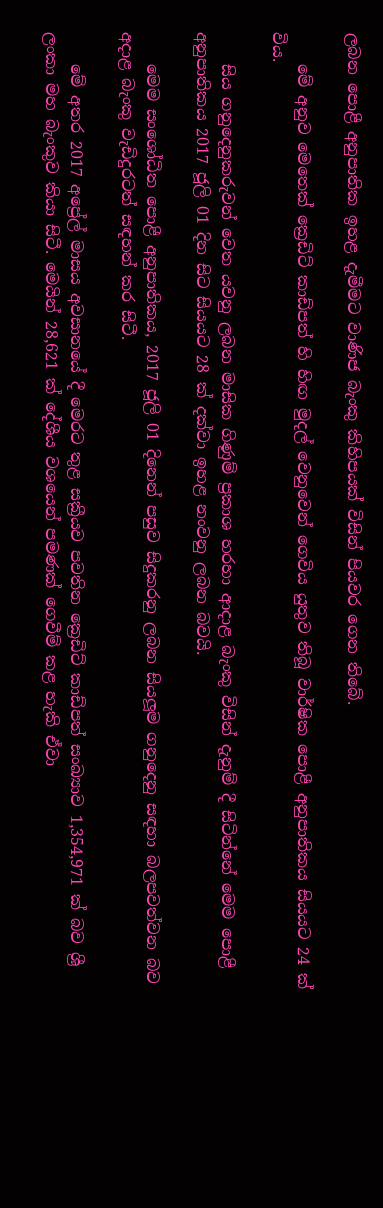ලබන පොළී අනුපාතික ඉහළ දැමීමට වාණිජ බැංකු කිහිපයක් විසින් පියවර ගෙන තිබේ.

    මේ අනුව මෙතෙක් ක්‍රෙඩිට් කාඩ්පත් හි හිඟ මුදල් වෙනුවෙන් ගෙවිය යුතුව තිබූ වාර්ෂික පොළී අනුපාතිකය සියයට 24 ක් විය.

    සිය ගනුදෙනුකරුවන් වෙත යවනු ලබන මාසික ගිණුම් ප්‍රකාශ හරහා ආදාළ බැංකු විසින් දැනුම් දී සිටින්නේ මෙම පොළී අනුපාතිකය 2017 ජූලි 01 දින සිට සියයට 28 ක් දක්වා ඉහළ නංවනු ලබන බවයි.

    මෙම සංශෝධිත පොළී අනුපාතිකය, 2017 ජූලි 01 දිනෙන් පසුව සිදුකරනු ලබන සියලූම ගනුදෙනු සඳහා බලපවත්වන බව අදාළ බැංකු වැඩිදුරටත් සඳහන් කර සිටී.

    මේ අතර 2017 අප්‍රේල් මාසය අවසානයේ දී මෙරට තුළ සක්‍රීයව පවතින ක්‍රෙඩිට් කාඩ්පත් සංඛ්‍යාව 1,354,971 ක් බව ශ්‍රී ලංකා මහ බැංකුව කියා සිටී. මෙයින් 28,621 ක් දේශීය වශයෙන් පමණක් ගෙවීම් කළ හැකි ඒවා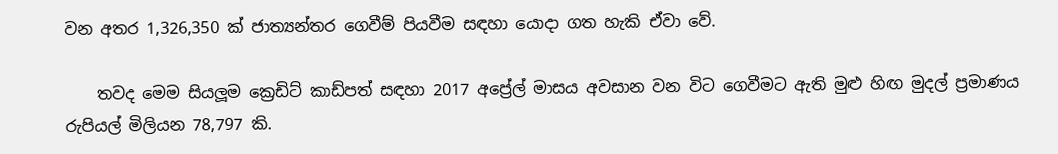වන අතර 1,326,350 ක් ජාත්‍යන්තර ගෙවීම් පියවීම සඳහා යොදා ගත හැකි ඒවා වේ.

    තවද මෙම සියලූම ක්‍රෙඩිට් කාඩ්පත් සඳහා 2017 අප්‍රේල් මාසය අවසාන වන විට ගෙවීමට ඇති මුළු හිඟ මුදල් ප්‍රමාණය රුපියල් මිලියන 78,797 කි.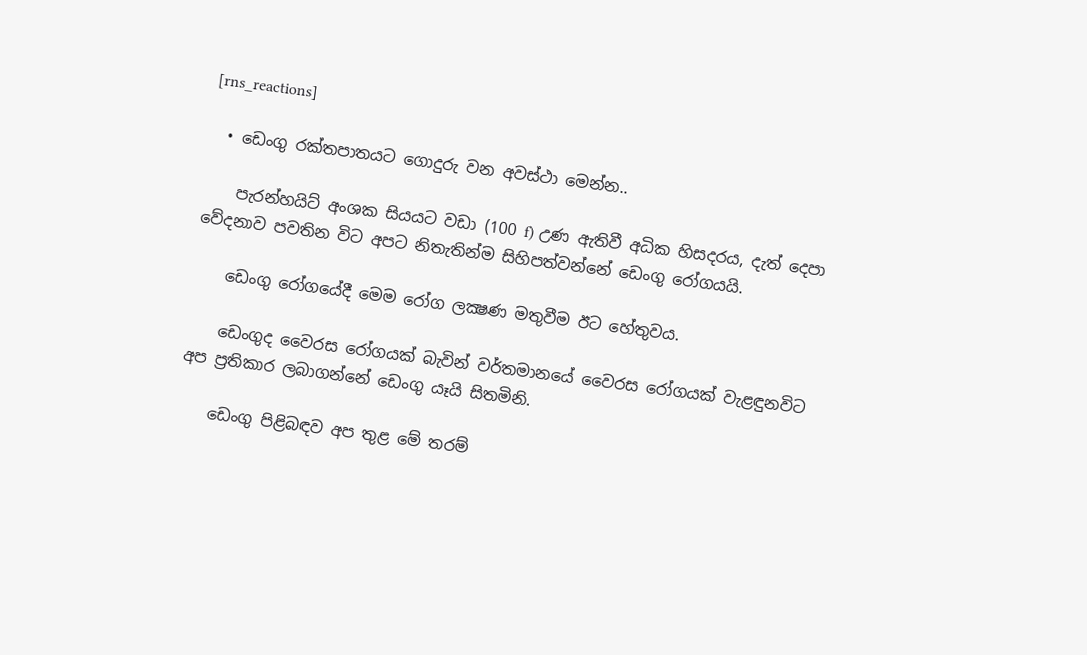[rns_reactions]

  • ඩෙංගු රක්‌තපාතයට ගොදුරු වන අවස්‌ථා මෙන්න..

    පැරන්හයිට්‌ අංශක සියයට වඩා (100 f) උණ ඇතිවී අධික හිසදරය, දැත් දෙපා වේදනාව පවතින විට අපට නිතැතින්ම සිහිපත්වන්නේ ඩෙංගු රෝගයයි.

    ඩෙංගු රෝගයේදී මෙම රෝග ලක්‍ෂණ මතුවීම ඊට හේතුවය.

    ඩෙංගුද වෛරස රෝගයක්‌ බැවින් වර්තමානයේ වෛරස රෝගයක්‌ වැළඳුනවිට අප ප්‍රතිකාර ලබාගන්නේ ඩෙංගු යෑයි සිතමිනි.

    ඩෙංගු පිළිබඳව අප තුළ මේ තරම්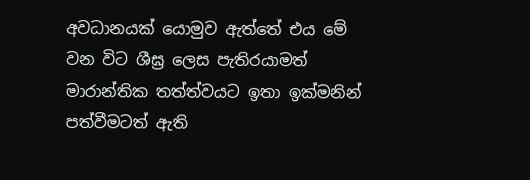අවධානයක්‌ යොමුව ඇත්තේ එය මේ වන විට ශීඝ්‍ර ලෙස පැතිරයාමත් මාරාන්තික තත්ත්වයට ඉතා ඉක්‌මනින් පත්වීමටත් ඇති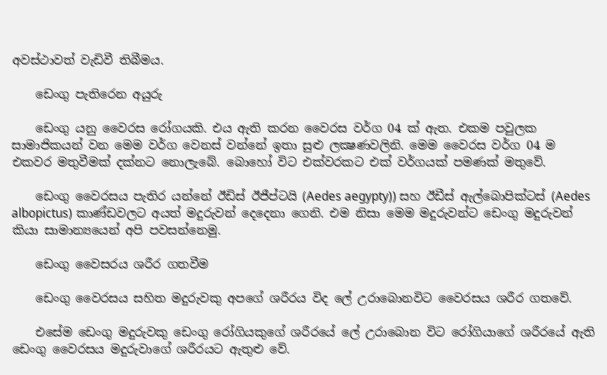අවස්‌ථාවත් වැඩිවී තිබීමය.

    ඩෙංගු පැතිරෙන අයුරු

    ඩෙංගු යනු වෛරස රෝගයකි. එය ඇති කරන වෛරස වර්ග 04 ක්‌ ඇත. එකම පවුලක සාමාජිකයන් වන මෙම වර්ග වෙනස්‌ වන්නේ ඉතා සුළු ලක්‍ෂණවලිනි. මෙම වෛරස වර්ග 04 ම එකවර මතුවීමක්‌ දක්‌නට නොලැබේ. බොහෝ විට එක්‌වරකට එක්‌ වර්ගයක්‌ පමණක්‌ මතුවේ.

    ඩෙංගු වෛරසය පැතිර යන්නේ ඊඩිස්‌ ඊජීප්ටයි (Aedes aegypty)) සහ ඊඩීස්‌ ඇල්බොපික්‌ටස්‌ (Aedes albopictus) කාණ්‌ඩවලට අයත් මදුරුවන් දෙදෙනා ගෙනි. එම නිසා මෙම මදුරුවන්ට ඩෙංගු මදුරුවන් කියා සාමාන්‍යයෙන් අපි පවසන්නෙමු.

    ඩෙංගු වෛසරය ශරීර ගතවීම

    ඩෙංගු වෛරසය සහිත මදුරුවකු අපගේ ශරීරය විද ලේ උරාබොනවිට වෛරසය ශරීර ගතවේ.

    එසේම ඩෙංගු මදුරුවකු ඩෙංගු රෝගියකුගේ ශරීරයේ ලේ උරාබොන විට රෝගියාගේ ශරීරයේ ඇති ඩෙංගු වෛරසය මදුරුවාගේ ශරීරයට ඇතුළු වේ.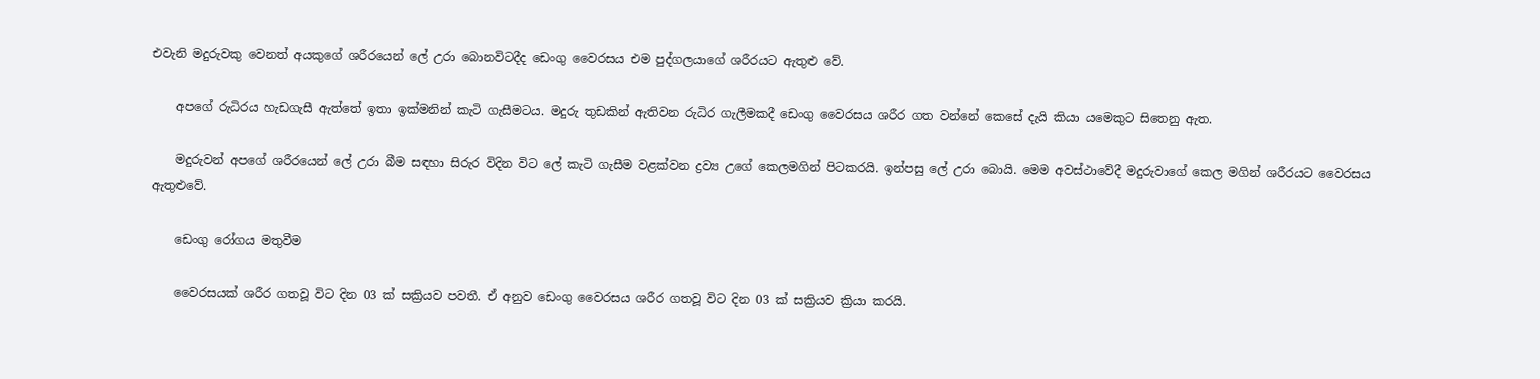එවැනි මදුරුවකු වෙනත් අයකුගේ ශරීරයෙන් ලේ උරා බොනවිටදීද ඩෙංගු වෛරසය එම පුද්ගලයාගේ ශරීරයට ඇතුළු වේ.

    අපගේ රුධිරය හැඩගැසී ඇත්තේ ඉතා ඉක්‌මනින් කැටි ගැසීමටය. මදුරු තුඩකින් ඇතිවන රුධිර ගැලීමකදී ඩෙංගු වෛරසය ශරීර ගත වන්නේ කෙසේ දැයි කියා යමෙකුට සිතෙනු ඇත.

    මදුරුවන් අපගේ ශරීරයෙන් ලේ උරා බීම සඳහා සිරුර විදින විට ලේ කැටි ගැසීම වළක්‌වන ද්‍රව්‍ය උගේ කෙලමගින් පිටකරයි. ඉන්පසු ලේ උරා බොයි. මෙම අවස්‌ථාවේදී මදුරුවාගේ කෙල මගින් ශරීරයට වෛරසය ඇතුළුවේ.

    ඩෙංගු රෝගය මතුවීම

    වෛරසයක්‌ ශරීර ගතවූ විට දින 03 ක්‌ සක්‍රියව පවතී. ඒ අනුව ඩෙංගු වෛරසය ශරීර ගතවූ විට දින 03 ක්‌ සක්‍රියව ක්‍රියා කරයි.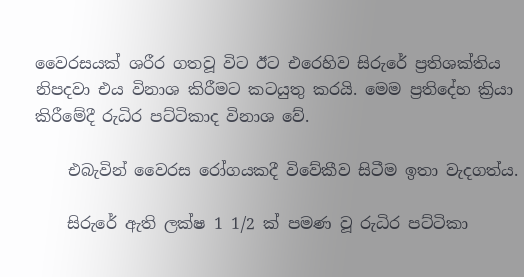වෛරසයක්‌ ශරීර ගතවූ විට ඊට එරෙහිව සිරුරේ ප්‍රතිශක්‌තිය නිපදවා එය විනාශ කිරීමට කටයුතු කරයි. මෙම ප්‍රතිදේහ ක්‍රියා කිරීමේදී රුධිර පට්‌ටිකාද විනාශ වේ.

    එබැවින් වෛරස රෝගයකදී විවේකීව සිටීම ඉතා වැදගත්ය.

    සිරුරේ ඇති ලක්‌ෂ 1 1/2 ක්‌ පමණ වූ රුධිර පට්‌ටිකා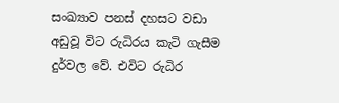සංඛ්‍යාව පනස්‌ දහසට වඩා අඩුවූ විට රුධිරය කැටි ගැසීම දුර්වල වේ. එවිට රුධිර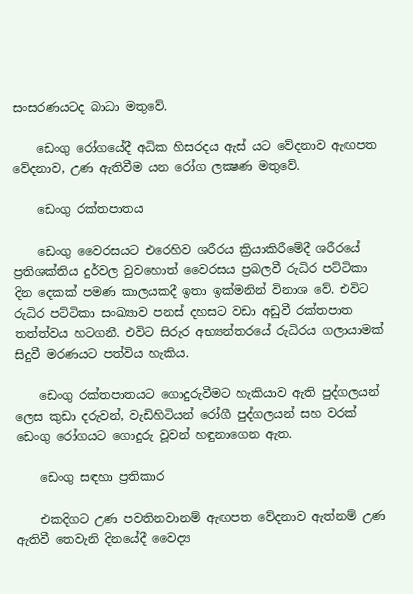සංසරණයටද බාධා මතුවේ.

    ඩෙංගු රෝගයේදී අධික හිසරදය ඇස්‌ යට වේදනාව ඇඟපත වේදනාව, උණ ඇතිවීම යන රෝග ලක්‍ෂණ මතුවේ.

    ඩෙංගු රක්‌තපාතය

    ඩෙංගු වෛරසයට එරෙහිව ශරීරය ක්‍රියාකිරීමේදී ශරීරයේ ප්‍රතිශක්‌තිය දුර්වල වුවහොත් වෛරසය ප්‍රබලවී රුධිර පට්‌ටිකා දින දෙකක්‌ පමණ කාලයකදී ඉතා ඉක්‌මනින් විනාශ වේ. එවිට රුධිර පට්‌ටිකා සංඛ්‍යාව පනස්‌ දහසට වඩා අඩුවී රක්‌තපාත තත්ත්වය හටගනී. එවිට සිරුර අභ්‍යන්තරයේ රුධිරය ගලායාමක්‌ සිදුවී මරණයට පත්විය හැකිය.

    ඩෙංගු රක්‌තපාතයට ගොදුරුවීමට හැකියාව ඇති පුද්ගලයන් ලෙස කුඩා දරුවන්, වැඩිහිටියන් රෝගී පුද්ගලයන් සහ වරක්‌ ඩෙංගු රෝගයට ගොදුරු වූවන් හඳුනාගෙන ඇත.

    ඩෙංගු සඳහා ප්‍රතිකාර

    එකදිගට උණ පවතිනවානම් ඇඟපත වේදනාව ඇත්නම් උණ ඇතිවී තෙවැනි දිනයේදී වෛද්‍ය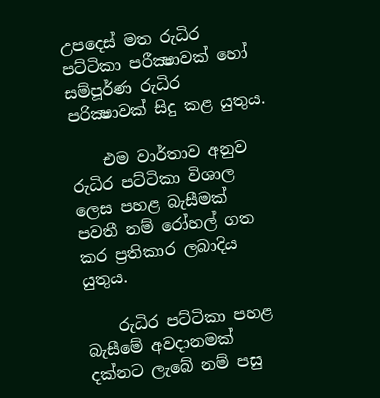උපදෙස්‌ මත රුධිර පට්‌ටිකා පරීක්‍ෂාවක්‌ හෝ සම්පූර්ණ රුධිර පරික්‍ෂාවක්‌ සිදු කළ යුතුය.

    එම වාර්තාව අනුව රුධිර පට්‌ටිකා විශාල ලෙස පහළ බැසීමක්‌ පවතී නම් රෝහල් ගත කර ප්‍රතිකාර ලබාදිය යුතුය.

    රුධිර පට්‌ටිකා පහළ බැසීමේ අවදානමක්‌ දක්‌නට ලැබේ නම් පසු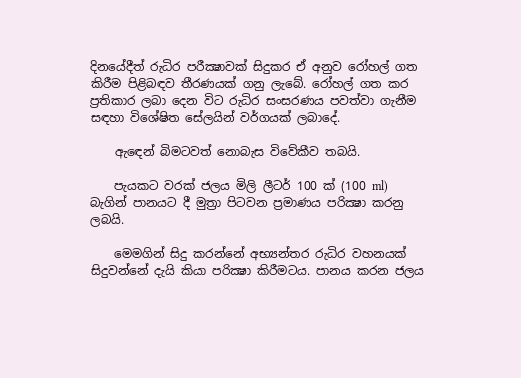දිනයේදීත් රුධිර පරීක්‍ෂාවක්‌ සිදුකර ඒ අනුව රෝහල් ගත කිරීම පිළිබඳව තීරණයක්‌ ගනු ලැබේ. රෝහල් ගත කර ප්‍රතිකාර ලබා දෙන විට රුධිර සංසරණය පවත්වා ගැනීම සඳහා විශේෂිත සේලයින් වර්ගයක්‌ ලබාදේ.

    ඇඳෙන් බිමටවත් නොබැස විවේකීව තබයි.

    පැයකට වරක්‌ ජලය මිලි ලීටර් 100 ක්‌ (100 ml) බැගින් පානයට දී මුත්‍රා පිටවන ප්‍රමාණය පරික්‍ෂා කරනු ලබයි.

    මෙමගින් සිදු කරන්නේ අභ්‍යන්තර රුධිර වහනයක්‌ සිදුවන්නේ දැයි කියා පරික්‍ෂා කිරීමටය. පානය කරන ජලය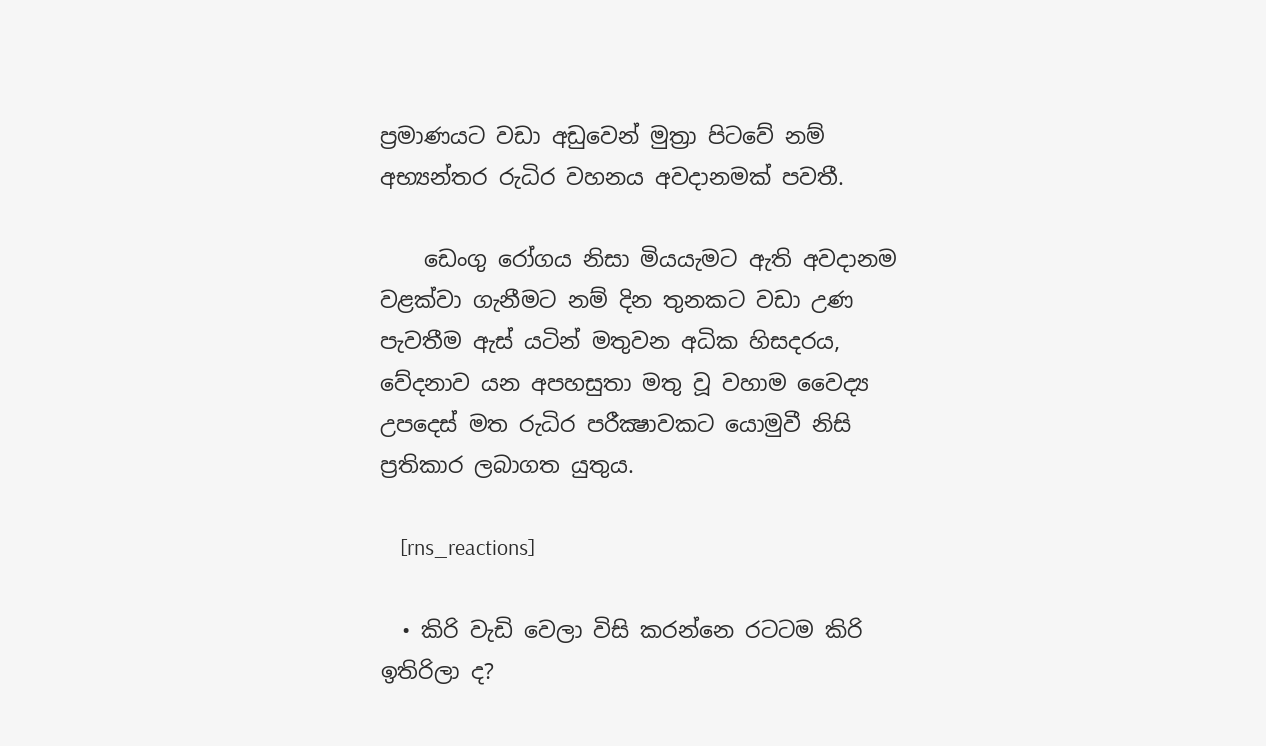ප්‍රමාණයට වඩා අඩුවෙන් මුත්‍රා පිටවේ නම් අභ්‍යන්තර රුධිර වහනය අවදානමක්‌ පවතී.

    ඩෙංගු රෝගය නිසා මියයැමට ඇති අවදානම වළක්‌වා ගැනීමට නම් දින තුනකට වඩා උණ පැවතීම ඇස්‌ යටින් මතුවන අධික හිසදරය, වේදනාව යන අපහසුතා මතු වූ වහාම වෛද්‍ය උපදෙස්‌ මත රුධිර පරීක්‍ෂාවකට යොමුවී නිසි ප්‍රතිකාර ලබාගත යුතුය.

    [rns_reactions]

  • කිරි වැඩි වෙලා විසි කරන්නෙ රටටම කිරි ඉතිරිලා ද?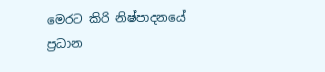මෙරට කිරි නිෂ්පාදනයේ ප්‍රධාන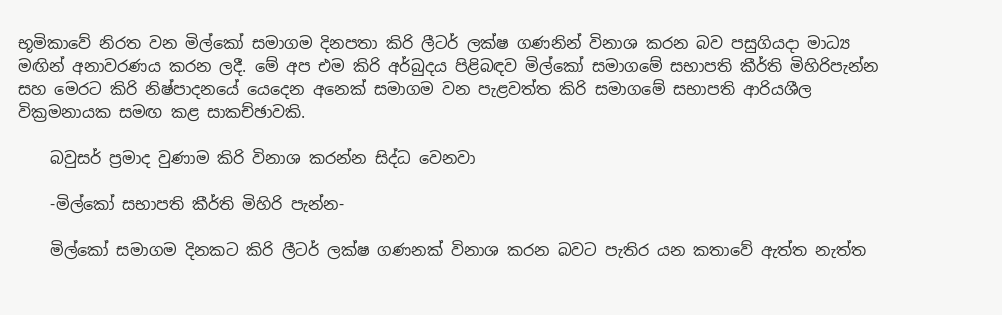භූමිකාවේ නිරත වන මිල්කෝ සමාගම දිනපතා කිරි ලීටර් ලක්ෂ ගණනින් විනාශ කරන බව පසුගියදා මාධ්‍ය මඟින් අනාවරණය කරන ලදී. මේ අප එම කිරි අර්බුදය පිළිබඳව මිල්කෝ සමාගමේ සභාපති කීර්ති මිහිරිපැන්න සහ මෙරට කිරි නිෂ්පාදනයේ යෙදෙන අනෙක් සමාගම වන පැළවත්ත කිරි සමාගමේ සභාපති ආරියශීල වික්‍රමනායක සමඟ කළ සාකච්ඡාවකි.

    බවුසර් ප්‍රමාද වුණාම කිරි විනාශ කරන්න සිද්ධ වෙනවා

    -මිල්කෝ සභාපති කීර්ති මිහිරි පැන්න-

    මිල්කෝ සමාගම දිනකට කිරි ලීටර් ලක්ෂ ගණනක් විනාශ කරන බවට පැතිර යන කතාවේ ඇත්ත නැත්ත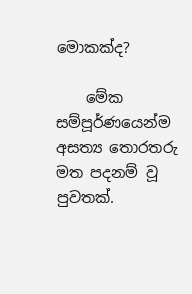මොකක්ද?

    මේක සම්පූර්ණයෙන්ම අසත්‍ය තොරතරු මත පදනම් වූ පුවතක්.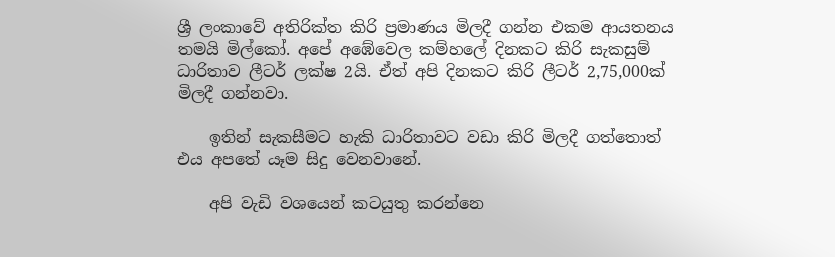ශ්‍රී ලංකාවේ අතිරික්ත කිරි ප්‍රමාණය මිලදී ගන්න එකම ආයතනය තමයි මිල්කෝ. අපේ අඹේවෙල කම්හලේ දිනකට කිරි සැකසුම් ධාරිතාව ලීටර් ලක්ෂ 2යි. ඒත් අපි දිනකට කිරි ලීටර් 2,75,000ක් මිලදී ගන්නවා.

    ඉතින් සැකසීමට හැකි ධාරිතාවට වඩා කිරි මිලදී ගත්තොත් එය අපතේ යෑම සිදු වෙනවානේ.

    අපි වැඩි වශයෙන් කටයුතු කරන්නෙ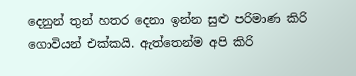දෙනුන් තුන් හතර දෙනා ඉන්න සුළු පරිමාණ කිරි ගොවියන් එක්කයි. ඇත්තෙන්ම අපි කිරි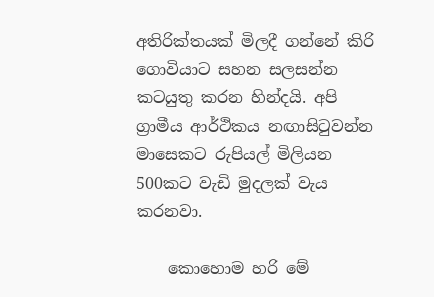අතිරික්තයක් මිලදී ගන්නේ කිරි ගොවියාට සහන සලසන්න කටයුතු කරන හින්දයි. අපි ග්‍රාමීය ආර්ථිකය නඟාසිටුවන්න මාසෙකට රුපියල් මිලියන 500කට වැඩි මුදලක් වැය කරනවා.

    කොහොම හරි මේ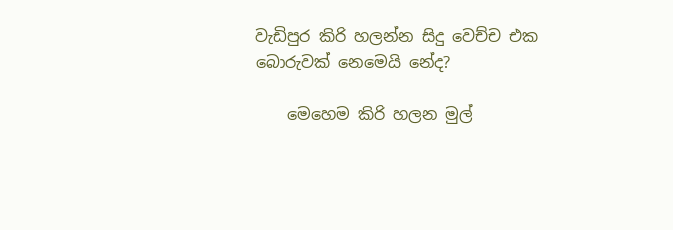වැඩිපුර කිරි හලන්න සිදු වෙච්ච එක බොරුවක් නෙමෙයි නේද?

    මෙහෙම කිරි හලන මුල්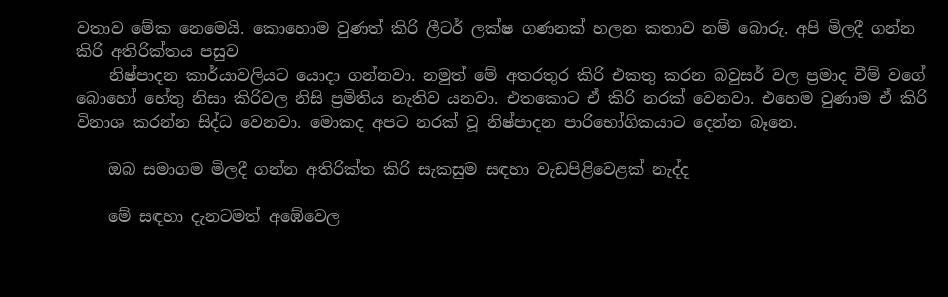වතාව මේක නෙමෙයි. කොහොම වුණත් කිරි ලීටර් ලක්ෂ ගණනක් හලන කතාව නම් බොරු. අපි මිලදී ගන්න කිරි අතිරික්තය පසුව
    නිෂ්පාදන කාර්යාවලියට යොදා ගන්නවා. නමුත් මේ අතරතුර කිරි එකතු කරන බවුසර් වල ප්‍රමාද වීම් වගේ බොහෝ හේතු නිසා කිරිවල නිසි ප්‍රමිතිය නැතිව යනවා. එතකොට ඒ කිරි නරක් වෙනවා. එහෙම වුණාම ඒ කිරි විනාශ කරන්න සිද්ධ වෙනවා. මොකද අපට නරක් වූ නිෂ්පාදන පාරිභෝගිකයාට දෙන්න බෑනෙ.

    ඔබ සමාගම මිලදී ගන්න අතිරික්ත කිරි සැකසුම සඳහා වැඩපිළිවෙළක් නැද්ද

    මේ සඳහා දැනටමත් අඹේවෙල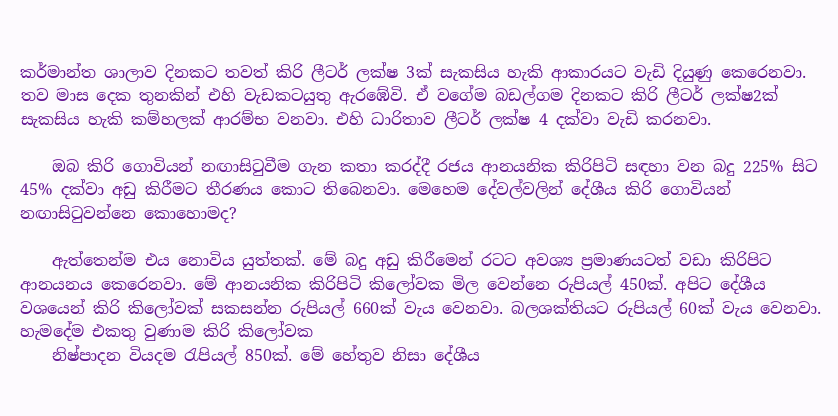කර්මාන්ත ශාලාව දිනකට තවත් කිරි ලීටර් ලක්ෂ 3ක් සැකසිය හැකි ආකාරයට වැඩි දියුණු කෙරෙනවා. තව මාස දෙක තුනකින් එහි වැඩකටයුතු ඇරඹේවි. ඒ වගේම බඩල්ගම දිනකට කිරි ලීටර් ලක්ෂ2ක් සැකසිය හැකි කම්හලක් ආරම්භ වනවා. එහි ධාරිතාව ලීටර් ලක්ෂ 4 දක්වා වැඩි කරනවා.

    ඔබ කිරි ගොවියන් නඟාසිටුවීම ගැන කතා කරද්දී රජය ආනයනික කිරිපිටි සඳහා වන බදු 225% සිට 45% දක්වා අඩු කිරීමට තීරණය කොට තිබෙනවා. මෙහෙම දේවල්වලින් දේශීය කිරි ගොවියන් නඟාසිටුවන්නෙ කොහොමද?

    ඇත්තෙන්ම එය නොවිය යුත්තක්. මේ බදු අඩු කිරීමෙන් රටට අවශ්‍ය ප්‍රමාණයටත් වඩා කිරිපිට ආනයනය කෙරෙනවා. මේ ආනයනික කිරිපිටි කිලෝවක මිල වෙන්නෙ රුපියල් 450ක්. අපිට දේශීය වශයෙන් කිරි කිලෝවක් සකසන්න රුපියල් 660ක් වැය වෙනවා. බලශක්තියට රුපියල් 60ක් වැය වෙනවා. හැමදේම එකතු වුණාම කිරි කිලෝවක
    නිෂ්පාදන වියදම රැපියල් 850ක්. මේ හේතුව නිසා දේශීය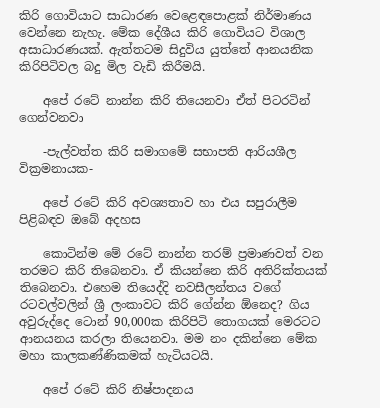කිරි ගොවියාට සාධාරණ වෙළෙඳපොළක් නිර්මාණය වෙන්නෙ නැහැ. මේක දේශීය කිරි ගොවියට විශාල අසාධාරණයක්. ඇත්තටම සිදුවිය යුත්තේ ආනයනික කිරිපිටිවල බදු මිල වැඩි කිරීමයි.

    අපේ රටේ නාන්න කිරි තියෙනවා ඒත් පිටරටින් ගෙන්වනවා

    -පැල්වත්ත කිරි සමාගමේ සභාපති ආරියශීල වික්‍රමනායක-

    අපේ රටේ කිරි අවශ්‍යතාව හා එය සපුරාලීම පිළිබඳව ඔබේ අදහස

    කොටින්ම මේ රටේ නාන්න තරම් ප්‍රමාණවත් වන තරමට කිරි තිබෙනවා. ඒ කියන්නෙ කිරි අතිරික්තයක් තිබෙනවා. එහෙම තියෙද්දි නවසීලන්තය වගේ රටවල්වලින් ශ්‍රී ලංකාවට කිරි ගේන්න ඕනෙද? ගිය අවුරුද්දෙ ටොන් 90,000ක කිරිපිටි තොගයක් මෙරටට ආනයනය කරලා තියෙනවා. මම නං දකින්නෙ මේක මහා කාලකණ්ණිකමක් හැටියටයි.

    අපේ රටේ කිරි නිෂ්පාදනය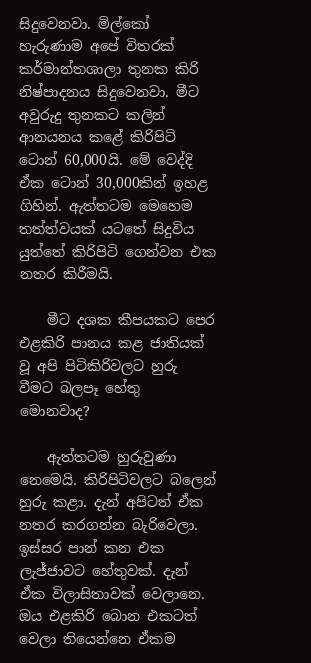සිදුවෙනවා. මිල්කෝ හැරුණාම අපේ විතරක් කර්මාන්තශාලා තුනක කිරි නිෂ්පාදනය සිදුවෙනවා. මීට අවුරුදු තුනකට කලින් ආනයනය කළේ කිරිපිටි ටොන් 60,000යි. මේ වෙද්දි ඒක ටොන් 30,000කින් ඉහළ ගිහින්. ඇත්තටම මෙහෙම තත්ත්වයක් යටතේ සිදුවිය යුත්තේ කිරිපිටි ගෙන්වන එක නතර කිරීමයි.

    මීට දශක කීපයකට පෙර එළකිරි පානය කළ ජාතියක් වූ අපි පිටිකිරිවලට හුරු වීමට බලපෑ හේතු මොනවාද?

    ඇත්තටම හුරුවුණා නෙමෙයි. කිරිපිටිවලට බලෙන් හුරු කළා. දැන් අපිටත් ඒක නතර කරගන්න බැරිවෙලා. ඉස්සර පාන් කන එක ලැජ්ජාවට හේතුවක්. දැන් ඒක විලාසිතාවක් වෙලානෙ. ඔය එළකිරි බොන එකටත් වෙලා තියෙන්නෙ ඒකම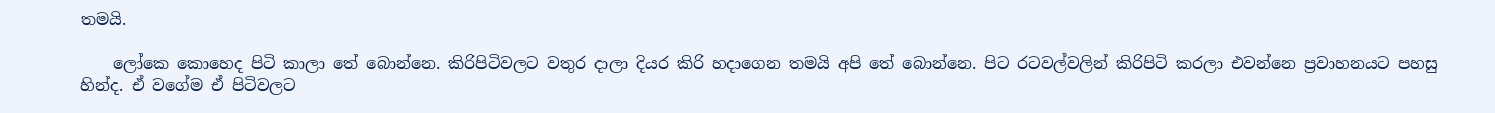තමයි.

    ලෝකෙ කොහෙද පිටි කාලා තේ බොන්නෙ. කිරිපිටිවලට වතුර දාලා දියර කිරි හදාගෙන තමයි අපි තේ බොන්නෙ. පිට රටවල්වලින් කිරිපිටි කරලා එවන්නෙ ප්‍රවාහනයට පහසු හින්ද. ඒ වගේම ඒ පිටිවලට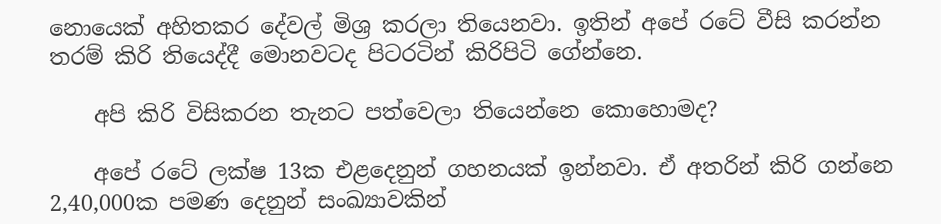නොයෙක් අහිතකර දේවල් මිශ්‍ර කරලා තියෙනවා. ඉතින් අපේ රටේ වීසි කරන්න තරම් කිරි තියෙද්දී මොනවටද පිටරටින් කිරිපිටි ගේන්නෙ.

    අපි කිරි විසිකරන තැනට පත්වෙලා තියෙන්නෙ කොහොමද?

    අපේ රටේ ලක්ෂ 13ක එළදෙනුන් ගහනයක් ඉන්නවා. ඒ අතරින් කිරි ගන්නෙ 2,40,000ක පමණ දෙනුන් සංඛ්‍යාවකින්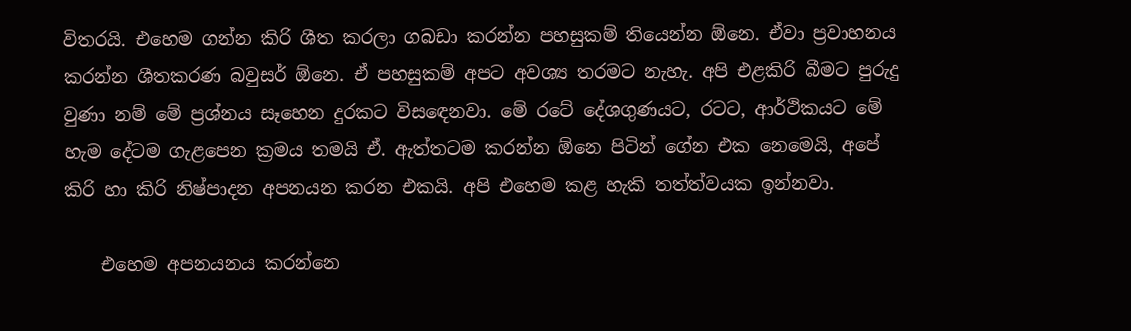විතරයි. එහෙම ගන්න කිරි ශීත කරලා ගබඩා කරන්න පහසුකම් තියෙන්න ඕනෙ. ඒවා ප්‍රවාහනය කරන්න ශීතකරණ බවුසර් ඕනෙ. ඒ පහසුකම් අපට අවශ්‍ය තරමට නැහැ. අපි එළකිරි බීමට පුරුදු වුණා නම් මේ ප්‍රශ්නය සෑහෙන දුරකට විසඳෙනවා. මේ රටේ දේශගුණයට, රටට, ආර්ථිකයට මේ හැම දේටම ගැළපෙන ක්‍රමය තමයි ඒ. ඇත්තටම කරන්න ඕනෙ පිටින් ගේන එක නෙමෙයි, අපේ කිරි හා කිරි නිෂ්පාදන අපනයන කරන එකයි. අපි එහෙම කළ හැකි තත්ත්වයක ඉන්නවා.

    එහෙම අපනයනය කරන්නෙ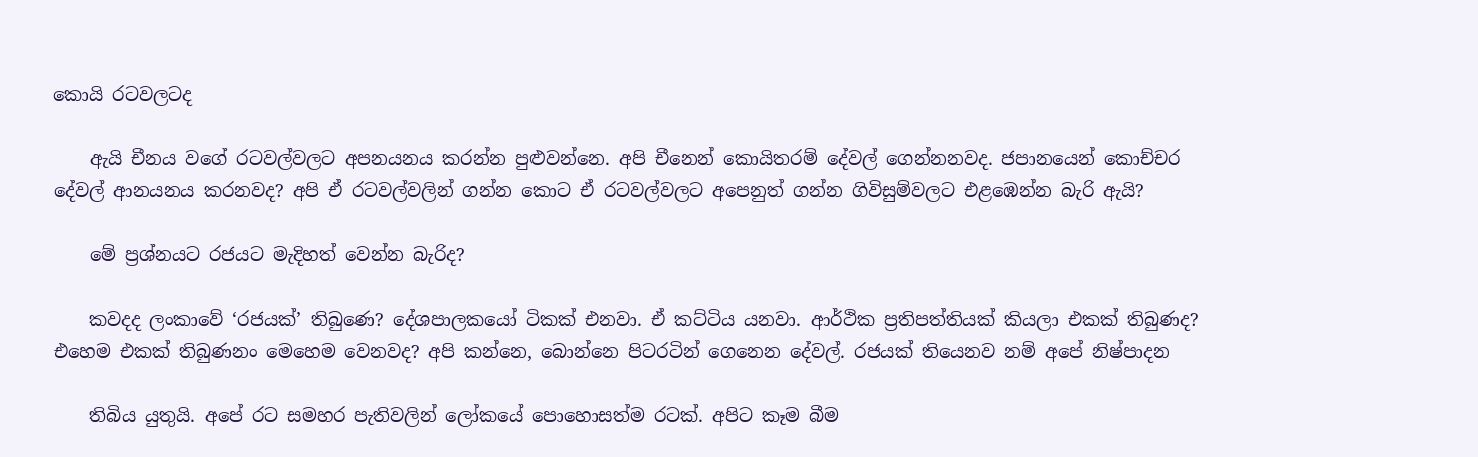කොයි රටවලටද

    ඇයි චීනය වගේ රටවල්වලට අපනයනය කරන්න පුළුවන්නෙ. අපි චීනෙන් කොයිතරම් දේවල් ගෙන්නනවද. ජපානයෙන් කොච්චර දේවල් ආනයනය කරනවද? අපි ඒ රටවල්වලින් ගන්න කොට ඒ රටවල්වලට අපෙනුත් ගන්න ගිවිසුම්වලට එළඹෙන්න බැරි ඇයි?

    මේ ප්‍රශ්නයට රජයට මැදිහත් වෙන්න බැරිද?

    කවදද ලංකාවේ ‘රජයක්’ තිබුණෙ? දේශපාලකයෝ ටිකක් එනවා. ඒ කට්ටිය යනවා. ආර්ථික ප්‍රතිපත්තියක් කියලා එකක් තිබුණද? එහෙම එකක් තිබුණනං මෙහෙම වෙනවද? අපි කන්නෙ, බොන්නෙ පිටරටින් ගෙනෙන දේවල්. රජයක් තියෙනව නම් අපේ නිෂ්පාදන

    තිබිය යුතුයි. අපේ රට සමහර පැතිවලින් ලෝකයේ පොහොසත්ම රටක්. අපිට කෑම බීම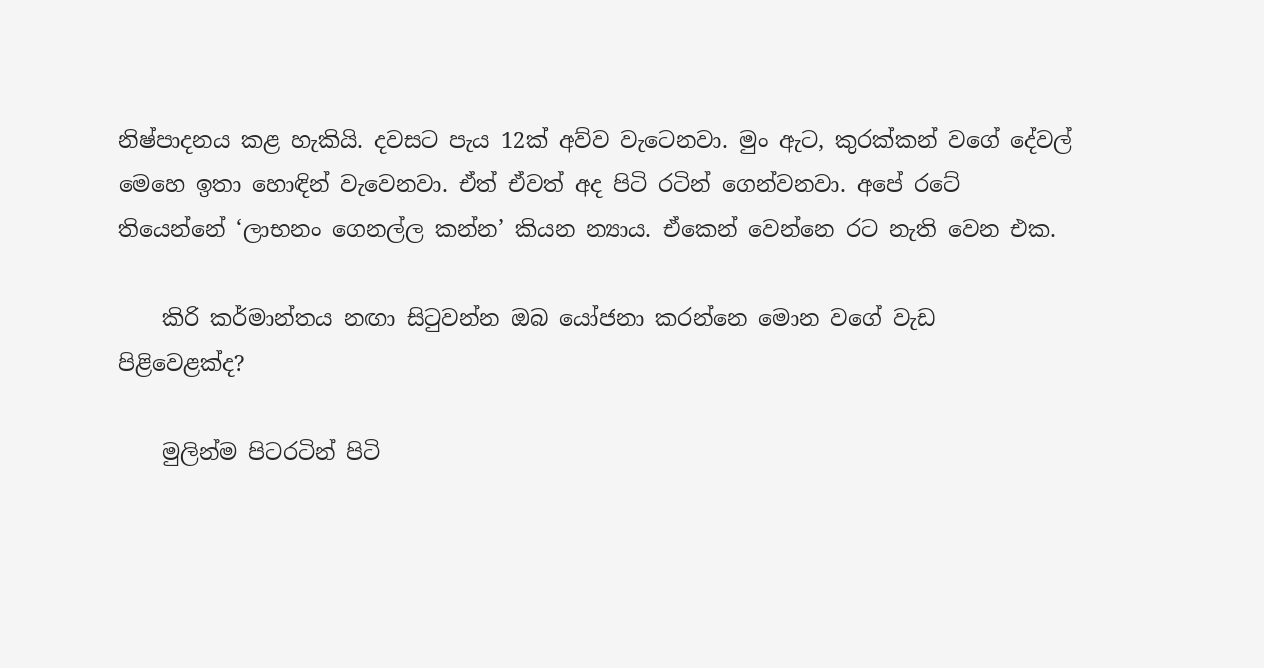නිෂ්පාදනය කළ හැකියි. දවසට පැය 12ක් අව්ව වැටෙනවා. මුං ඇට, කුරක්කන් වගේ දේවල් මෙහෙ ඉතා හොඳින් වැවෙනවා. ඒත් ඒවත් අද පිටි රටින් ගෙන්වනවා. අපේ රටේ තියෙන්නේ ‘ලාභනං ගෙනල්ල කන්න’ කියන න්‍යාය. ඒකෙන් වෙන්නෙ රට නැති වෙන එක.

    කිරි කර්මාන්තය නඟා සිටුවන්න ඔබ යෝජනා කරන්නෙ මොන වගේ වැඩ පිළිවෙළක්ද?

    මුලින්ම පිටරටින් පිටි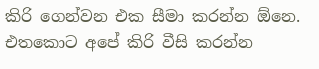කිරි ගෙන්වන එක සීමා කරන්න ඕනෙ. එතකොට අපේ කිරි වීසි කරන්න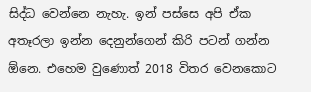සිද්ධ වෙන්නෙ නැහැ. ඉන් පස්සෙ අපි ඒක අතෑරලා ඉන්න දෙනුන්ගෙන් කිරි පටන් ගන්න ඕනෙ. එහෙම වුණොත් 2018 විතර වෙනකොට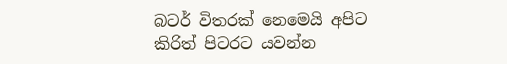බටර් විතරක් නෙමෙයි අපිට කිරිත් පිටරට යවන්න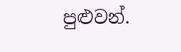පුළුවන්.